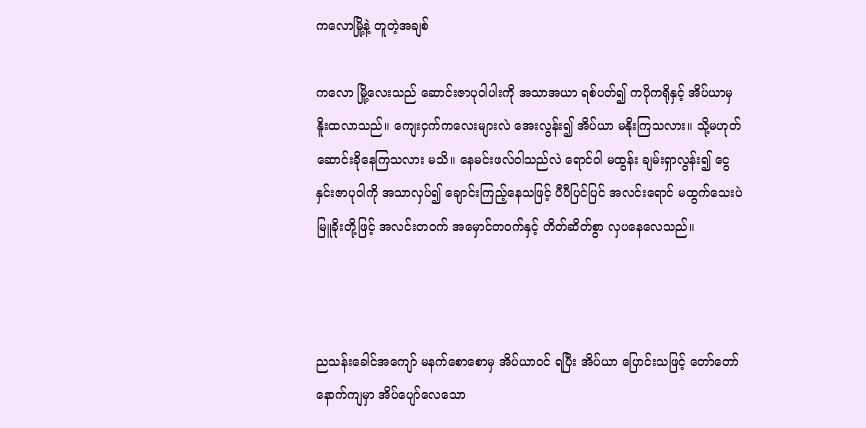ကလောမြို့နဲ့ တူတဲ့အချစ်

ကလော မြို့လေးသည် ဆောင်းဇာပုဝါပါးကို အသာအယာ ရစ်ပတ်၍ ကပိုကရိုနှင့် အိပ်ယာမှ နိူးထလာသည်။ ကျေးငှက်ကလေးများလဲ အေးလွန်း၍ အိပ်ယာ မနိုးကြသလား။ သို့မဟုတ် ဆောင်းခိုနေကြသလား မသိ။ နေမင်းဖလ်ဝါသည်လဲ ရောင်ဝါ မထွန်း ချမ်းရှာလွန်း၍ ငွေနှင်းဇာပုဝါကို အသာလှပ်၍ ချောင်းကြည့်နေသဖြင့် ပီပီပြင်ပြင် အလင်းရောင် မထွက်သေးပဲ မြူခိုးတို့ဖြင့် အလင်းတဝက် အမှောင်တဝက်နှင့် တိတ်ဆိတ်စွာ လှပနေလေသည်။



ညသန်းခေါင်အကျော် မနက်စောစောမှ အိပ်ယာဝင် ရပြီး အိပ်ယာ ပြောင်းသဖြင့် တော်တော် နောက်ကျမှာ အိပ်ပျော်လေသော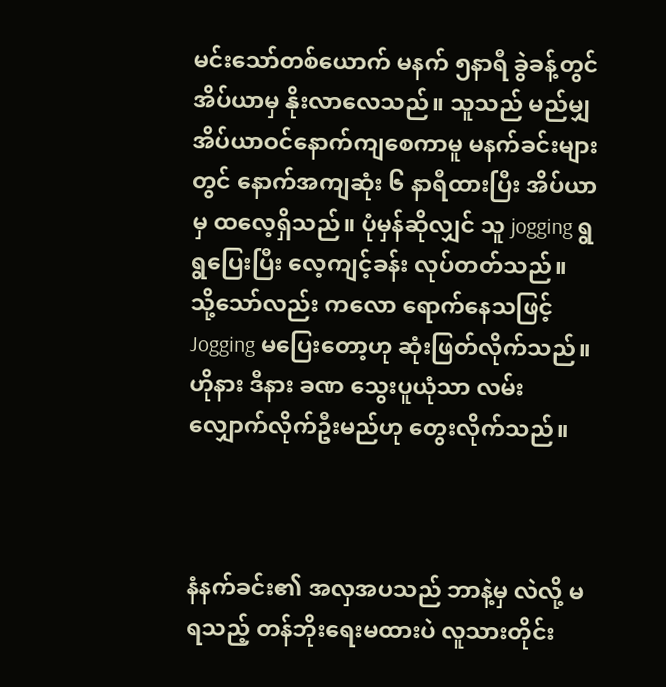မင်းသော်တစ်ယောက် မနက် ၅နာရီ ခွဲခန့်တွင် အိပ်ယာမှ နိုးလာလေသည်။ သူသည် မည်မျှ အိပ်ယာဝင်နောက်ကျစေကာမူ မနက်ခင်းများတွင် နောက်အကျဆုံး ၆ နာရီထားပြီး အိပ်ယာမှ ထလေ့ရှိသည်။ ပုံမှန်ဆိုလျှင် သူ jogging ရွရွပြေးပြီး လေ့ကျင့်ခန်း လုပ်တတ်သည်။ သို့သော်လည်း ကလော ရောက်နေသဖြင့် Jogging မပြေးတော့ဟု ဆုံးဖြတ်လိုက်သည်။ ဟိုနား ဒီနား ခဏ သွေးပူယုံသာ လမ်းလျှောက်လိုက်ဦးမည်ဟု တွေးလိုက်သည်။



နံနက်ခင်း၏ အလှအပသည် ဘာနဲ့မှ လဲလို့ မရသည့် တန်ဘိုးရေးမထားပဲ လူသားတိုင်း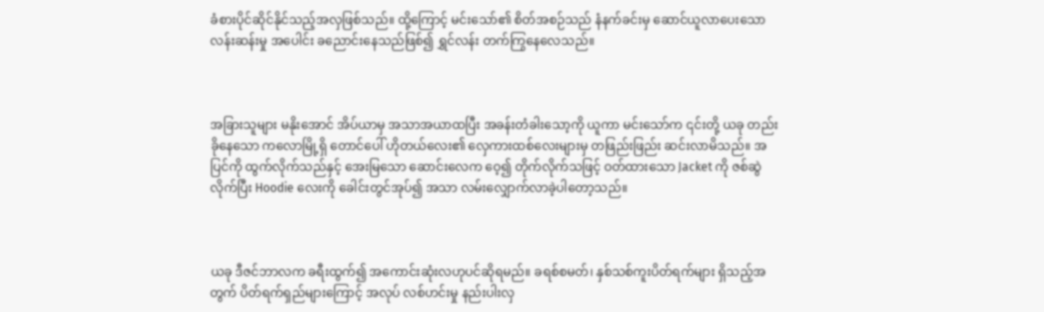ခံစားပိုင်ဆိုင်နိုင်သည့်အလှဖြစ်သည်။ ထို့ကြောင့် မင်းသော်၏ စိတ်အစဉ်သည် နံနက်ခင်းမှ ဆောင်ယူလာပေးသော လန်းဆန်းမှု အပေါင်း ခညောင်းနေသည်ဖြစ်၍ ရွှင်လန်း တက်ကြွနေလေသည်။



အခြားသူများ မနိုးအောင် အိပ်ယာမှ အသာအယာထပြီး အခန်းတံခါးသော့ကို ယူကာ မင်းသော်က ၎င်းတို့ ယခု တည်းခိုနေသော ကလောမြို့ရှိ တောင်ပေါ် ဟိုတယ်လေး၏ လှေကားထစ်လေးများမှ တဖြည်းဖြည်း ဆင်းလာမိသည်။ အပြင်ကို ထွက်လိုက်သည်နှင့် အေးမြသော ဆောင်းလေက ဝေ့၍ တိုက်လိုက်သဖြင့် ဝတ်ထားသော Jacket ကို ဇစ်ဆွဲလိုက်ပြီး Hoodie လေးကို ခေါင်းတွင်အုပ်၍ အသာ လမ်းလျှောက်လာခဲ့ပါတော့သည်။



ယခု ဒီဇင်ဘာလက ခရီးထွက်၍ အကောင်းဆုံးလဟုပင်ဆိုရမည်။ ခရစ်စမတ်၊ နှစ်သစ်ကူးပိတ်ရက်များ ရှိသည့်အတွက် ပိတ်ရက်ရှည်များကြောင့် အလုပ် လစ်ဟင်းမှု နည်းပါးလှ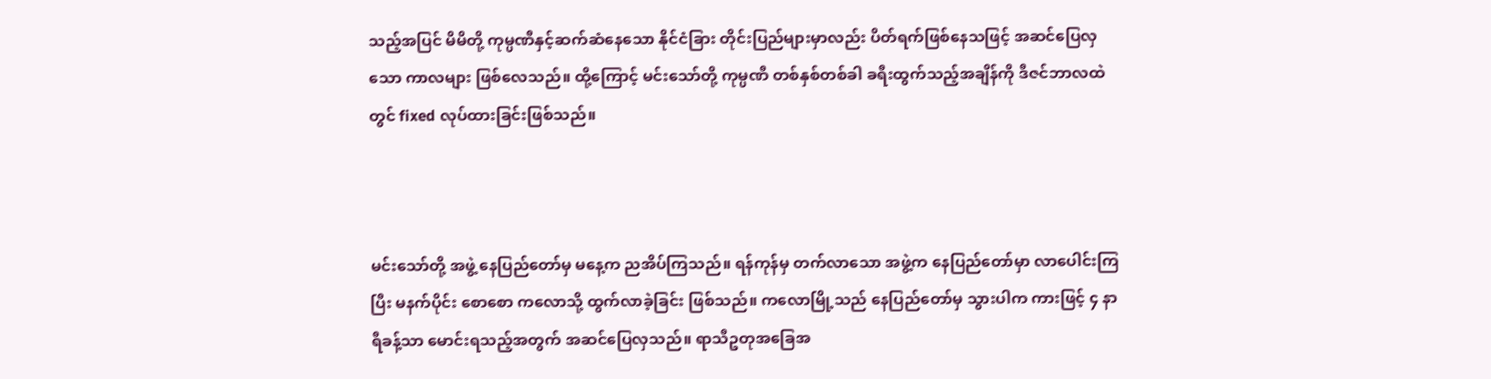သည့်အပြင် မိမိတို့ ကုမ္ပဏီနှင့်ဆက်ဆံနေသော နိုင်ငံခြား တိုင်းပြည်များမှာလည်း ပိတ်ရက်ဖြစ်နေသဖြင့် အဆင်ပြေလှသော ကာလများ ဖြစ်လေသည်။ ထို့ကြောင့် မင်းသော်တို့ ကုမ္ပဏီ တစ်နှစ်တစ်ခါ ခရီးထွက်သည့်အချိန်ကို ဒီဇင်ဘာလထဲတွင် fixed လုပ်ထားခြင်းဖြစ်သည်။



မင်းသော်တို့ အဖွဲ့ နေပြည်တော်မှ မနေ့က ညအိပ်ကြသည်။ ရန်ကုန်မှ တက်လာသော အဖွဲ့က နေပြည်တော်မှာ လာပေါင်းကြပြီး မနက်ပိုင်း စောစော ကလောသို့ ထွက်လာခဲ့ခြင်း ဖြစ်သည်။ ကလောမြို့သည် နေပြည်တော်မှ သွားပါက ကားဖြင့် ၄ နာရီခန့်သာ မောင်းရသည့်အတွက် အဆင်ပြေလှသည်။ ရာသီဥတုအခြေအ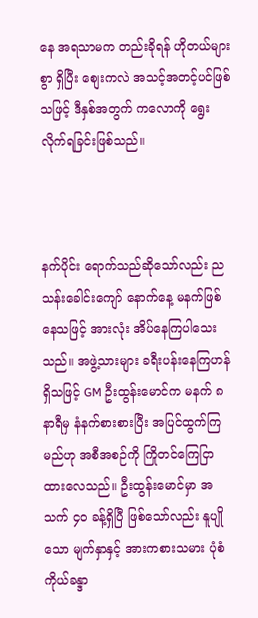နေ အရသာမက တည်းခိုရန် ဟိုတယ်များစွာ ရှိပြီး စျေးကလဲ အသင့်အတင့်ပင်ဖြစ်သဖြင့် ဒီနှစ်အတွက် ကလောကို ရွေးလိုက်ရခြင်းဖြစ်သည်။



နက်ပိုင်း ရောက်သည်ဆိုသော်လည်း ညသန်းခေါင်းကျော် နောက်နေ့ မနက်ဖြစ်နေသဖြင့် အားလုံး အိပ်နေကြပါသေးသည်။ အဖွဲ့သားများ ခရီးပန်းနေကြဟန်ရှိသဖြင့် GM ဦးထွန်းမောင်က မနက် ၈နာရီမှ နံနက်စားစားပြီး အပြင်ထွက်ကြမည်ဟု အစီအစဉ်ကို ကြိုတင်ကြေငြာထားလေသည်။ ဦးထွန်းမောင်မှာ အသက် ၄၀ ခန့်ရှိပြီ ဖြစ်သော်လည်း နူပျိုသော မျက်နှာနှင့် အားကစားသမား ပုံစံ ကိုယ်ခန္ဒာ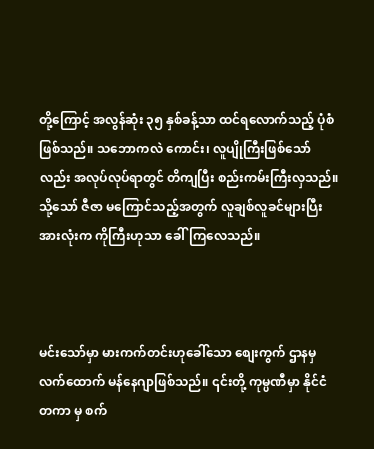တို့ကြောင့် အလွန်ဆုံး ၃၅ နှစ်ခန့်သာ ထင်ရလောက်သည့် ပုံစံဖြစ်သည်။ သဘောကလဲ ကောင်း၊ လူပျိုကြီးဖြစ်သော်လည်း အလုပ်လုပ်ရာတွင် တိကျပြီး စည်းကမ်းကြီးလှသည်။ သို့သော် ဇီဇာ မကြောင်သည့်အတွက် လူချစ်လူခင်များပြီး အားလုံးက ကိုကြီးဟုသာ ခေါ်ကြလေသည်။



မင်းသော်မှာ မားကက်တင်းဟုခေါ်သော စျေးကွက် ဌာနမှ လက်ထောက် မန်နေဂျာဖြစ်သည်။ ၎င်းတို့ ကုမ္ပဏီမှာ နိုင်ငံတကာ မှ စက်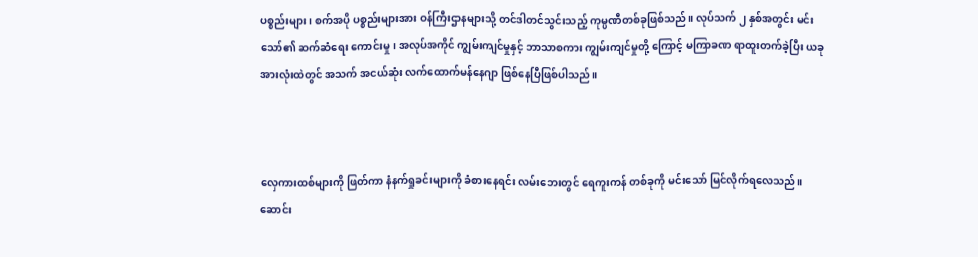ပစ္စည်းများ၊ စက်အပို ပစ္စည်းများအား ဝန်ကြီးဌာနများသို့ တင်ဒါတင်သွင်းသည့် ကုမ္ပဏီတစ်ခုဖြစ်သည်။ လုပ်သက် ၂ နှစ်အတွင်း မင်းသော်၏ ဆက်ဆံရေး ကောင်းမှု၊ အလုပ်အကိုင် ကျွမ်းကျင်မှုနှင့် ဘာသာစကား ကျွမ်းကျင်မှုတို့ ကြောင့် မကြာခဏ ရာထူးတက်ခဲ့ပြီး ယခု အားလုံးထဲတွင် အသက် အငယ်ဆုံး လက်ထောက်မန်နေဂျာ ဖြစ်နေပြီဖြစ်ပါသည်။



လှေကားထစ်များကို ဖြတ်ကာ နံနက်ရှုခင်းများကို ခံစားနေရင်း လမ်းဘေးတွင် ရေကူးကန် တစ်ခုကို မင်းသော် မြင်လိုက်ရလေသည်။ ဆောင်း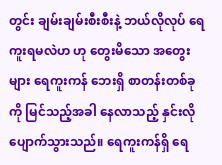တွင်း ချမ်းချမ်းစီးစီးနဲ့ ဘယ်လိုလုပ် ရေကူးရမလဲဟ ဟု တွေးမိသော အတွေးများ ရေကူးကန် ဘေးရှိ စာတန်းတစ်ခုကို မြင်သည့်အခါ နေလာသည့် နှင်းလိုပျောက်သွားသည်။ ရေကူးကန်ရှိ ရေ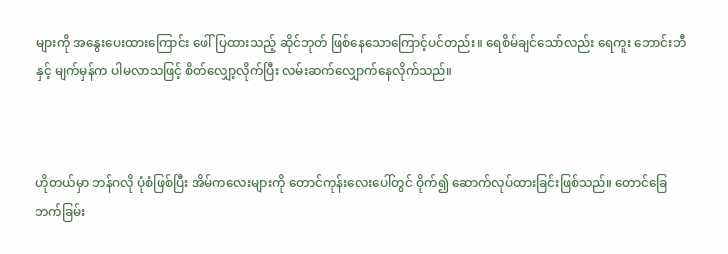များကို အနွေးပေးထားကြောင်း ဖေါ်ပြထားသည့် ဆိုင်ဘုတ် ဖြစ်နေသောကြောင့်ပင်တည်း။ ရေစိမ်ချင်သော်လည်း ရေကူး ဘောင်းဘီနှင့် မျက်မှန်က ပါမလာသဖြင့် စိတ်လျှော့လိုက်ပြီး လမ်းဆက်လျှောက်နေလိုက်သည်။



ဟိုတယ်မှာ ဘန်ဂလို ပုံစံဖြစ်ပြီး အိမ်ကလေးများကို တောင်ကုန်းလေးပေါ်တွင် ဝိုက်၍ ဆောက်လုပ်ထားခြင်းဖြစ်သည်။ တောင်ခြေဘက်ခြမ်း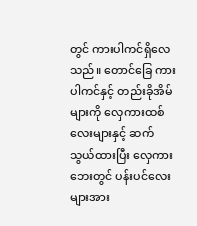တွင် ကားပါကင်ရှိလေသည်။ တောင်ခြေ ကားပါကင်နှင့် တည်းခိုအိမ်များကို လှေကားထစ်လေးများနှင့် ဆက်သွယ်ထားပြီး လှေကားဘေးတွင် ပန်းပင်လေးများအား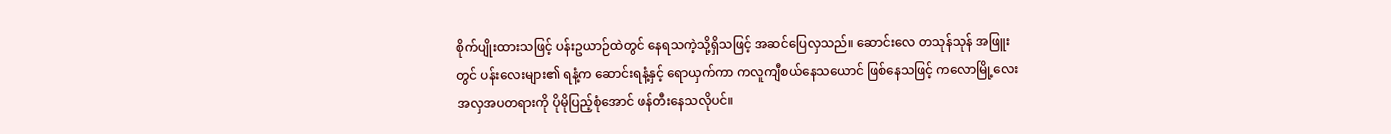စိုက်ပျိုးထားသဖြင့် ပန်းဥယာဉ်ထဲတွင် နေရသကဲ့သို့ရှိသဖြင့် အဆင်ပြေလှသည်။ ဆောင်းလေ တသုန်သုန် အဖြူးတွင် ပန်းလေးများ၏ ရနံ့က ဆောင်းရနံ့နှင့် ရောယှက်ကာ ကလူကျီစယ်နေသယောင် ဖြစ်နေသဖြင့် ကလောမြို့လေးအလှအပတရားကို ပိုမိုပြည့်စုံအောင် ဖန်တီးနေသလိုပင်။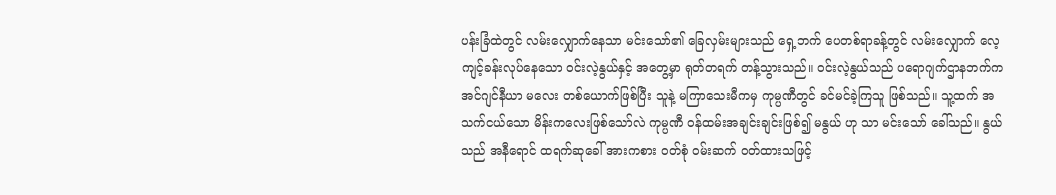ပန်းခြံထဲတွင် လမ်းလျှောက်နေသာ မင်းသော်၏ ခြေလှမ်းများသည် ရှေ့ဘက် ပေတစ်ရာခန့်တွင် လမ်းလျှောက် လေ့ကျင့်ခန်းလုပ်နေသော ဝင်းလဲ့နွယ်နှင့် အတွေ့မှာ ရုတ်တရက် တန့်သွားသည်။ ဝင်းလဲ့နွယ်သည် ပရောဂျက်ဌာနဘက်က အင်ဂျင်နီယာ မလေး တစ်ယောက်ဖြစ်ပြီး သူနဲ့ မကြာသေးမီကမှ ကုမ္ပဏီတွင် ခင်မင်ခဲ့ကြသူ ဖြစ်သည်။ သူ့ထက် အသက်ငယ်သော မိန်းကလေးဖြစ်သော်လဲ ကုမ္ပဏီ ဝန်ထမ်းအချင်းချင်းဖြစ်၍ မနွယ် ဟု သာ မင်းသော် ခေါ်သည်။ နွယ် သည် အနီရောင် ထရက်ဆုခေါ် အားကစား ဝတ်စုံ ဝမ်းဆက် ဝတ်ထားသဖြင့်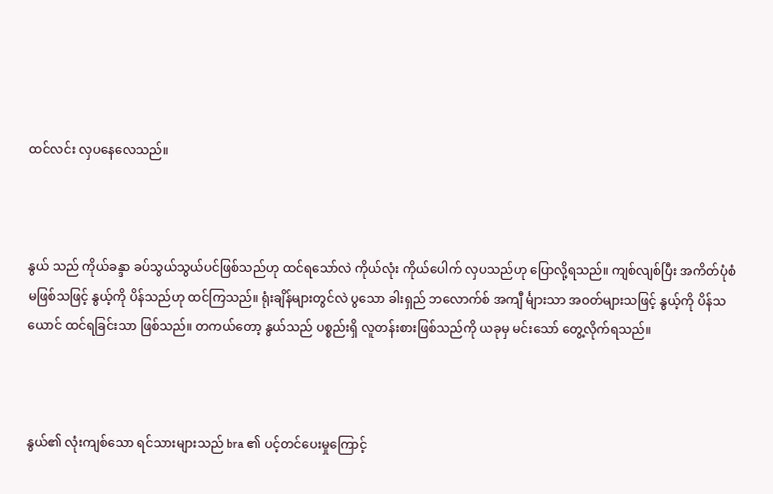ထင်လင်း လှပနေလေသည်။



နွယ် သည် ကိုယ်ခန္ဒာ ခပ်သွယ်သွယ်ပင်ဖြစ်သည်ဟု ထင်ရသော်လဲ ကိုယ်လုံး ကိုယ်ပေါက် လှပသည်ဟု ပြောလို့ရသည်။ ကျစ်လျစ်ပြီး အကိတ်ပုံစံ မဖြစ်သဖြင့် နွယ့်ကို ပိန်သည်ဟု ထင်ကြသည်။ ရုံးချိန်များတွင်လဲ ပွသော ခါးရှည် ဘလောက်စ် အကျီ င်္များသာ အဝတ်များသဖြင့် နွယ့်ကို ပိန်သယောင် ထင်ရခြင်းသာ ဖြစ်သည်။ တကယ်တော့ နွယ်သည် ပစ္စည်းရှိ လူတန်းစားဖြစ်သည်ကို ယခုမှ မင်းသော် တွေ့လိုက်ရသည်။



နွယ်၏ လုံးကျစ်သော ရင်သားများသည် bra ၏ ပင့်တင်ပေးမှုကြောင့်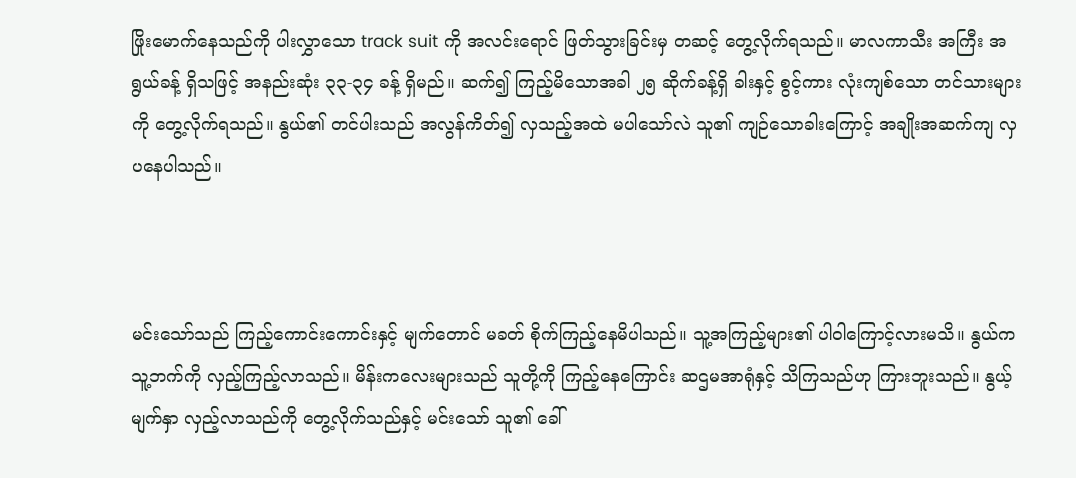ဖြိုးမောက်နေသည်ကို ပါးလွှာသော track suit ကို အလင်းရောင် ဖြတ်သွားခြင်းမှ တဆင့် တွေ့လိုက်ရသည်။ မာလကာသီး အကြီး အရွယ်ခန့် ရှိသဖြင့် အနည်းဆုံး ၃၃-၃၄ ခန့် ရှိမည်။ ဆက်၍ ကြည့်မိသောအခါ ၂၅ ဆိုက်ခန့်ရှိ ခါးနှင့် စွင့်ကား လုံးကျစ်သော တင်သားများကို တွေ့လိုက်ရသည်။ နွယ်၏ တင်ပါးသည် အလွန်ကိတ်၍ လှသည့်အထဲ မပါသော်လဲ သူ၏ ကျဉ်သောခါးကြောင့် အချိုးအဆက်ကျ လှပနေပါသည်။



မင်းသော်သည် ကြည့်ကောင်းကောင်းနှင့် မျက်တောင် မခတ် စိုက်ကြည့်နေမိပါသည်။ သူ့အကြည့်များ၏ ပါဝါကြောင့်လားမသိ။ နွယ်က သူ့ဘက်ကို လှည့်ကြည့်လာသည်။ မိန်းကလေးများသည် သူတို့ကို ကြည့်နေကြောင်း ဆဌမအာရုံနှင့် သိကြသည်ဟု ကြားဘူးသည်။ နွယ့်မျက်နှာ လှည့်လာသည်ကို တွေ့လိုက်သည်နှင့် မင်းသော် သူ၏ ခေါ်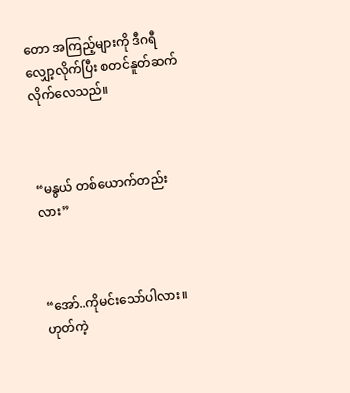တော အကြည့်များကို ဒီဂရီ လျှော့လိုက်ပြီး စတင်နူတ်ဆက်လိုက်လေသည်။



“မနွယ် တစ်ယောက်တည်းလား”



“အော်..ကိုမင်းသော်ပါလား။ ဟုတ်ကဲ့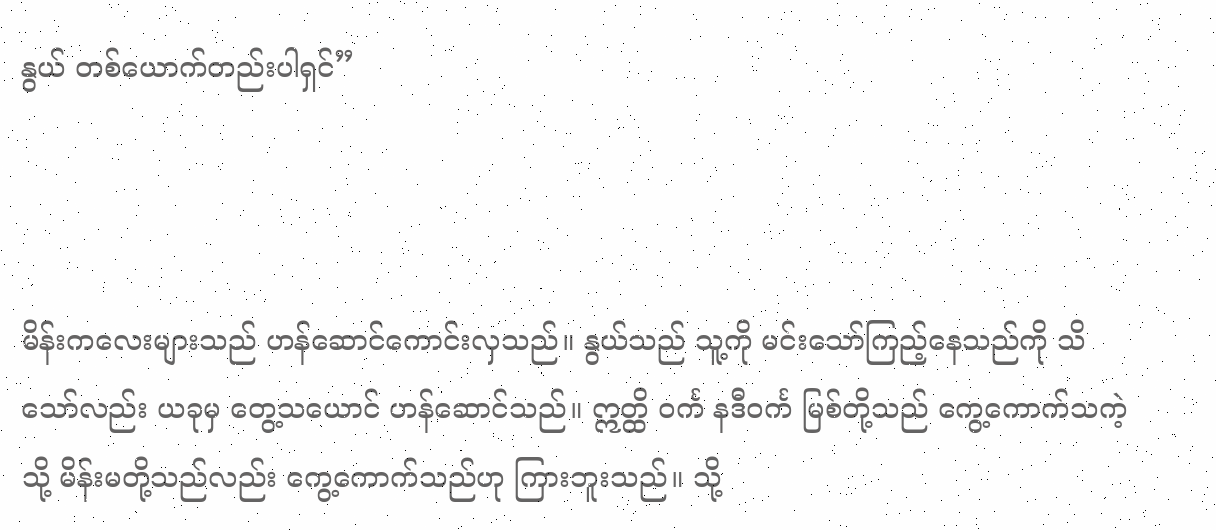နွယ် တစ်ယောက်တည်းပါရှင်”



မိန်းကလေးများသည် ဟန်ဆောင်ကောင်းလှသည်။ နွယ်သည် သူ့ကို မင်းသော်ကြည့်နေသည်ကို သိသော်လည်း ယခုမှ တွေ့သယောင် ဟန်ဆောင်သည်။ ဣတ္ထိ ဝင်္က နဒီဝင်္က မြစ်တို့သည် ကွေ့ကောက်သကဲ့သို့ မိန်းမတို့သည်လည်း ကွေ့ကောက်သည်ဟု ကြားဘူးသည်။ သို့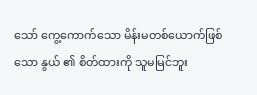သော် ကွေ့ကောက်သော မိန်းမတစ်ယောက်ဖြစ်သော နွယ် ၏ စိတ်ထားကို သူမမြင်ဘူး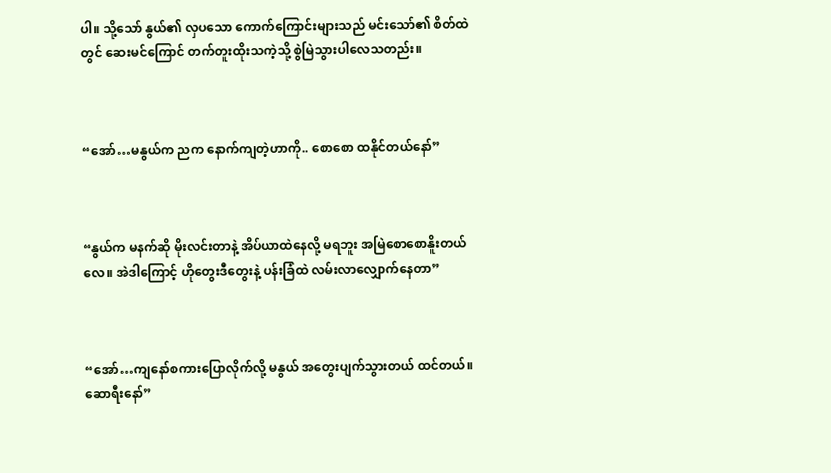ပါ။ သို့သော် နွယ်၏ လှပသော ကောက်ကြောင်းများသည် မင်းသော်၏ စိတ်ထဲတွင် ဆေးမင်ကြောင် တက်တူးထိုးသကဲ့သို့ စွဲမြဲသွားပါလေသတည်း။



“အော်…မနွယ်က ညက နောက်ကျတဲ့ဟာကို.. စောစော ထနိုင်တယ်နော်”



“နွယ်က မနက်ဆို မိုးလင်းတာနဲ့ အိပ်ယာထဲနေလို့ မရဘူး အမြဲစောစောနိူးတယ်လေ။ အဲဒါကြောင့် ဟိုတွေးဒီတွေးနဲ့ ပန်းခြံထဲ လမ်းလာလျှောက်နေတာ”



“အော်…ကျနော်စကားပြောလိုက်လို့ မနွယ် အတွေးပျက်သွားတယ် ထင်တယ်။ ဆောရီးနော်”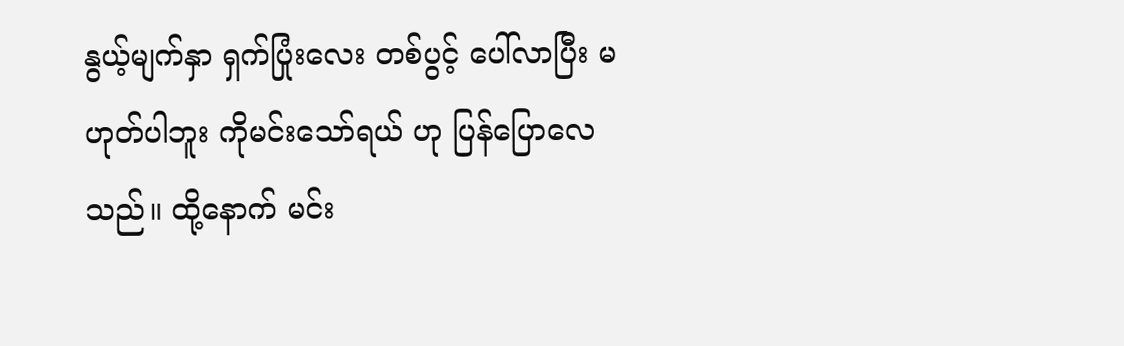နွယ့်မျက်နှာ ရှက်ပြုံးလေး တစ်ပွင့် ပေါ်လာပြီး မဟုတ်ပါဘူး ကိုမင်းသော်ရယ် ဟု ပြန်ပြောလေသည်။ ထို့နောက် မင်း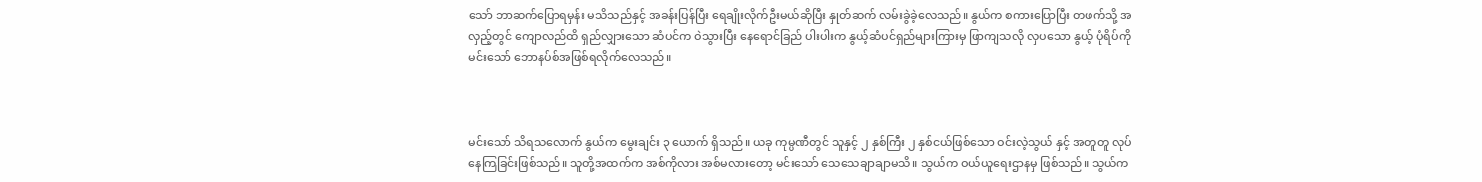သော် ဘာဆက်ပြောရမှန်း မသိသည်နှင့် အခန်းပြန်ပြီး ရေချိုးလိုက်ဦးမယ်ဆိုပြီး နှုတ်ဆက် လမ်းခွဲခဲ့လေသည်။ နွယ်က စကားပြောပြီး တဖက်သို့ အလှည့်တွင် ကျောလည်ထိ ရှည်လျှားသော ဆံပင်က ဝဲသွားပြီး နေရောင်ခြည် ပါးပါးက နွယ့်ဆံပင်ရှည်များကြားမှ ဖြာကျသလို လှပသော နွယ့် ပုံရိပ်ကို မင်းသော် ဘောနပ်စ်အဖြစ်ရလိုက်လေသည်။



မင်းသော် သိရသလောက် နွယ်က မွေးချင်း ၃ ယောက် ရှိသည်။ ယခု ကုမ္ပဏီတွင် သူနှင့် ၂ နှစ်ကြီး ၂ နှစ်ငယ်ဖြစ်သော ဝင်းလဲ့သွယ် နှင့် အတူတူ လုပ်နေကြခြင်းဖြစ်သည်။ သူတို့အထက်က အစ်ကိုလား အစ်မလားတော့ မင်းသော် သေသေချာချာမသိ။ သွယ်က ဝယ်ယူရေးဌာနမှ ဖြစ်သည်။ သွယ်က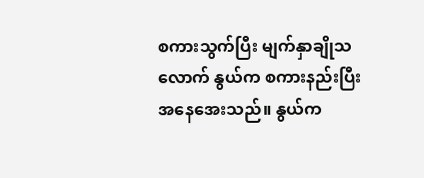စကားသွက်ပြီး မျက်နှာချိုသလောက် နွယ်က စကားနည်းပြီး အနေအေးသည်။ နွယ်က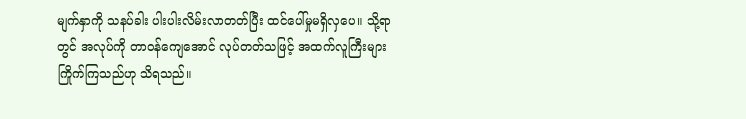မျက်နှာကို သနပ်ခါး ပါးပါးလိမ်းလာတတ်ပြီး ထင်ပေါ်မှုမရှိလှပေ။ သို့ရာတွင် အလုပ်ကို တာဝန်ကျေအောင် လုပ်တတ်သဖြင့် အထက်လူကြီးများ ကြိုက်ကြသည်ဟု သိရသည်။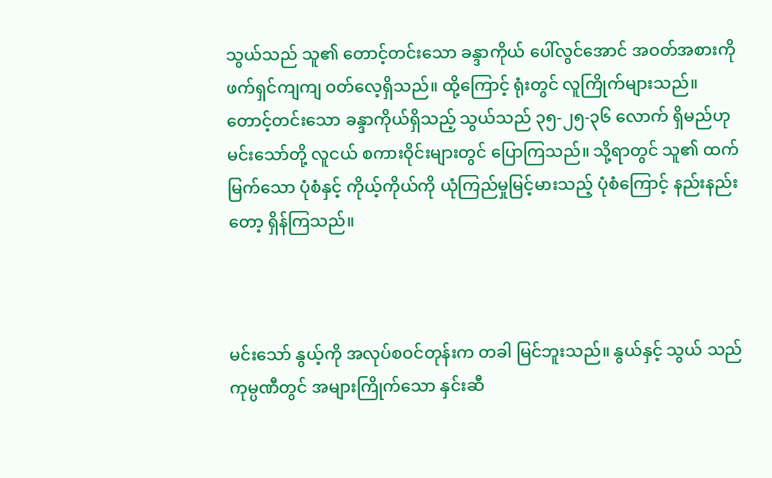သွယ်သည် သူ၏ တောင့်တင်းသော ခန္ဒာကိုယ် ပေါ်လွင်အောင် အဝတ်အစားကို ဖက်ရှင်ကျကျ ဝတ်လေ့ရှိသည်။ ထို့ကြောင့် ရုံးတွင် လူကြိုက်များသည်။ တောင့်တင်းသော ခန္ဒာကိုယ်ရှိသည့် သွယ်သည် ၃၅-၂၅-၃၆ လောက် ရှိမည်ဟု မင်းသော်တို့ လူငယ် စကားဝိုင်းများတွင် ပြောကြသည်။ သို့ရာတွင် သူ၏ ထက်မြက်သော ပုံစံနှင့် ကိုယ့်ကိုယ်ကို ယုံကြည်မှုမြင့်မားသည့် ပုံစံကြောင့် နည်းနည်းတော့ ရှိန်ကြသည်။



မင်းသော် နွယ့်ကို အလုပ်စဝင်တုန်းက တခါ မြင်ဘူးသည်။ နွယ်နှင့် သွယ် သည် ကုမ္ပဏီတွင် အများကြိုက်သော နှင်းဆီ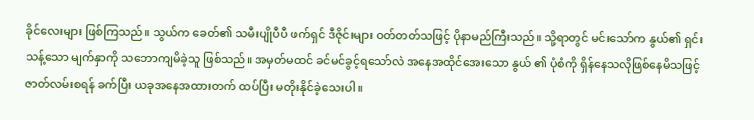ခိုင်လေးများ ဖြစ်ကြသည်။ သွယ်က ခေတ်၏ သမီးပျိုပီပီ ဖက်ရှင် ဒီဇိုင်းများ ဝတ်တတ်သဖြင့် ပိုနာမည်ကြီးသည်။ သို့ရာတွင် မင်းသော်က နွယ်၏ ရှင်းသန့်သော မျက်နှာကို သဘောကျမိခဲ့သူ ဖြစ်သည်။ အမှတ်မထင် ခင်မင်ခွင့်ရသော်လဲ အနေအထိုင်အေးသော နွယ် ၏ ပုံစံကို ရှိန်နေသလိုဖြစ်နေမိသဖြင့် ဇာတ်လမ်းစရန် ခက်ပြီး ယခုအနေအထားတက် ထပ်ပြီး မတိုးနိုင်ခဲ့သေးပါ။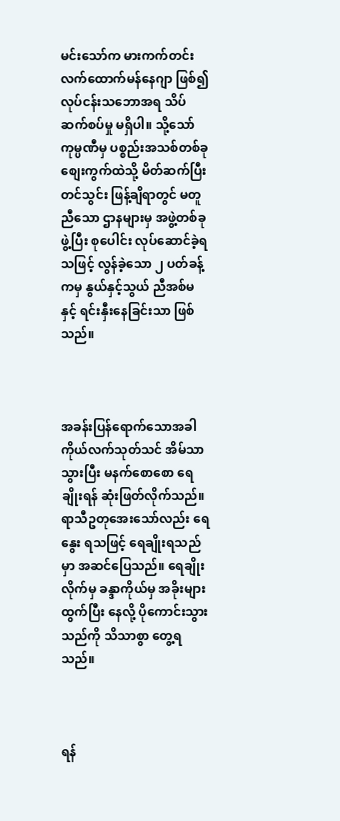မင်းသော်က မားကက်တင်း လက်ထောက်မန်နေဂျာ ဖြစ်၍ လုပ်ငန်းသဘောအရ သိပ်ဆက်စပ်မှု မရှိပါ။ သို့သော် ကုမ္ပဏီမှ ပစ္စည်းအသစ်တစ်ခု စျေးကွက်ထဲသို့ မိတ်ဆက်ပြီး တင်သွင်း ဖြန့်ချိရာတွင် မတူညီသော ဌာနများမှ အဖွဲ့တစ်ခု ဖွဲ့ပြီး စုပေါင်း လုပ်ဆောင်ခဲ့ရသဖြင့် လွန်ခဲ့သော ၂ ပတ်ခန့်ကမှ နွယ်နှင့်သွယ် ညီအစ်မနှင့် ရင်းနှီးနေခြင်းသာ ဖြစ်သည်။



အခန်းပြန်ရောက်သောအခါ ကိုယ်လက်သုတ်သင် အိမ်သာသွားပြီး မနက်စောစော ရေချိုးရန် ဆုံးဖြတ်လိုက်သည်။ ရာသီဥတုအေးသော်လည်း ရေနွေး ရသဖြင့် ရေချိုးရသည်မှာ အဆင်ပြေသည်။ ရေချိုးလိုက်မှ ခန္ဒာကိုယ်မှ အခိုးများ ထွက်ပြီး နေလို့ ပိုကောင်းသွားသည်ကို သိသာစွာ တွေ့ရသည်။



ရန်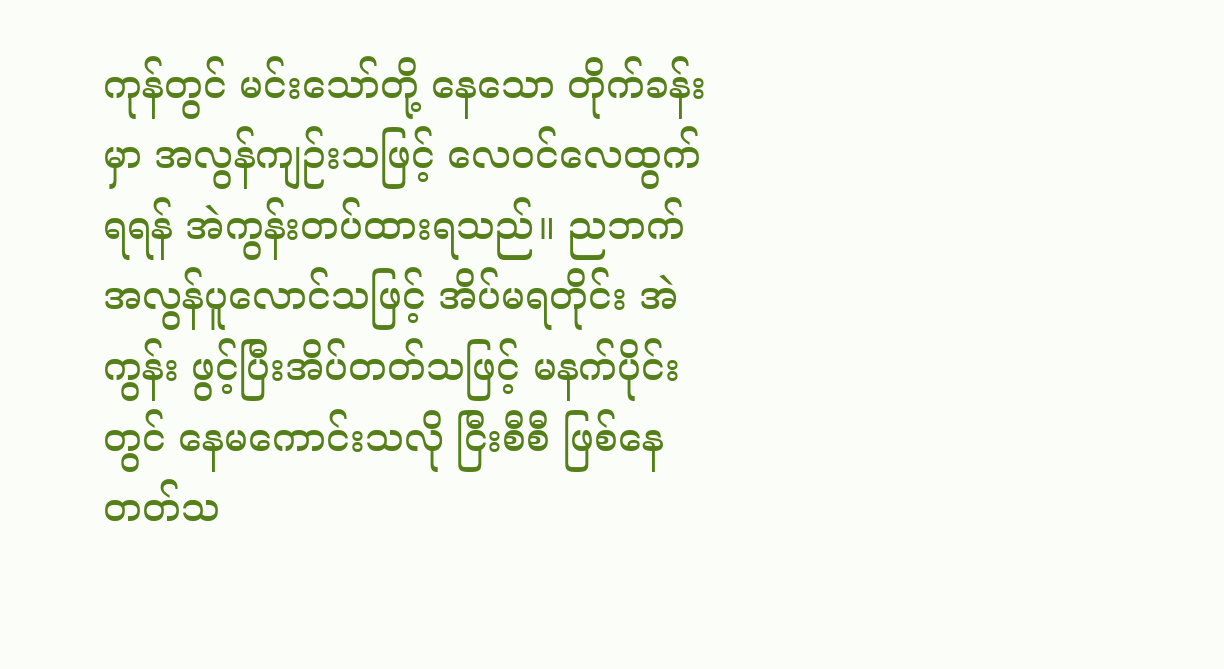ကုန်တွင် မင်းသော်တို့ နေသော တိုက်ခန်းမှာ အလွန်ကျဉ်းသဖြင့် လေဝင်လေထွက်ရရန် အဲကွန်းတပ်ထားရသည်။ ညဘက် အလွန်ပူလောင်သဖြင့် အိပ်မရတိုင်း အဲကွန်း ဖွင့်ပြီးအိပ်တတ်သဖြင့် မနက်ပိုင်းတွင် နေမကောင်းသလို ငြီးစီစီ ဖြစ်နေတတ်သ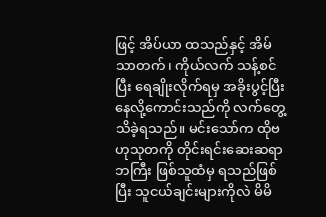ဖြင့် အိပ်ယာ ထသည်နှင့် အိမ်သာတက်၊ ကိုယ်လက် သန့်စင်ပြီး ရေချိုးလိုက်ရမှ အခိုးပွင့်ပြီး နေလို့ကောင်းသည်ကို လက်တွေ့သိခဲ့ရသည်။ မင်းသော်က ထိုဗဟုသုတကို တိုင်းရင်းဆေးဆရာ ဘကြီး ဖြစ်သူထံမှ ရသည်ဖြစ်ပြီး သူငယ်ချင်းများကိုလဲ မိမိ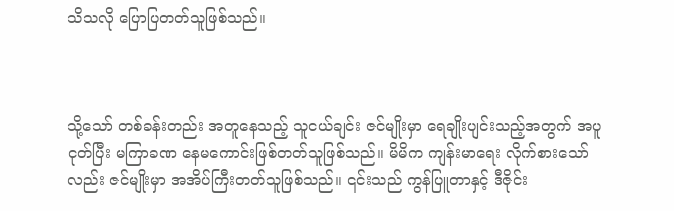သိသလို ပြောပြတတ်သူဖြစ်သည်။



သို့သော် တစ်ခန်းတည်း အတူနေသည့် သူငယ်ချင်း ဇင်မျိုးမှာ ရေချိုးပျင်းသည့်အတွက် အပူငုတ်ပြီး မကြာခဏ နေမကောင်းဖြစ်တတ်သူဖြစ်သည်။ မိမိက ကျန်းမာရေး လိုက်စားသော်လည်း ဇင်မျိုးမှာ အအိပ်ကြီးတတ်သူဖြစ်သည်။ ၎င်းသည် ကွန်ပြူတာနှင့် ဒီဇိုင်း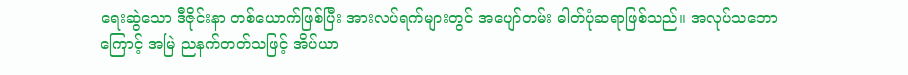ရေးဆွဲသော ဒီဇိုင်းနာ တစ်ယောက်ဖြစ်ပြီး အားလပ်ရက်များတွင် အပျော်တမ်း ဓါတ်ပုံဆရာဖြစ်သည်။ အလုပ်သဘောကြောင့် အမြဲ ညနက်တတ်သဖြင့် အိပ်ယာ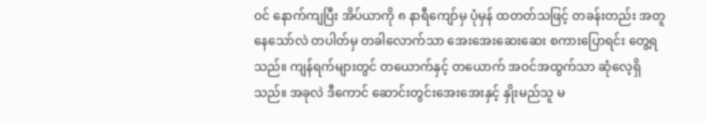ဝင် နောက်ကျပြီး အိပ်ယာကို ၈ နာရီကျော်မှ ပုံမှန် ထတတ်သဖြင့် တခန်းတည်း အတူနေသော်လဲ တပါတ်မှ တခါလောက်သာ အေးအေးဆေးဆေး စကားပြောရင်း တွေ့ရသည်။ ကျန်ရက်များတွင် တယောက်နှင့် တယောက် အဝင်အထွက်သာ ဆုံလေ့ရှိသည်။ အခုလဲ ဒီကောင် ဆောင်းတွင်းအေးအေးနှင့် နှိုးမည်သူ မ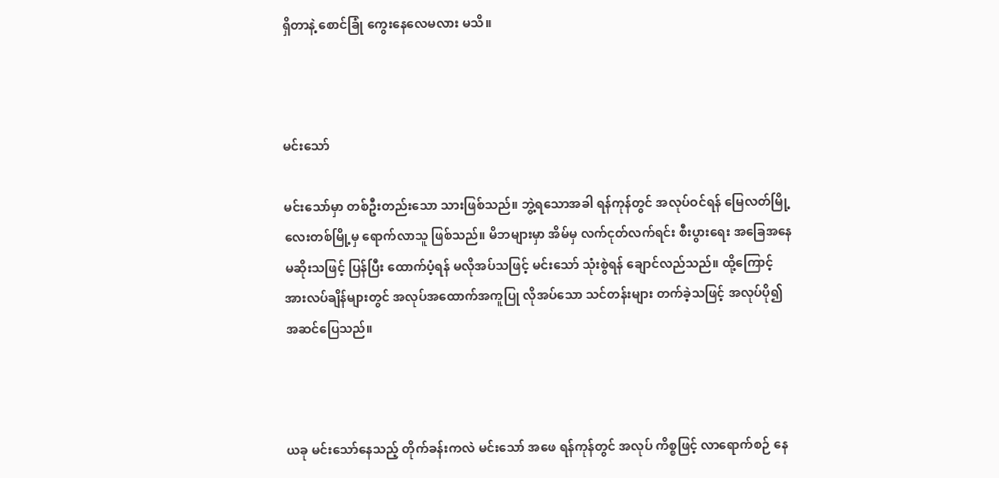ရှိတာနဲ့ စောင်ခြုံ ကွေးနေလေမလား မသိ။



မင်းသော်

မင်းသော်မှာ တစ်ဦးတည်းသော သားဖြစ်သည်။ ဘွဲ့ရသောအခါ ရန်ကုန်တွင် အလုပ်ဝင်ရန် မြေလတ်မြို့လေးတစ်မြို့မှ ရောက်လာသူ ဖြစ်သည်။ မိဘများမှာ အိမ်မှ လက်ငုတ်လက်ရင်း စီးပွားရေး အခြေအနေ မဆိုးသဖြင့် ပြန်ပြီး ထောက်ပံ့ရန် မလိုအပ်သဖြင့် မင်းသော် သုံးစွဲရန် ချောင်လည်သည်။ ထို့ကြောင့် အားလပ်ချိန်များတွင် အလုပ်အထောက်အကူပြု လိုအပ်သော သင်တန်းများ တက်ခဲ့သဖြင့် အလုပ်ပို၍ အဆင်ပြေသည်။



ယခု မင်းသော်နေသည့် တိုက်ခန်းကလဲ မင်းသော် အဖေ ရန်ကုန်တွင် အလုပ် ကိစ္စဖြင့် လာရောက်စဉ် နေ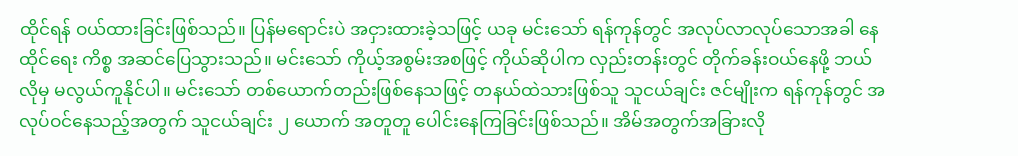ထိုင်ရန် ဝယ်ထားခြင်းဖြစ်သည်။ ပြန်မရောင်းပဲ အငှားထားခဲ့သဖြင့် ယခု မင်းသော် ရန်ကုန်တွင် အလုပ်လာလုပ်သောအခါ နေထိုင်ရေး ကိစ္စ အဆင်ပြေသွားသည်။ မင်းသော် ကိုယ့်အစွမ်းအစဖြင့် ကိုယ်ဆိုပါက လှည်းတန်းတွင် တိုက်ခန်းဝယ်နေဖို့ ဘယ်လိုမှ မလွယ်ကူနိုင်ပါ။ မင်းသော် တစ်ယောက်တည်းဖြစ်နေသဖြင့် တနယ်ထဲသားဖြစ်သူ သူငယ်ချင်း ဇင်မျိုးက ရန်ကုန်တွင် အလုပ်ဝင်နေသည့်အတွက် သူငယ်ချင်း ၂ ယောက် အတူတူ ပေါင်းနေကြခြင်းဖြစ်သည်။ အိမ်အတွက်အခြားလို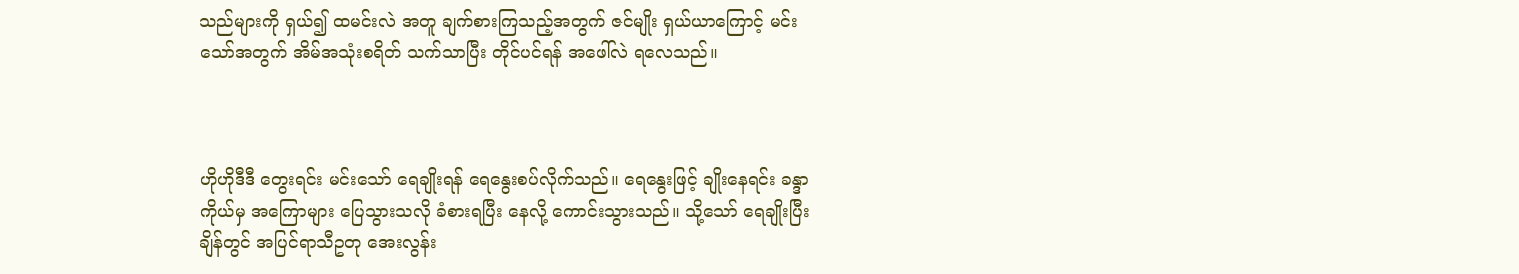သည်များကို ရှယ်၍ ထမင်းလဲ အတူ ချက်စားကြသည့်အတွက် ဇင်မျိုး ရှယ်ယာကြောင့် မင်းသော်အတွက် အိမ်အသုံးစရိတ် သက်သာပြီး တိုင်ပင်ရန် အဖေါ်လဲ ရလေသည်။



ဟိုဟိုဒီဒီ တွေးရင်း မင်းသော် ရေချိုးရန် ရေနွေးစပ်လိုက်သည်။ ရေနွေးဖြင့် ချိုးနေရင်း ခန္ဒာကိုယ်မှ အကြောများ ပြေသွားသလို ခံစားရပြီး နေလို့ ကောင်းသွားသည်။ သို့သော် ရေချိုးပြီးချိန်တွင် အပြင်ရာသီဥတု အေးလွန်း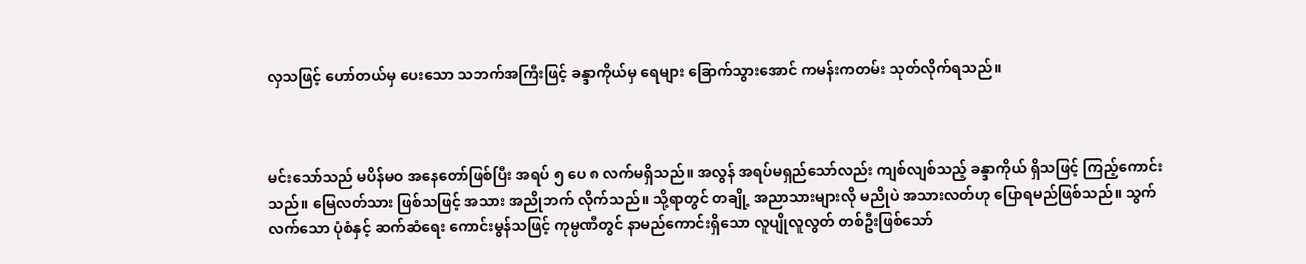လှသဖြင့် ဟော်တယ်မှ ပေးသော သဘက်အကြီးဖြင့် ခန္ဒာကိုယ်မှ ရေများ ခြောက်သွားအောင် ကမန်းကတမ်း သုတ်လိုက်ရသည်။



မင်းသော်သည် မပိန်မဝ အနေတော်ဖြစ်ပြီး အရပ် ၅ ပေ ၈ လက်မရှိသည်။ အလွန် အရပ်မရှည်သော်လည်း ကျစ်လျစ်သည့် ခန္ဒာကိုယ် ရှိသဖြင့် ကြည့်ကောင်းသည်။ မြေလတ်သား ဖြစ်သဖြင့် အသား အညိုဘက် လိုက်သည်။ သို့ရာတွင် တချို့ အညာသားများလို မညိုပဲ အသားလတ်ဟု ပြောရမည်ဖြစ်သည်။ သွက်လက်သော ပုံစံနှင့် ဆက်ဆံရေး ကောင်းမွန်သဖြင့် ကုမ္ပဏီတွင် နာမည်ကောင်းရှိသော လူပျိုလူလွတ် တစ်ဦးဖြစ်သော်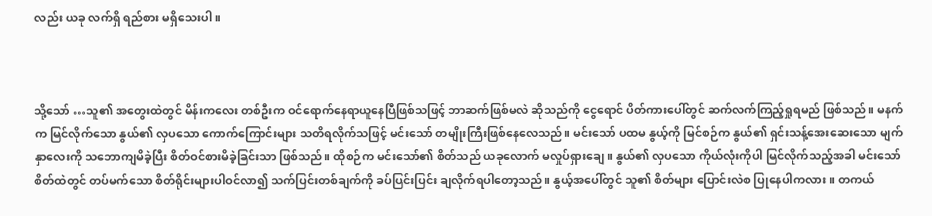လည်း ယခု လက်ရှိ ရည်စား မရှိသေးပါ။



သို့သော် …သူ၏ အတွေးထဲတွင် မိန်းကလေး တစ်ဦးက ဝင်ရောက်နေရာယူနေပြီဖြစ်သဖြင့် ဘာဆက်ဖြစ်မလဲ ဆိုသည်ကို ငွေရောင် ပိတ်ကားပေါ်တွင် ဆက်လက်ကြည့်ရှုရမည် ဖြစ်သည်။ မနက်က မြင်လိုက်သော နွယ်၏ လှပသော ကောက်ကြောင်းများ သတိရလိုက်သဖြင့် မင်းသော် တမျိုးကြီးဖြစ်နေလေသည်။ မင်းသော် ပထမ နွယ့်ကို မြင်စဉ်က နွယ်၏ ရှင်းသန့်အေးဆေးသော မျက်နှာလေးကို သဘောကျမိခဲ့ပြီး စိတ်ဝင်စားမိခဲ့ခြင်းသာ ဖြစ်သည်။ ထိုစဉ်က မင်းသော်၏ စိတ်သည် ယခုလောက် မလှုပ်ရှားချေ။ နွယ်၏ လှပသော ကိုယ်လုံးကိုပါ မြင်လိုက်သည့်အခါ မင်းသော် စိတ်ထဲတွင် တပ်မက်သော စိတ်ရိုင်းများပါဝင်လာ၍ သက်ပြင်းတစ်ချက်ကို ခပ်ပြင်းပြင်း ချလိုက်ရပါတော့သည်။ နွယ့်အပေါ်တွင် သူ၏ စိတ်များ ပြောင်းလဲစ ပြုနေပါကလား။ တကယ်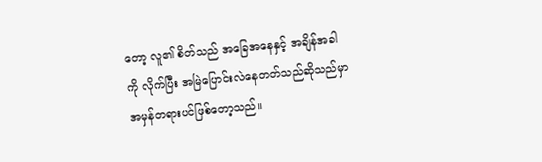တော့ လူ၏ စိတ်သည် အခြေအနေနှင့် အချိန်အခါကို လိုက်ပြီး အမြဲပြောင်းလဲနေတတ်သည်ဆိုသည်မှာ အမှန်တရားပင်ဖြစ်တော့သည်။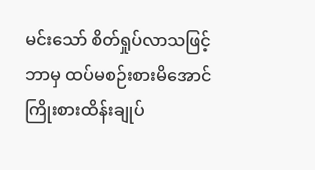မင်းသော် စိတ်ရှုပ်လာသဖြင့် ဘာမှ ထပ်မစဉ်းစားမိအောင် ကြိုးစားထိန်းချုပ်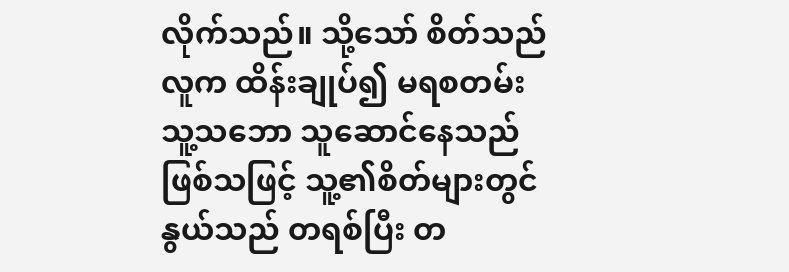လိုက်သည်။ သို့သော် စိတ်သည် လူက ထိန်းချုပ်၍ မရစတမ်း သူ့သဘော သူဆောင်နေသည်ဖြစ်သဖြင့် သူ့၏စိတ်များတွင် နွယ်သည် တရစ်ပြီး တ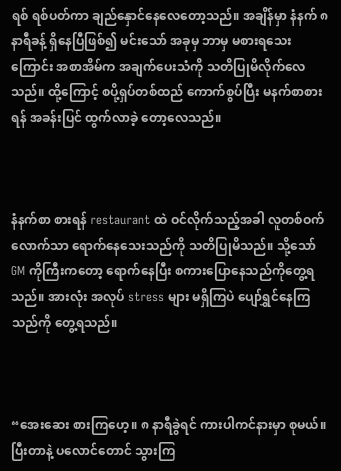ရစ် ရစ်ပတ်ကာ ချည်နှောင်နေလေတော့သည်။ အချိန်မှာ နံနက် ၈နာရီခန့် ရှိနေပြီဖြစ်၍ မင်းသော် အခုမှ ဘာမှ မစားရသေးကြောင်း အစာအိမ်က အချက်ပေးသံကို သတိပြုမိလိုက်လေသည်။ ထို့ကြောင့် စပို့ရှပ်တစ်ထည် ကောက်စွပ်ပြီး မနက်စာစားရန် အခန်းပြင် ထွက်လာခဲ့ တော့လေသည်။



နံနက်စာ စားရန် restaurant ထဲ ဝင်လိုက်သည့်အခါ လူတစ်ဝက်လောက်သာ ရောက်နေသေးသည်ကို သတိပြုမိသည်။ သို့သော် GM ကိုကြီးကတော့ ရောက်နေပြီး စကားပြောနေသည်ကိုတွေ့ရသည်။ အားလုံး အလုပ် stress များ မရှိကြပဲ ပျော်ရွှင်နေကြသည်ကို တွေ့ရသည်။



“အေးဆေး စားကြဟေ့။ ၈ နာရီခွဲရင် ကားပါကင်နားမှာ စုမယ်။ ပြီးတာနဲ့ ပလောင်တောင် သွားကြ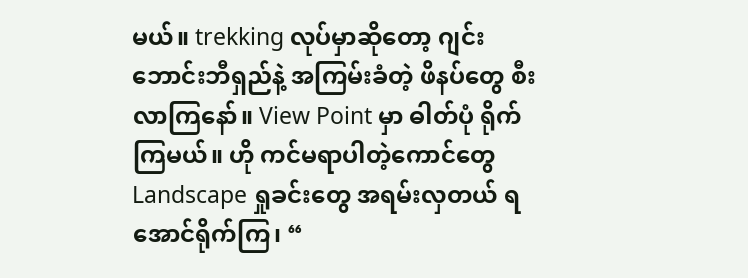မယ်။ trekking လုပ်မှာဆိုတော့ ဂျင်းဘောင်းဘီရှည်နဲ့ အကြမ်းခံတဲ့ ဖိနပ်တွေ စီးလာကြနော်။ View Point မှာ ဓါတ်ပုံ ရိုက်ကြမယ်။ ဟို ကင်မရာပါတဲ့ကောင်တွေ Landscape ရှုခင်းတွေ အရမ်းလှတယ် ရအောင်ရိုက်ကြ၊ “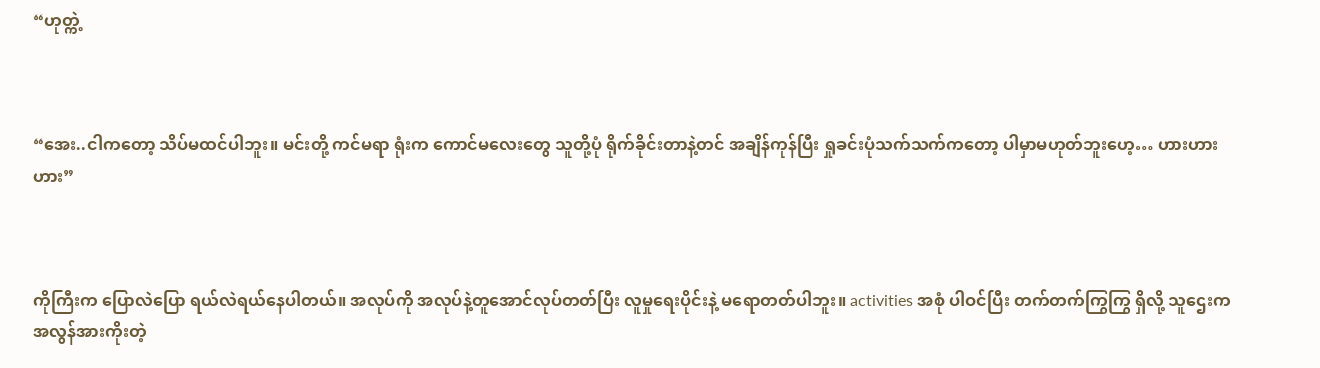“ဟုတ္ကဲ့



“အေး..ငါကတော့ သိပ်မထင်ပါဘူး။ မင်းတို့ ကင်မရာ ရုံးက ကောင်မလေးတွေ သူတို့ပုံ ရိုက်ခိုင်းတာနဲ့တင် အချိန်ကုန်ပြီး ရှုခင်းပုံသက်သက်ကတော့ ပါမှာမဟုတ်ဘူးဟေ့… ဟားဟားဟား”



ကိုကြီးက ပြောလဲပြော ရယ်လဲရယ်နေပါတယ်။ အလုပ်ကို အလုပ်နဲ့တူအောင်လုပ်တတ်ပြီး လူမှုရေးပိုင်းနဲ့ မရောတတ်ပါဘူး။ activities အစုံ ပါဝင်ပြီး တက်တက်ကြွကြွ ရှိလို့ သူဌေးက အလွန်အားကိုးတဲ့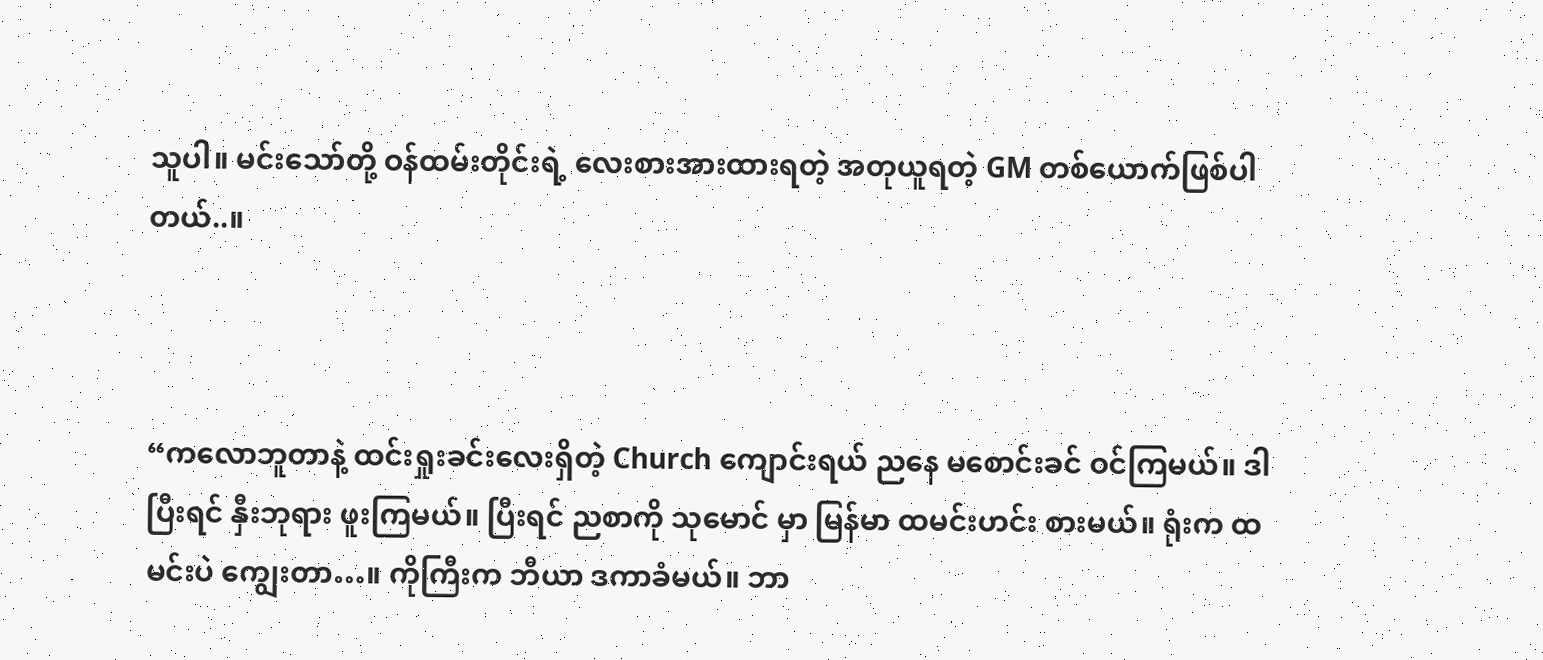သူပါ။ မင်းသော်တို့ ဝန်ထမ်းတိုင်းရဲ့ လေးစားအားထားရတဲ့ အတုယူရတဲ့ GM တစ်ယောက်ဖြစ်ပါတယ်..။



“ကလောဘူတာနဲ့ ထင်းရှုးခင်းလေးရှိတဲ့ Church ကျောင်းရယ် ညနေ မစောင်းခင် ဝင်ကြမယ်။ ဒါပြီးရင် နှီးဘုရား ဖူးကြမယ်။ ပြီးရင် ညစာကို သုမောင် မှာ မြန်မာ ထမင်းဟင်း စားမယ်။ ရုံးက ထမင်းပဲ ကျွေးတာ…။ ကိုကြီးက ဘီယာ ဒကာခံမယ်။ ဘာ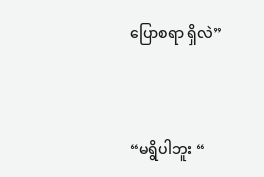ပြောစရာ ရှိလဲ”



“မရွိပါဘူး “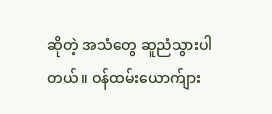ဆိုတဲ့ အသံတွေ ဆူညံသွားပါတယ်။ ဝန်ထမ်းယောက်ျား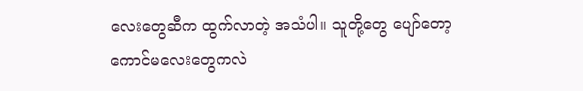လေးတွေဆီက ထွက်လာတဲ့ အသံပါ။ သူတို့တွေ ပျော်တော့ ကောင်မလေးတွေကလဲ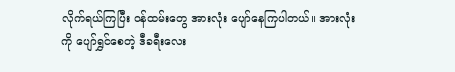လိုက်ရယ်ကြပြီး ဝန်ထမ်းတွေ အားလုံး ပျော်နေကြပါတယ်။ အားလုံးကို ပျော်ရွှင်စေတဲ့ ဒီခရီးလေး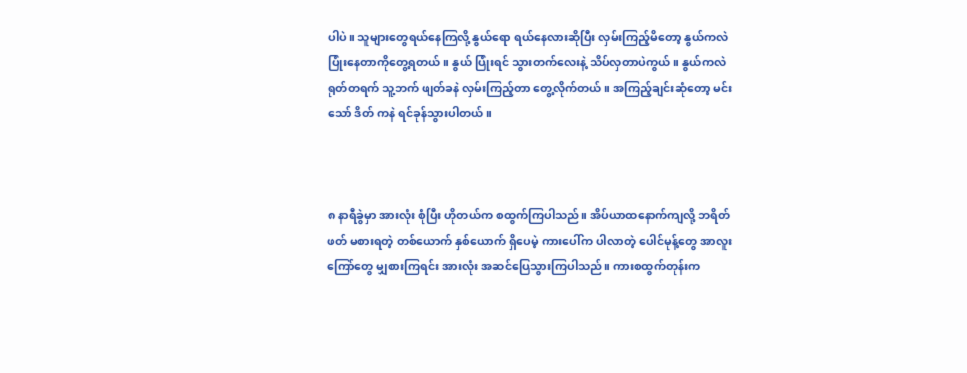ပါပဲ။ သူများတွေရယ်နေကြလို့ နွယ်ရော ရယ်နေလားဆိုပြီး လှမ်းကြည့်မိတော့ နွယ်ကလဲပြုံးနေတာကိုတွေ့ရတယ်။ နွယ် ပြုံးရင် သွားတက်လေးနဲ့ သိပ်လှတာပဲကွယ်။ နွယ်ကလဲ ရုတ်တရက် သူ့ဘက် ဖျတ်ခနဲ လှမ်းကြည့်တာ တွေ့လိုက်တယ်။ အကြည့်ချင်းဆုံတော့ မင်းသော် ဒိတ် ကနဲ ရင်ခုန်သွားပါတယ်။



၈ နာရီခွဲမှာ အားလုံး စုံပြီး ဟိုတယ်က စထွက်ကြပါသည်။ အိပ်ယာထနောက်ကျလို့ ဘရိတ်ဖတ် မစားရတဲ့ တစ်ယောက် နှစ်ယောက် ရှိပေမဲ့ ကားပေါ်က ပါလာတဲ့ ပေါင်မုန့်တွေ အာလူးကြော်တွေ မျှစားကြရင်း အားလုံး အဆင်ပြေသွားကြပါသည်။ ကားစထွက်တုန်းက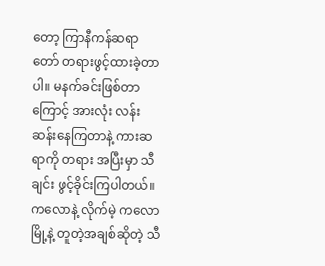တော့ ကြာနီကန်ဆရာတော် တရားဖွင့်ထားခဲ့တာပါ။ မနက်ခင်းဖြစ်တာကြောင့် အားလုံး လန်းဆန်းနေကြတာနဲ့ ကားဆရာကို တရား အပြီးမှာ သီချင်း ဖွင့်ခိုင်းကြပါတယ်။ ကလောနဲ့ လိုက်မဲ့ ကလောမြို့နဲ့ တူတဲ့အချစ်ဆိုတဲ့ သီ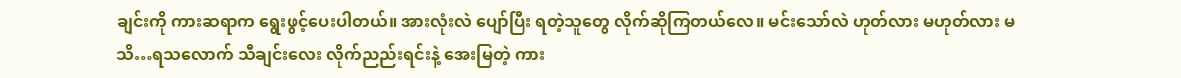ချင်းကို ကားဆရာက ရွေးဖွင့်ပေးပါတယ်။ အားလုံးလဲ ပျော်ပြီး ရတဲ့သူတွေ လိုက်ဆိုကြတယ်လေ။ မင်းသော်လဲ ဟုတ်လား မဟုတ်လား မသိ…ရသလောက် သီချင်းလေး လိုက်ညည်းရင်းနဲ့ အေးမြတဲ့ ကား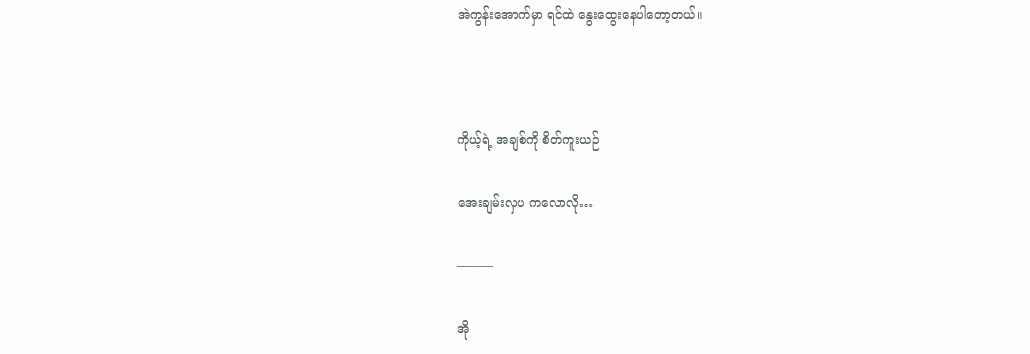အဲကွန်းအောက်မှာ ရင်ထဲ နွေးထွေးနေပါတော့တယ်။



ကိုယ့်ရဲ့ အချစ်ကို စိတ်ကူးယဉ်

အေးချမ်းလှပ ကလောလို…

———

အို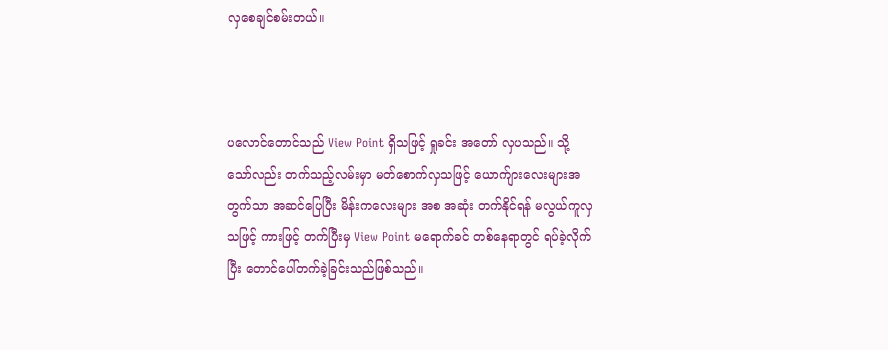လှစေချင်စမ်းတယ်။



ပလောင်တောင်သည် View Point ရှိသဖြင့် ရှုခင်း အတော် လှပသည်။ သို့သော်လည်း တက်သည့်လမ်းမှာ မတ်စောက်လှသဖြင့် ယောက်ျားလေးများအတွက်သာ အဆင်ပြေပြီး မိန်းကလေးများ အစ အဆုံး တက်နိုင်ရန် မလွယ်ကူလှသဖြင့် ကားဖြင့် တက်ပြီးမှ View Point မရောက်ခင် တစ်နေရာတွင် ရပ်ခဲ့လိုက်ပြီး တောင်ပေါ်တက်ခဲ့ခြင်းသည်ဖြစ်သည်။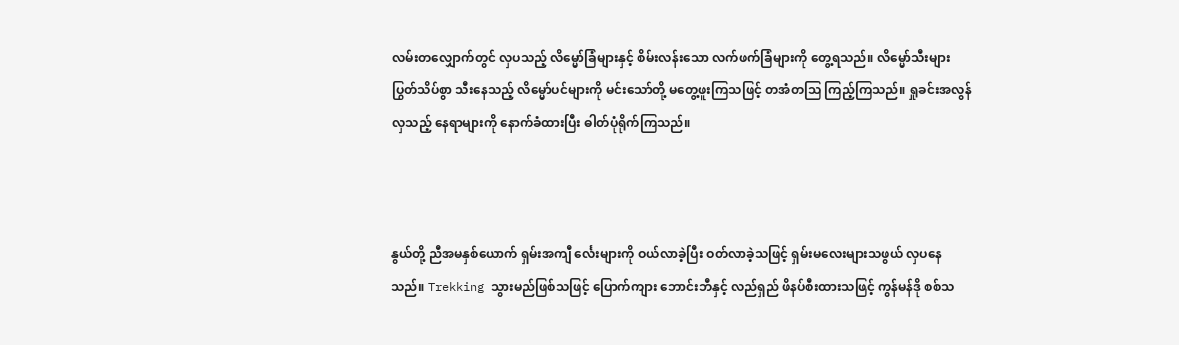လမ်းတလျှောက်တွင် လှပသည့် လိမ္မော်ခြံများနှင့် စိမ်းလန်းသော လက်ဖက်ခြံများကို တွေ့ရသည်။ လိမ္မော်သီးများ ပြွတ်သိပ်စွာ သီးနေသည့် လိမ္မော်ပင်များကို မင်းသော်တို့ မတွေ့ဖူးကြသဖြင့် တအံတသြ ကြည့်ကြသည်။ ရှုခင်းအလွန်လှသည့် နေရာများကို နောက်ခံထားပြီး ဓါတ်ပုံရိုက်ကြသည်။



နွယ်တို့ ညီအမနှစ်ယောက် ရှမ်းအကျီ င်္လေးများကို ဝယ်လာခဲ့ပြီး ဝတ်လာခဲ့သဖြင့် ရှမ်းမလေးများသဖွယ် လှပနေသည်။ Trekking သွားမည်ဖြစ်သဖြင့် ပြောက်ကျား ဘောင်းဘီနှင့် လည်ရှည် ဖိနပ်စီးထားသဖြင့် ကွန်မန်ဒို စစ်သ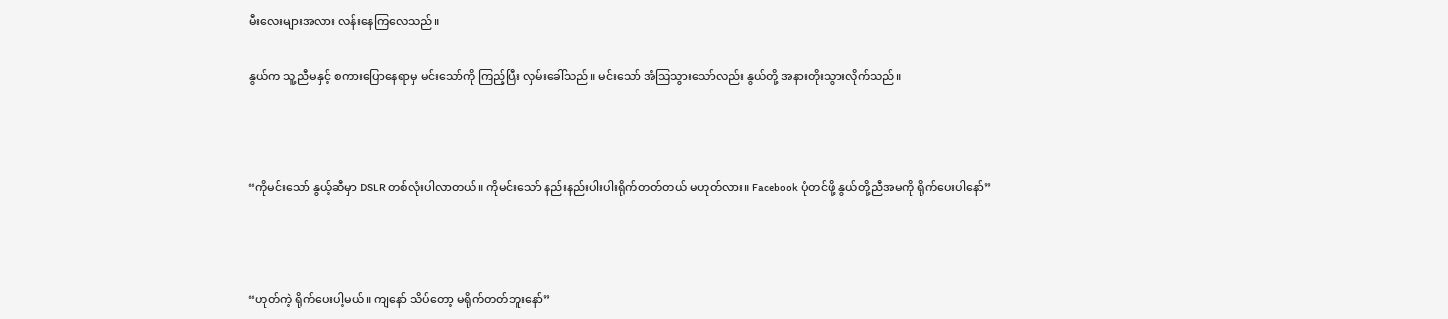မီးလေးများအလား လန်းနေကြလေသည်။

နွယ်က သူ့ညီမနှင့် စကားပြောနေရာမှ မင်းသော်ကို ကြည့်ပြီး လှမ်းခေါ်သည်။ မင်းသော် အံသြသွားသော်လည်း နွယ်တို့ အနားတိုးသွားလိုက်သည်။



“ကိုမင်းသော် နွယ့်ဆီမှာ DSLR တစ်လုံးပါလာတယ်။ ကိုမင်းသော် နည်းနည်းပါးပါးရိုက်တတ်တယ် မဟုတ်လား။ Facebook ပုံတင်ဖို့ နွယ်တို့ညီအမကို ရိုက်ပေးပါနော်”



“ဟုတ်ကဲ့ ရိုက်ပေးပါ့မယ်။ ကျနော် သိပ်တော့ မရိုက်တတ်ဘူးနော်”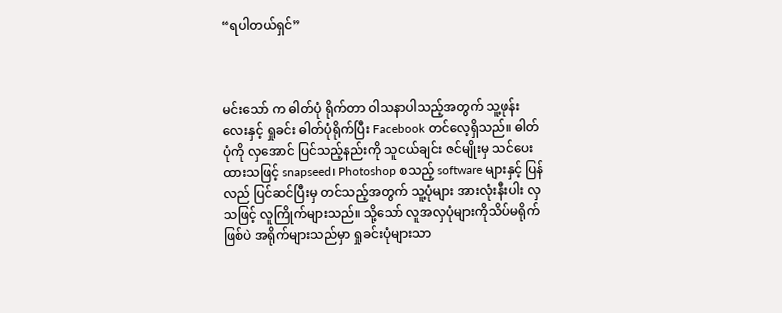“ရပါတယ်ရှင်”



မင်းသော် က ဓါတ်ပုံ ရိုက်တာ ဝါသနာပါသည့်အတွက် သူ့ဖုန်းလေးနှင့် ရှုခင်း ဓါတ်ပုံရိုက်ပြီး Facebook တင်လေ့ရှိသည်။ ဓါတ်ပုံကို လှအောင် ပြင်သည့်နည်းကို သူငယ်ချင်း ဇင်မျိုးမှ သင်ပေးထားသဖြင့် snapseed၊ Photoshop စသည့် software များနှင့် ပြန်လည် ပြင်ဆင်ပြီးမှ တင်သည့်အတွက် သူ့ပုံများ အားလုံးနီးပါး လှသဖြင့် လူကြိုက်များသည်။ သို့သော် လူအလှပုံများကိုသိပ်မရိုက်ဖြစ်ပဲ အရိုက်များသည်မှာ ရှုခင်းပုံများသာ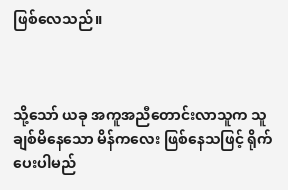ဖြစ်လေသည်။



သို့သော် ယခု အကူအညီတောင်းလာသူက သူချစ်မိနေသော မိန်ကလေး ဖြစ်နေသဖြင့် ရိုက်ပေးပါမည်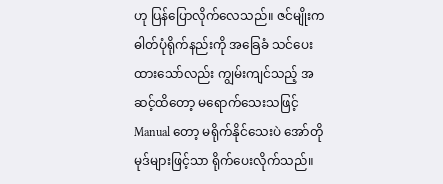ဟု ပြန်ပြောလိုက်လေသည်။ ဇင်မျိုးက ဓါတ်ပုံရိုက်နည်းကို အခြေခံ သင်ပေး ထားသော်လည်း ကျွမ်းကျင်သည့် အဆင့်ထိတော့ မရောက်သေးသဖြင့် Manual တော့ မရိုက်နိုင်သေးပဲ အော်တို မုဒ်များဖြင့်သာ ရိုက်ပေးလိုက်သည်။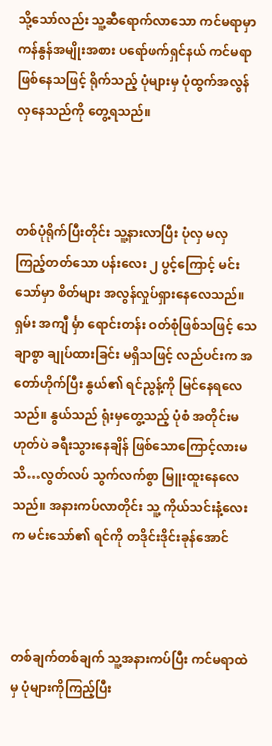သို့သော်လည်း သူ့ဆီရောက်လာသော ကင်မရာမှာ ကန်နွန်အမျိုးအစား ပရော်ဖက်ရှင်နယ် ကင်မရာဖြစ်နေသဖြင့် ရိုက်သည့် ပုံများမှ ပုံထွက်အလွန်လှနေသည်ကို တွေ့ရသည်။



တစ်ပုံရိုက်ပြီးတိုင်း သူ့နားလာပြီး ပုံလှ မလှ ကြည့်တတ်သော ပန်းလေး ၂ ပွင့်ကြောင့် မင်းသော်မှာ စိတ်များ အလွန်လှုပ်ရှားနေလေသည်။ ရှမ်း အကျီ င်္မှာ ရောင်းတန်း ဝတ်စုံဖြစ်သဖြင့် သေချာစွာ ချုပ်ထားခြင်း မရှိသဖြင့် လည်ပင်းက အတော်ဟိုက်ပြီး နွယ်၏ ရင်ညွန့်ကို မြင်နေရလေသည်။ နွယ်သည် ရုံးမှတွေ့သည့် ပုံစံ အတိုင်းမဟုတ်ပဲ ခရီးသွားနေချိန် ဖြစ်သောကြောင့်လားမသိ…လွတ်လပ် သွက်လက်စွာ မြူးထူးနေလေသည်။ အနားကပ်လာတိုင်း သူ့ ကိုယ်သင်းနံ့လေးက မင်းသော်၏ ရင်ကို တဒိုင်းဒိုင်းခုန်အောင်



တစ်ချက်တစ်ချက် သူ့အနားကပ်ပြီး ကင်မရာထဲမှ ပုံများကိုကြည့်ပြီး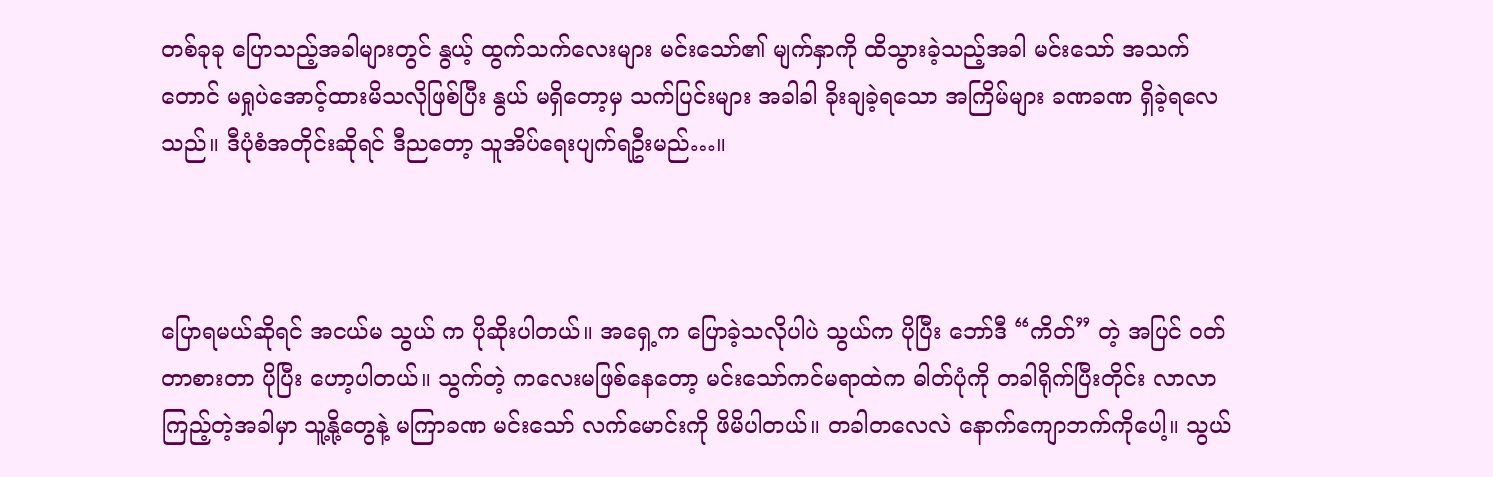တစ်ခုခု ပြောသည့်အခါများတွင် နွယ့် ထွက်သက်လေးများ မင်းသော်၏ မျက်နှာကို ထိသွားခဲ့သည့်အခါ မင်းသော် အသက်တောင် မရှုပဲအောင့်ထားမိသလိုဖြစ်ပြီး နွယ် မရှိတော့မှ သက်ပြင်းများ အခါခါ ခိုးချခဲ့ရသော အကြိမ်များ ခဏခဏ ရှိခဲ့ရလေသည်။ ဒီပုံစံအတိုင်းဆိုရင် ဒီညတော့ သူအိပ်ရေးပျက်ရဦးမည်…။



ပြောရမယ်ဆိုရင် အငယ်မ သွယ် က ပိုဆိုးပါတယ်။ အရှေ့က ပြောခဲ့သလိုပါပဲ သွယ်က ပိုပြီး ဘော်ဒီ “ကိတ်” တဲ့ အပြင် ဝတ်တာစားတာ ပိုပြီး ဟော့ပါတယ်။ သွက်တဲ့ ကလေးမဖြစ်နေတော့ မင်းသော်ကင်မရာထဲက ဓါတ်ပုံကို တခါရိုက်ပြီးတိုင်း လာလာ ကြည့်တဲ့အခါမှာ သူ့နို့တွေနဲ့ မကြာခဏ မင်းသော် လက်မောင်းကို ဖိမိပါတယ်။ တခါတလေလဲ နောက်ကျောဘက်ကိုပေါ့။ သွယ်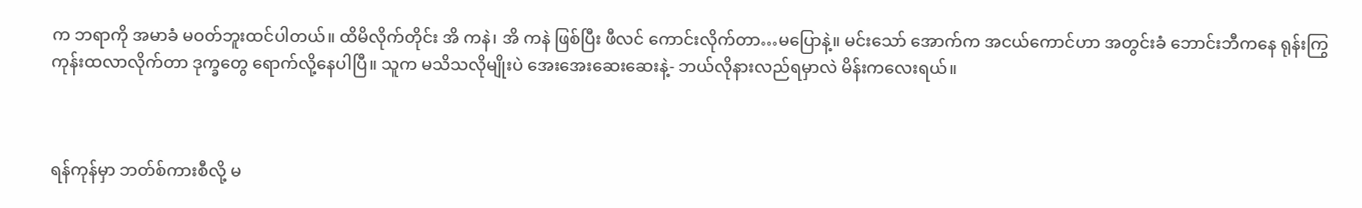က ဘရာကို အမာခံ မဝတ်ဘူးထင်ပါတယ်။ ထိမိလိုက်တိုင်း အိ ကနဲ၊ အိ ကနဲ ဖြစ်ပြီး ဖီလင် ကောင်းလိုက်တာ…မပြောနဲ့။ မင်းသော် အောက်က အငယ်ကောင်ဟာ အတွင်းခံ ဘောင်းဘီကနေ ရုန်းကြွ ကုန်းထလာလိုက်တာ ဒုက္ခတွေ ရောက်လို့နေပါပြီ။ သူက မသိသလိုမျိုးပဲ အေးအေးဆေးဆေးနဲ့- ဘယ်လိုနားလည်ရမှာလဲ မိန်းကလေးရယ်။



ရန်ကုန်မှာ ဘတ်စ်ကားစီလို့ မ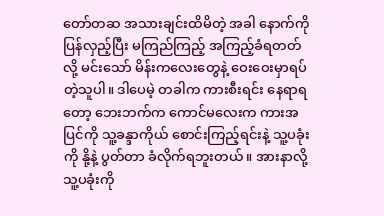တော်တဆ အသားချင်းထိမိတဲ့ အခါ နောက်ကို ပြန်လှည့်ပြီး မကြည်ကြည့် အကြည့်ခံရတတ်လို့ မင်းသော် မိန်းကလေးတွေနဲ့ ဝေးဝေးမှာရပ်တဲ့သူပါ။ ဒါပေမဲ့ တခါက ကားစီးရင်း နေရာရတော့ ဘေးဘက်က ကောင်မလေးက ကားအပြင်ကို သူ့ခန္ဒာကိုယ် စောင်းကြည့်ရင်းနဲ့ သူ့ပခုံးကို နို့နဲ့ ပွတ်တာ ခံလိုက်ရဘူးတယ်။ အားနာလို့ သူ့ပခုံးကို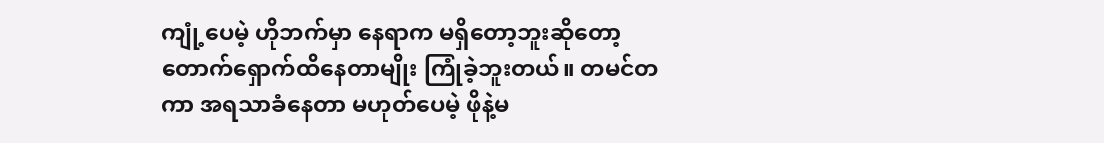ကျုံ့ပေမဲ့ ဟိုဘက်မှာ နေရာက မရှိတော့ဘူးဆိုတော့ တောက်ရှောက်ထိနေတာမျိုး ကြုံခဲ့ဘူးတယ်။ တမင်တကာ အရသာခံနေတာ မဟုတ်ပေမဲ့ ဖိုနဲ့မ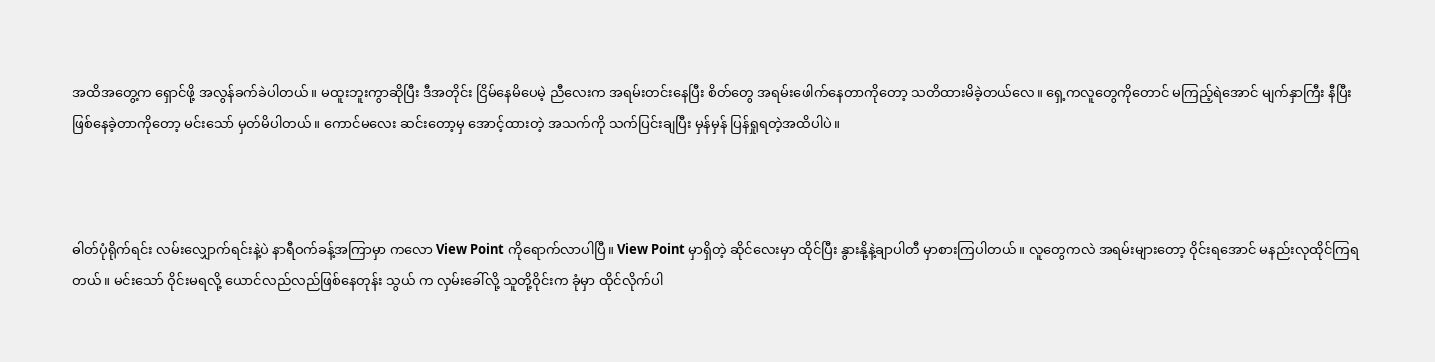အထိအတွေ့က ရှောင်ဖို့ အလွန်ခက်ခဲပါတယ်။ မထူးဘူးကွာဆိုပြီး ဒီအတိုင်း ငြိမ်နေမိပေမဲ့ ညီလေးက အရမ်းတင်းနေပြီး စိတ်တွေ အရမ်းဖေါက်နေတာကိုတော့ သတိထားမိခဲ့တယ်လေ။ ရှေ့ကလူတွေကိုတောင် မကြည့်ရဲအောင် မျက်နှာကြီး နီပြီး ဖြစ်နေခဲ့တာကိုတော့ မင်းသော် မှတ်မိပါတယ်။ ကောင်မလေး ဆင်းတော့မှ အောင့်ထားတဲ့ အသက်ကို သက်ပြင်းချပြီး မှန်မှန် ပြန်ရှုရတဲ့အထိပါပဲ။



ဓါတ်ပုံရိုက်ရင်း လမ်းလျှောက်ရင်းနဲ့ပဲ နာရီဝက်ခန့်အကြာမှာ ကလော View Point ကိုရောက်လာပါပြီ။ View Point မှာရှိတဲ့ ဆိုင်လေးမှာ ထိုင်ပြီး နွားနို့နဲ့ချာပါတီ မှာစားကြပါတယ်။ လူတွေကလဲ အရမ်းများတော့ ဝိုင်းရအောင် မနည်းလုထိုင်ကြရတယ်။ မင်းသော် ဝိုင်းမရလို့ ယောင်လည်လည်ဖြစ်နေတုန်း သွယ် က လှမ်းခေါ်လို့ သူတို့ဝိုင်းက ခုံမှာ ထိုင်လိုက်ပါ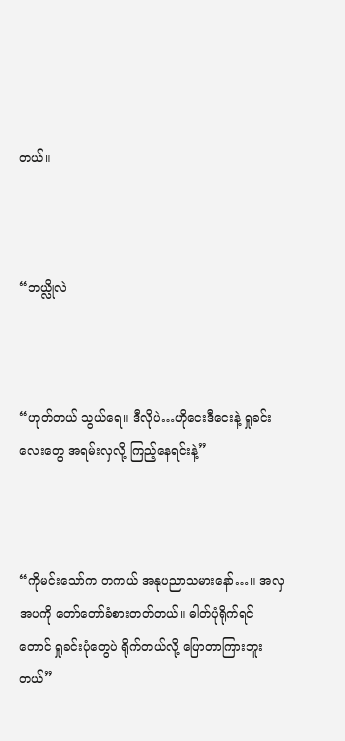တယ်။



“ဘယ္လိုလဲ



“ဟုတ်တယ် သွယ်ရေ။ ဒီလိုပဲ…ဟိုငေးဒီငေးနဲ့ ရှုခင်းလေးတွေ အရမ်းလှလို့ ကြည့်နေရင်းနဲ့”



“ကိုမင်းသော်က တကယ် အနုပညာသမားနော်…။ အလှအပကို တော်တော်ခံစားတတ်တယ်။ ဓါတ်ပုံရိုက်ရင်တောင် ရှုခင်းပုံတွေပဲ ရိုက်တယ်လို့ ပြောတာကြားဘူးတယ်”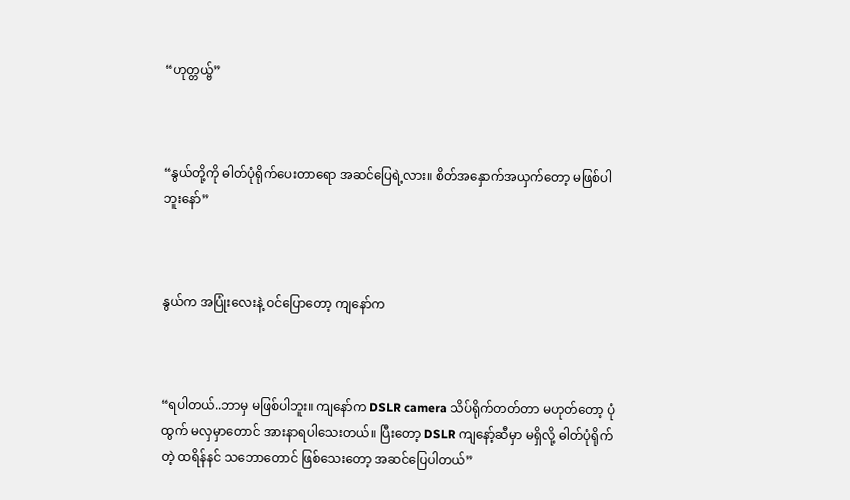“ဟုတ္တယ္ဗ်”



“နွယ်တို့ကို ဓါတ်ပုံရိုက်ပေးတာရော အဆင်ပြေရဲ့လား။ စိတ်အနှောက်အယှက်တော့ မဖြစ်ပါဘူးနော်”



နွယ်က အပြုံးလေးနဲ့ ဝင်ပြောတော့ ကျနော်က



“ရပါတယ်..ဘာမှ မဖြစ်ပါဘူး။ ကျနော်က DSLR camera သိပ်ရိုက်တတ်တာ မဟုတ်တော့ ပုံထွက် မလှမှာတောင် အားနာရပါသေးတယ်။ ပြီးတော့ DSLR ကျနော့်ဆီမှာ မရှိလို့ ဓါတ်ပုံရိုက်တဲ့ ထရိန်နင် သဘောတောင် ဖြစ်သေးတော့ အဆင်ပြေပါတယ်”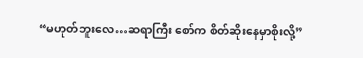“မဟုတ်ဘူးလေ…ဆရာကြီး စော်က စိတ်ဆိုးနေမှာစိုးလို့”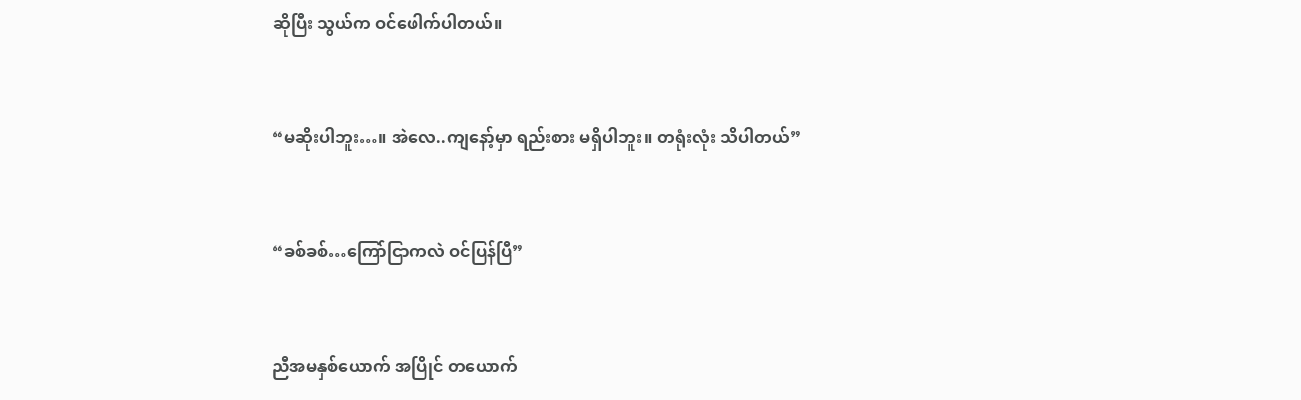ဆိုပြီး သွယ်က ဝင်ဖေါက်ပါတယ်။



“မဆိုးပါဘူး…။ အဲလေ..ကျနော့်မှာ ရည်းစား မရှိပါဘူး။ တရုံးလုံး သိပါတယ်”



“ခစ်ခစ်…ကြော်ငြာကလဲ ဝင်ပြန်ပြီ”



ညီအမနှစ်ယောက် အပြိုင် တယောက်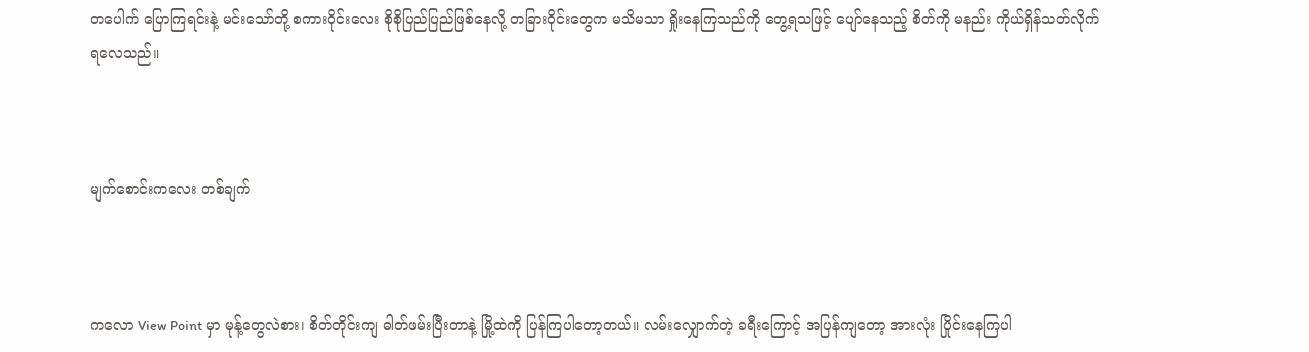တပေါက် ပြောကြရင်းနဲ့ မင်းသော်တို့ စကားဝိုင်းလေး စိုစိုပြည်ပြည်ဖြစ်နေလို့ တခြားဝိုင်းတွေက မသိမသာ ရှိုးနေကြသည်ကို တွေ့ရသဖြင့် ပျော်နေသည့် စိတ်ကို မနည်း ကိုယ်ရှိန်သတ်လိုက်ရလေသည်။



မျက်စောင်းကလေး တစ်ချက်



ကလော View Point မှာ မုန့်တွေလဲစား၊ စိတ်တိုင်းကျ ဓါတ်ဖမ်းပြီးတာနဲ့ မြို့ထဲကို ပြန်ကြပါတော့တယ်။ လမ်းလျှောက်တဲ့ ခရီးကြောင့် အပြန်ကျတော့ အားလုံး ပြိုင်းနေကြပါ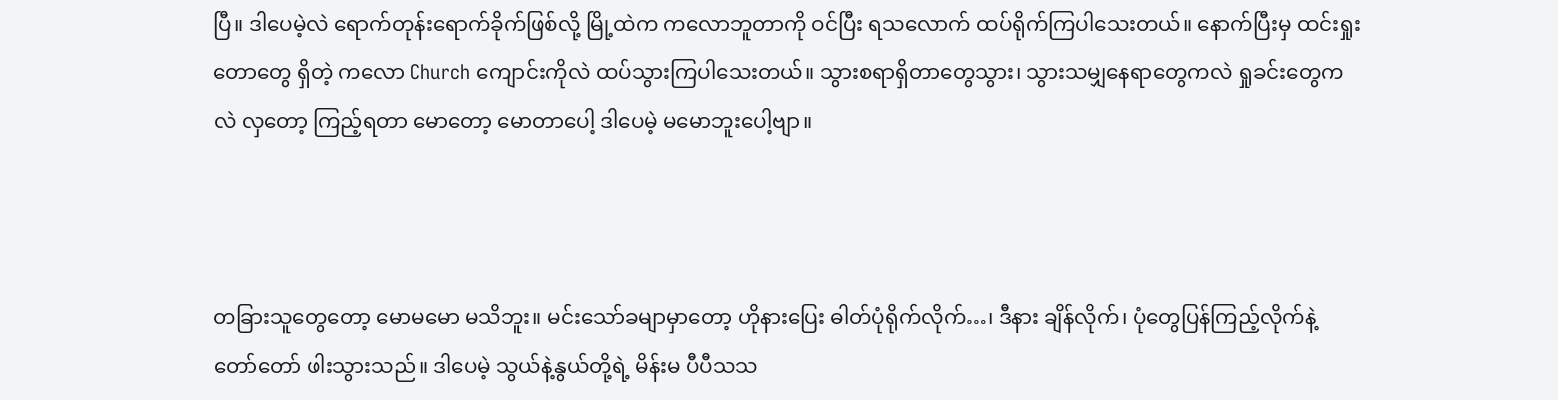ပြီ။ ဒါပေမဲ့လဲ ရောက်တုန်းရောက်ခိုက်ဖြစ်လို့ မြို့ထဲက ကလောဘူတာကို ဝင်ပြီး ရသလောက် ထပ်ရိုက်ကြပါသေးတယ်။ နောက်ပြီးမှ ထင်းရှုးတောတွေ ရှိတဲ့ ကလော Church ကျောင်းကိုလဲ ထပ်သွားကြပါသေးတယ်။ သွားစရာရှိတာတွေသွား၊ သွားသမျှနေရာတွေကလဲ ရှုခင်းတွေကလဲ လှတော့ ကြည့်ရတာ မောတော့ မောတာပေါ့ ဒါပေမဲ့ မမောဘူးပေါ့ဗျာ။



တခြားသူတွေတော့ မောမမော မသိဘူး။ မင်းသော်ခမျာမှာတော့ ဟိုနားပြေး ဓါတ်ပုံရိုက်လိုက်…၊ ဒီနား ချိန်လိုက်၊ ပုံတွေပြန်ကြည့်လိုက်နဲ့ တော်တော် ဖါးသွားသည်။ ဒါပေမဲ့ သွယ်နဲ့နွယ်တို့ရဲ့ မိန်းမ ပီပီသသ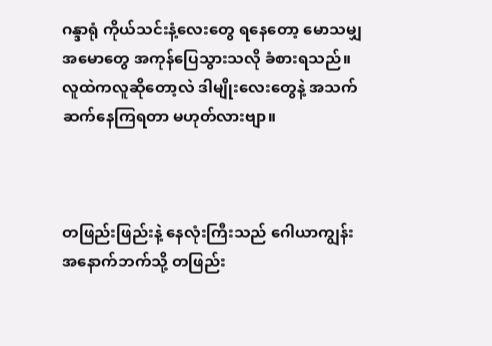ဂန္ဒာရုံ ကိုယ်သင်းနံ့လေးတွေ ရနေတော့ မောသမျှ အမောတွေ အကုန်ပြေသွားသလို ခံစားရသည်။ လူထဲကလူဆိုတော့လဲ ဒါမျိုးလေးတွေနဲ့ အသက်ဆက်နေကြရတာ မဟုတ်လားဗျာ။



တဖြည်းဖြည်းနဲ့ နေလုံးကြီးသည် ဂေါယာကျွန်း အနောက်ဘက်သို့ တဖြည်း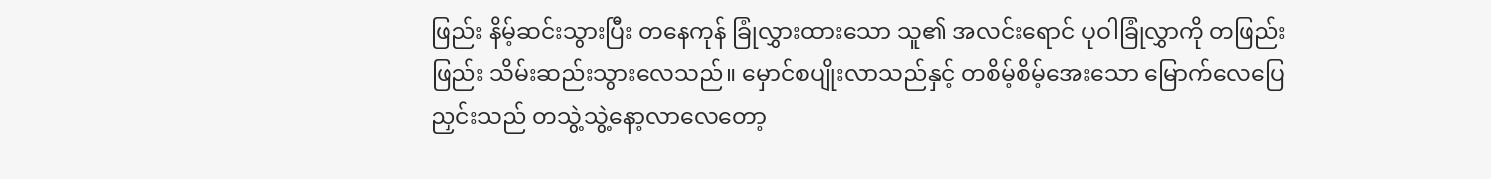ဖြည်း နိမ့်ဆင်းသွားပြီး တနေကုန် ခြုံလွှားထားသော သူ၏ အလင်းရောင် ပုဝါခြုံလွှာကို တဖြည်းဖြည်း သိမ်းဆည်းသွားလေသည်။ မှောင်စပျိုးလာသည်နှင့် တစိမ့်စိမ့်အေးသော မြောက်လေပြေညှင်းသည် တသွဲ့သွဲ့နော့လာလေတော့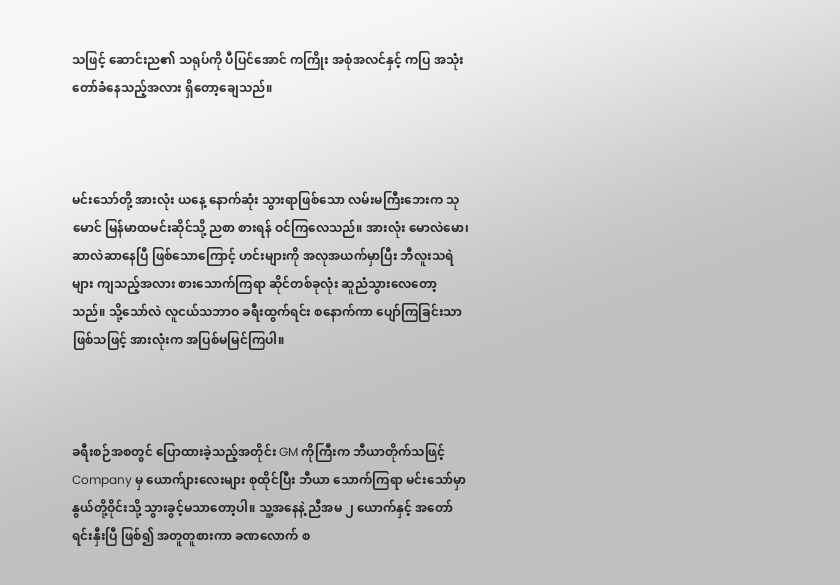သဖြင့် ဆောင်းည၏ သရုပ်ကို ပီပြင်အောင် ကကြိုး အစုံအလင်နှင့် ကပြ အသုံးတော်ခံနေသည့်အလား ရှိတော့ချေသည်။



မင်းသော်တို့ အားလုံး ယနေ့ နောက်ဆုံး သွားရာဖြစ်သော လမ်းမကြီးဘေးက သုမောင် မြန်မာထမင်းဆိုင်သို့ ညစာ စားရန် ဝင်ကြလေသည်။ အားလုံး မောလဲမော၊ ဆာလဲဆာနေပြီ ဖြစ်သောကြောင့် ဟင်းများကို အလုအယက်မှာပြီး ဘီလူးသရဲများ ကျသည့်အလား စားသောက်ကြရာ ဆိုင်တစ်ခုလုံး ဆူညံသွားလေတော့သည်။ သို့သော်လဲ လူငယ်သဘာဝ ခရီးထွက်ရင်း စနောက်ကာ ပျော်ကြခြင်းသာဖြစ်သဖြင့် အားလုံးက အပြစ်မမြင်ကြပါ။



ခရီးစဉ်အစတွင် ပြောထားခဲ့သည့်အတိုင်း GM ကိုကြီးက ဘီယာတိုက်သဖြင့် Company မှ ယောက်ျားလေးများ စုထိုင်ပြီး ဘီယာ သောက်ကြရာ မင်းသော်မှာ နွယ်တို့ဝိုင်းသို့ သွားခွင့်မသာတော့ပါ။ သူ့အနေနဲ့ ညီအမ ၂ ယောက်နှင့် အတော် ရင်းနှီးပြီ ဖြစ်၍ အတူတူစားကာ ခဏလောက် စ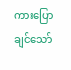ကားပြောချင်သော်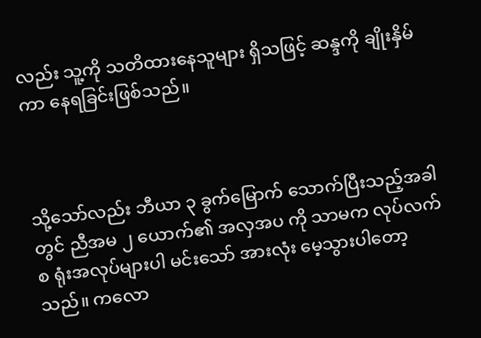လည်း သူ့ကို သတိထားနေသူများ ရှိသဖြင့် ဆန္ဒကို ချိုးနှိမ်ကာ နေရခြင်းဖြစ်သည်။



သို့သော်လည်း ဘီယာ ၃ ခွက်မြောက် သောက်ပြီးသည့်အခါတွင် ညီအမ ၂ ယောက်၏ အလှအပ ကို သာမက လုပ်လက်စ ရုံးအလုပ်များပါ မင်းသော် အားလုံး မေ့သွားပါတော့သည်။ ကလော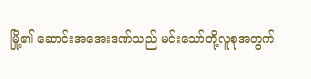မြို့၏ ဆောင်းအအေးဒဏ်သည် မင်းသော်တို့လူစုအတွက်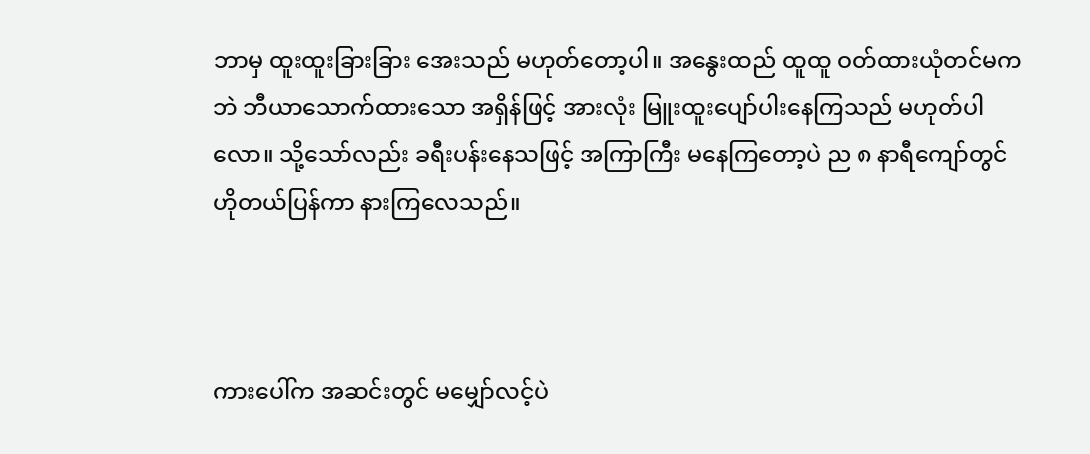ဘာမှ ထူးထူးခြားခြား အေးသည် မဟုတ်တော့ပါ။ အနွေးထည် ထူထူ ဝတ်ထားယုံတင်မကဘဲ ဘီယာသောက်ထားသော အရှိန်ဖြင့် အားလုံး မြူးထူးပျော်ပါးနေကြသည် မဟုတ်ပါလော။ သို့သော်လည်း ခရီးပန်းနေသဖြင့် အကြာကြီး မနေကြတော့ပဲ ည ၈ နာရီကျော်တွင် ဟိုတယ်ပြန်ကာ နားကြလေသည်။



ကားပေါ်က အဆင်းတွင် မမျှော်လင့်ပဲ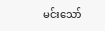မင်းသော်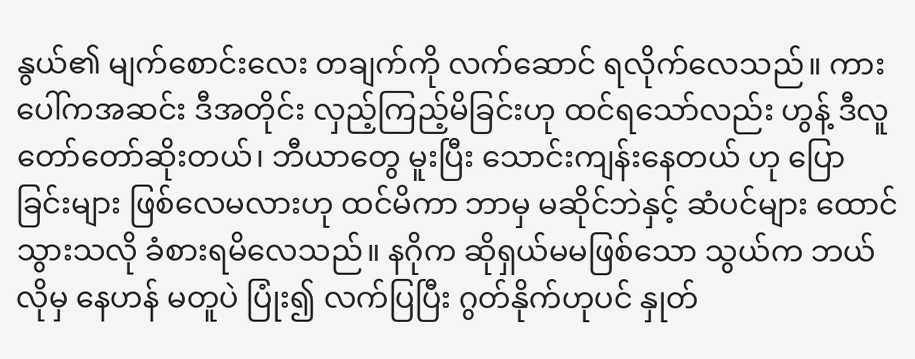နွယ်၏ မျက်စောင်းလေး တချက်ကို လက်ဆောင် ရလိုက်လေသည်။ ကားပေါ်ကအဆင်း ဒီအတိုင်း လှည့်ကြည့်မိခြင်းဟု ထင်ရသော်လည်း ဟွန့် ဒီလူ တော်တော်ဆိုးတယ်၊ ဘီယာတွေ မူးပြီး သောင်းကျန်းနေတယ် ဟု ပြောခြင်းများ ဖြစ်လေမလားဟု ထင်မိကာ ဘာမှ မဆိုင်ဘဲနှင့် ဆံပင်များ ထောင်သွားသလို ခံစားရမိလေသည်။ နဂိုက ဆိုရှယ်မမဖြစ်သော သွယ်က ဘယ်လိုမှ နေဟန် မတူပဲ ပြုံး၍ လက်ပြပြီး ဂွတ်နိုက်ဟုပင် နှုတ်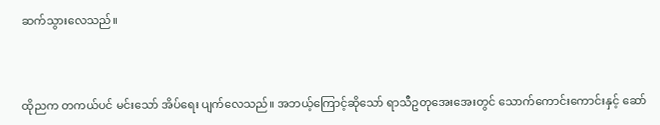ဆက်သွားလေသည်။



ထိုညက တကယ်ပင် မင်းသော် အိပ်ရေး ပျက်လေသည်။ အဘယ့်ကြောင့်ဆိုသော် ရာသီဥတုအေးအေးတွင် သောက်ကောင်းကောင်းနှင့် ဆော်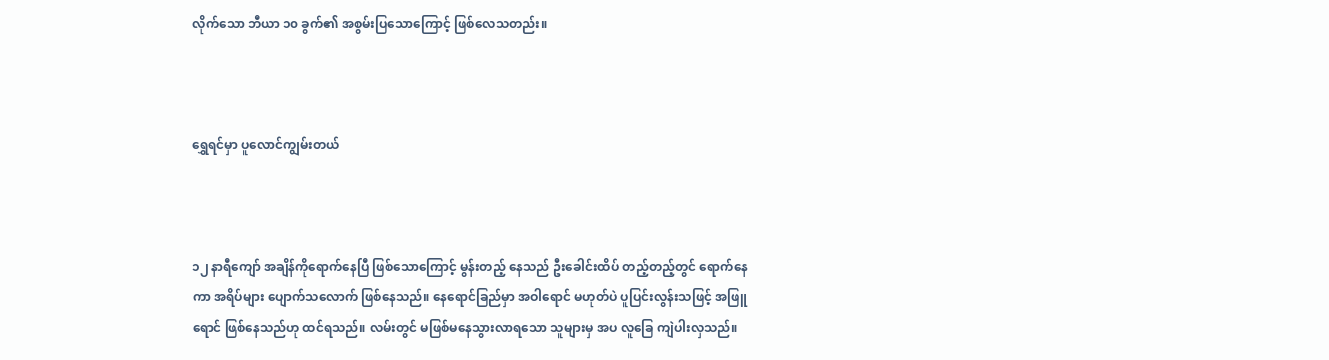လိုက်သော ဘီယာ ၁၀ ခွက်၏ အစွမ်းပြသောကြောင့် ဖြစ်လေသတည်း။



ရွှေရင်မှာ ပူလောင်ကျွမ်းတယ်



၁၂ နာရီကျော် အချိန်ကိုရောက်နေပြီ ဖြစ်သောကြောင့် မွန်းတည့် နေသည် ဦးခေါင်းထိပ် တည့်တည့်တွင် ရောက်နေကာ အရိပ်များ ပျောက်သလောက် ဖြစ်နေသည်။ နေရောင်ခြည်မှာ အဝါရောင် မဟုတ်ပဲ ပူပြင်းလွန်းသဖြင့် အဖြူရောင် ဖြစ်နေသည်ဟု ထင်ရသည်။ လမ်းတွင် မဖြစ်မနေသွားလာရသော သူများမှ အပ လူခြေ ကျဲပါးလှသည်။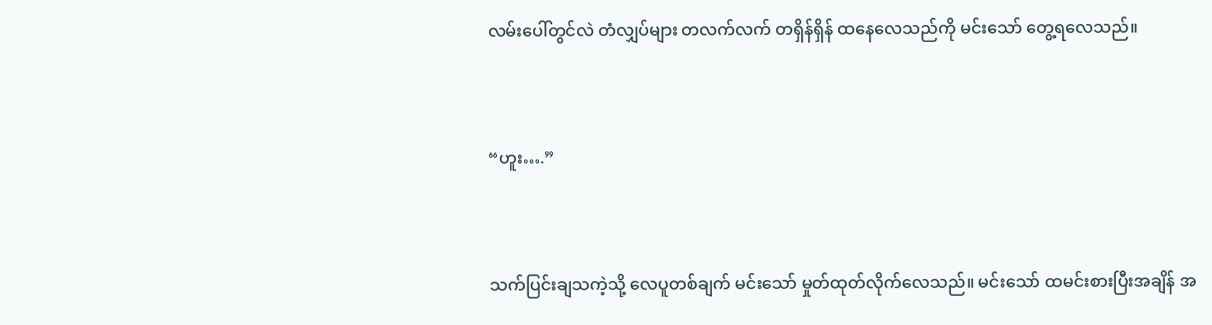လမ်းပေါ်တွင်လဲ တံလျှပ်များ တလက်လက် တရှိန်ရှိန် ထနေလေသည်ကို မင်းသော် တွေ့ရလေသည်။



“ဟူး….”



သက်ပြင်းချသကဲ့သို့ လေပူတစ်ချက် မင်းသော် မှုတ်ထုတ်လိုက်လေသည်။ မင်းသော် ထမင်းစားပြီးအချိန် အ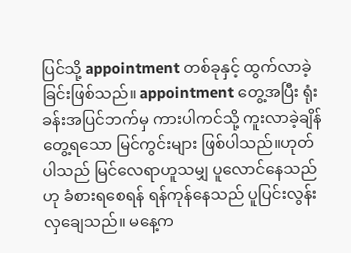ပြင်သို့ appointment တစ်ခုနှင့် ထွက်လာခဲ့ခြင်းဖြစ်သည်။ appointment တွေ့အပြီး ရုံးခန်းအပြင်ဘက်မှ ကားပါကင်သို့ ကူးလာခဲ့ချိန် တွေ့ရသော မြင်ကွင်းများ ဖြစ်ပါသည်။ဟုတ်ပါသည် မြင်လေရာဟူသမျှ ပူလောင်နေသည်ဟု ခံစားရစေရန် ရန်ကုန်နေသည် ပူပြင်းလွန်းလှချေသည်။ မနေ့က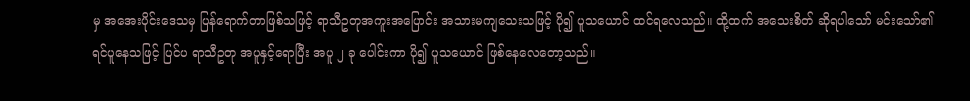မှ အအေးပိုင်းဒေသမှ ပြန်ရောက်တာဖြစ်သဖြင့် ရာသီဥတုအကူးအပြောင်း အသားမကျသေးသဖြင့် ပို၍ ပူသယောင် ထင်ရလေသည်။ ထို့ထက် အသေးစိတ် ဆိုရပါသော် မင်းသော်၏ ရင်ပူနေသဖြင့် ပြင်ပ ရာသီဥတု အပူနှင့်ရောပြီး အပူ ၂ ခု ပေါင်းကာ ပို၍ ပူသယောင် ဖြစ်နေလေတော့သည်။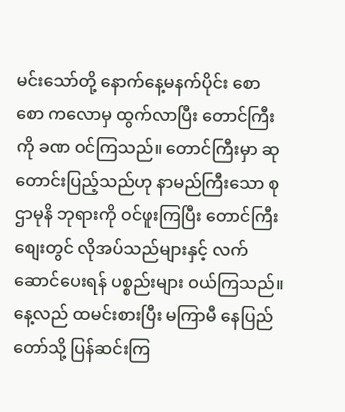မင်းသော်တို့ နောက်နေ့မနက်ပိုင်း စောစော ကလောမှ ထွက်လာပြီး တောင်ကြီးကို ခဏ ဝင်ကြသည်။ တောင်ကြီးမှာ ဆုတောင်းပြည့်သည်ဟု နာမည်ကြီးသော စုဌာမုနိ ဘုရားကို ဝင်ဖူးကြပြီး တောင်ကြီး စျေးတွင် လိုအပ်သည်များနှင့် လက်ဆောင်ပေးရန် ပစ္စည်းများ ဝယ်ကြသည်။ နေ့လည် ထမင်းစားပြီး မကြာမီ နေပြည်တော်သို့ ပြန်ဆင်းကြ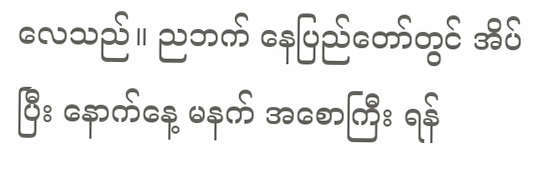လေသည်။ ညဘက် နေပြည်တော်တွင် အိပ်ပြီး နောက်နေ့ မနက် အစောကြီး ရန်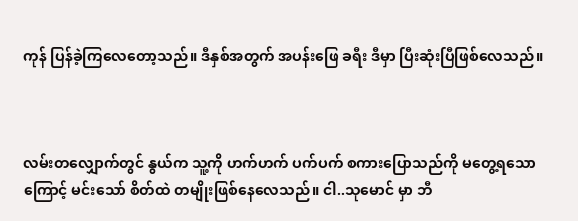ကုန် ပြန်ခဲ့ကြလေတော့သည်။ ဒီနှစ်အတွက် အပန်းဖြေ ခရီး ဒီမှာ ပြီးဆုံးပြီဖြစ်လေသည်။



လမ်းတလျှောက်တွင် နွယ်က သူ့ကို ဟက်ဟက် ပက်ပက် စကားပြောသည်ကို မတွေ့ရသောကြောင့် မင်းသော် စိတ်ထဲ တမျိုးဖြစ်နေလေသည်။ ငါ..သုမောင် မှာ ဘီ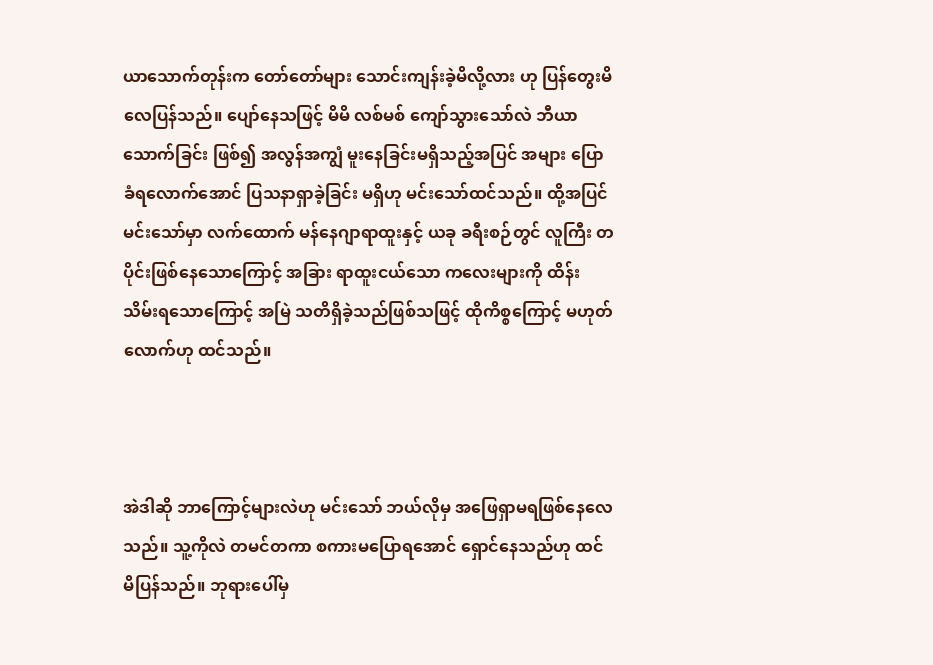ယာသောက်တုန်းက တော်တော်များ သောင်းကျန်းခဲ့မိလို့လား ဟု ပြန်တွေးမိလေပြန်သည်။ ပျော်နေသဖြင့် မိမိ လစ်မစ် ကျော်သွားသော်လဲ ဘီယာသောက်ခြင်း ဖြစ်၍ အလွန်အကျွံ မူးနေခြင်းမရှိသည့်အပြင် အများ ပြောခံရလောက်အောင် ပြသနာရှာခဲ့ခြင်း မရှိဟု မင်းသော်ထင်သည်။ ထို့အပြင် မင်းသော်မှာ လက်ထောက် မန်နေဂျာရာထူးနှင့် ယခု ခရီးစဉ်တွင် လူကြီး တပိုင်းဖြစ်နေသောကြောင့် အခြား ရာထူးငယ်သော ကလေးများကို ထိန်းသိမ်းရသောကြောင့် အမြဲ သတိရှိခဲ့သည်ဖြစ်သဖြင့် ထိုကိစ္စကြောင့် မဟုတ်လောက်ဟု ထင်သည်။



အဲဒါဆို ဘာကြောင့်များလဲဟု မင်းသော် ဘယ်လိုမှ အဖြေရှာမရဖြစ်နေလေသည်။ သူ့ကိုလဲ တမင်တကာ စကားမပြောရအောင် ရှောင်နေသည်ဟု ထင်မိပြန်သည်။ ဘုရားပေါ်မှ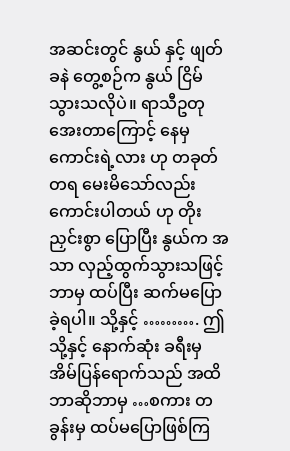အဆင်းတွင် နွယ် နှင့် ဖျတ်ခနဲ တွေ့စဉ်က နွယ် ငြိမ်သွားသလိုပဲ။ ရာသီဥတုအေးတာကြောင့် နေမှကောင်းရဲ့လား ဟု တခုတ်တရ မေးမိသော်လည်း ကောင်းပါတယ် ဟု တိုးညှင်းစွာ ပြောပြီး နွယ်က အသာ လှည့်ထွက်သွားသဖြင့် ဘာမှ ထပ်ပြီး ဆက်မပြောခဲ့ရပါ။ သို့နှင့် ………. ဤသို့နှင့် နောက်ဆုံး ခရီးမှ အိမ်ပြန်ရောက်သည် အထိ ဘာဆိုဘာမှ …စကား တခွန်းမှ ထပ်မပြောဖြစ်ကြ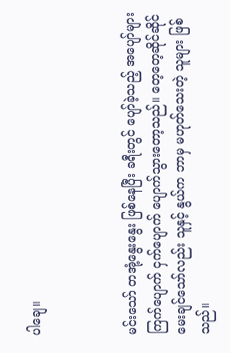ပါချေ။



မင်းသော် တအုံ့နွေးနွေး ဖြစ်နေပြီး ခရီးတွင် ပျော်ခဲ့သည့် အပျော်များ ကြက်ပျောက် ငှက်ပျောက် ပျောက်သွားတော့သည်။ တေ့တေ့ဆိုင်ဆိုင် မေးချင်သော်လည်း သူနှင့် နွယ်က ဘာမှ မဟုတ်သေးတဲ့ သူများ ဖြစ်သည်။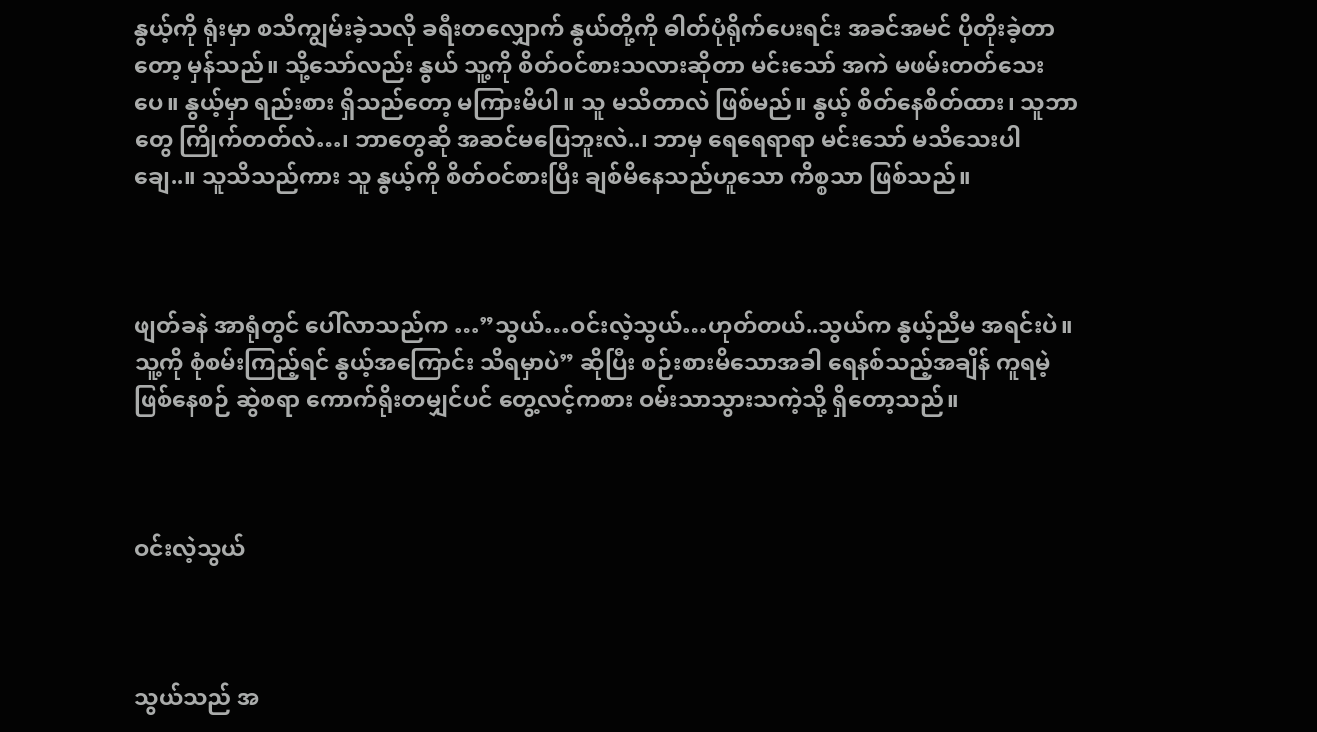နွယ့်ကို ရုံးမှာ စသိကျွမ်းခဲ့သလို ခရီးတလျှောက် နွယ်တို့ကို ဓါတ်ပုံရိုက်ပေးရင်း အခင်အမင် ပိုတိုးခဲ့တာတော့ မှန်သည်။ သို့သော်လည်း နွယ် သူ့ကို စိတ်ဝင်စားသလားဆိုတာ မင်းသော် အကဲ မဖမ်းတတ်သေးပေ။ နွယ့်မှာ ရည်းစား ရှိသည်တော့ မကြားမိပါ။ သူ မသိတာလဲ ဖြစ်မည်။ နွယ့် စိတ်နေစိတ်ထား၊ သူဘာတွေ ကြိုက်တတ်လဲ…၊ ဘာတွေဆို အဆင်မပြေဘူးလဲ..၊ ဘာမှ ရေရေရာရာ မင်းသော် မသိသေးပါချေ..။ သူသိသည်ကား သူ နွယ့်ကို စိတ်ဝင်စားပြီး ချစ်မိနေသည်ဟူသော ကိစ္စသာ ဖြစ်သည်။



ဖျတ်ခနဲ အာရုံတွင် ပေါ်လာသည်က …”သွယ်…ဝင်းလဲ့သွယ်…ဟုတ်တယ်..သွယ်က နွယ့်ညီမ အရင်းပဲ။ သူ့ကို စုံစမ်းကြည့်ရင် နွယ့်အကြောင်း သိရမှာပဲ” ဆိုပြီး စဉ်းစားမိသောအခါ ရေနစ်သည့်အချိန် ကူရမဲ့ ဖြစ်နေစဉ် ဆွဲစရာ ကောက်ရိုးတမျှင်ပင် တွေ့လင့်ကစား ဝမ်းသာသွားသကဲ့သို့ ရှိတော့သည်။



ဝင်းလဲ့သွယ်



သွယ်သည် အ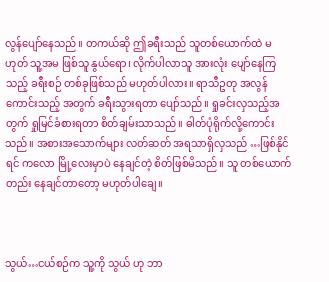လွန်ပျော်နေသည်။ တကယ်ဆို ဤခရီးသည် သူတစ်ယောက်ထဲ မဟုတ် သူ့အမ ဖြစ်သူ နွယ်ရော၊ လိုက်ပါလာသူ အားလုံး ပျော်နေကြသည့် ခရီးစဉ် တစ်ခုဖြစ်သည် မဟုတ်ပါလား။ ရာသီဥတု အလွန်ကောင်းသည့် အတွက် ခရီးသွားရတာ ပျော်သည်။ ရှုခင်းလှသည့်အတွက် ရှုမြင်ခံစားရတာ စိတ်ချမ်းသာသည်။ ဓါတ်ပုံရိုက်လို့ကောင်းသည်။ အစားအသောက်များ လတ်ဆတ် အရသာရှိလှသည် …ဖြစ်နိုင်ရင် ကလော မြို့လေးမှာပဲ နေချင်တဲ့ စိတ်ဖြစ်မိသည်။ သူ တစ်ယောက်တည်း နေချင်တာတော့ မဟုတ်ပါချေ။



သွယ်…ငယ်စဉ်က သူ့ကို သွယ် ဟု ဘာ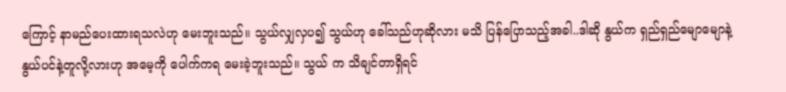ကြောင့် နာမည်ပေးထားရသလဲဟု မေးဘူးသည်။ သွယ်လျှလှပ၍ သွယ်ဟု ခေါ်သည်ဟုဆိုလား မသိ ပြန်ပြောသည့်အခါ..ဒါဆို နွယ်က ရှည်ရှည်မျောမျောနဲ့ နွယ်ပင်နဲ့တူလို့လားဟု အမေ့ကို ပေါက်ကရ မေးခဲ့ဘူးသည်။ သွယ် က သိချင်တာရှိရင်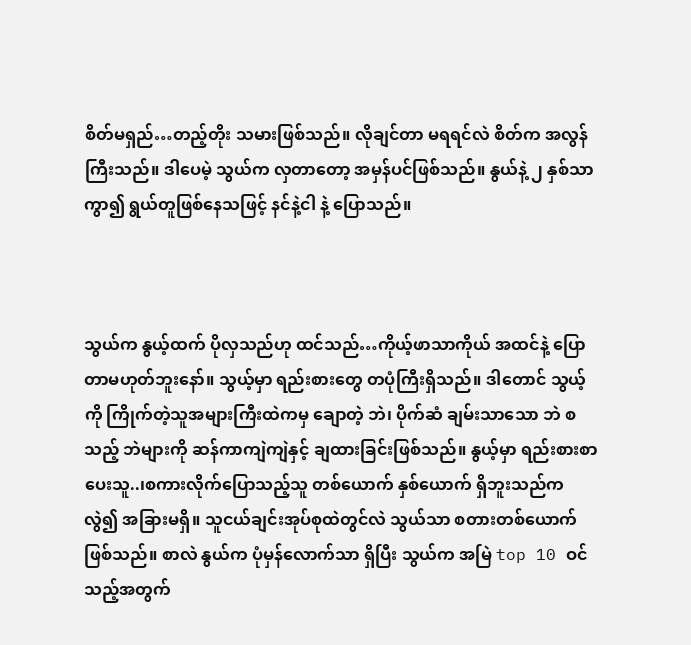စိတ်မရှည်…တည့်တိုး သမားဖြစ်သည်။ လိုချင်တာ မရရင်လဲ စိတ်က အလွန်ကြီးသည်။ ဒါပေမဲ့ သွယ်က လှတာတော့ အမှန်ပင်ဖြစ်သည်။ နွယ်နဲ့ ၂ နှစ်သာ ကွာ၍ ရွယ်တူဖြစ်နေသဖြင့် နင်နဲ့ငါ နဲ့ ပြောသည်။



သွယ်က နွယ့်ထက် ပိုလှသည်ဟု ထင်သည်…ကိုယ့်ဖာသာကိုယ် အထင်နဲ့ ပြောတာမဟုတ်ဘူးနော်။ သွယ့်မှာ ရည်းစားတွေ တပုံကြီးရှိသည်။ ဒါတောင် သွယ့်ကို ကြိုက်တဲ့သူအများကြီးထဲကမှ ချောတဲ့ ဘဲ၊ ပိုက်ဆံ ချမ်းသာသော ဘဲ စသည့် ဘဲများကို ဆန်ကာကျဲကျဲနှင့် ချထားခြင်းဖြစ်သည်။ နွယ့်မှာ ရည်းစားစာ ပေးသူ..၊စကားလိုက်ပြောသည့်သူ တစ်ယောက် နှစ်ယောက် ရှိဘူးသည်က လွဲ၍ အခြားမရှိ။ သူငယ်ချင်းအုပ်စုထဲတွင်လဲ သွယ်သာ စတားတစ်ယောက် ဖြစ်သည်။ စာလဲ နွယ်က ပုံမှန်လောက်သာ ရှိပြီး သွယ်က အမြဲ top 10 ဝင်သည့်အတွက်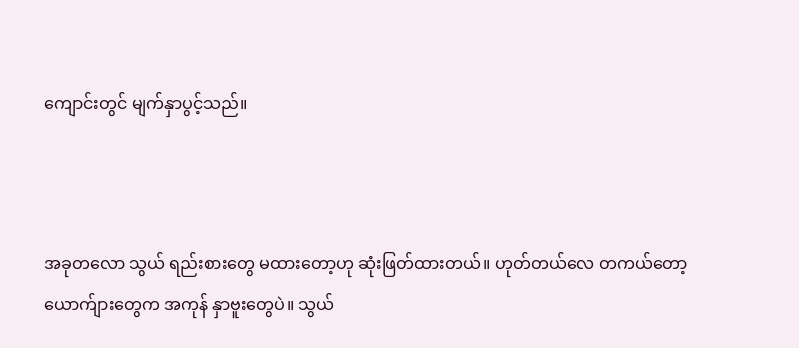ကျောင်းတွင် မျက်နှာပွင့်သည်။



အခုတလော သွယ် ရည်းစားတွေ မထားတော့ဟု ဆုံးဖြတ်ထားတယ်။ ဟုတ်တယ်လေ တကယ်တော့ ယောက်ျားတွေက အကုန် နှာဗူးတွေပဲ။ သွယ်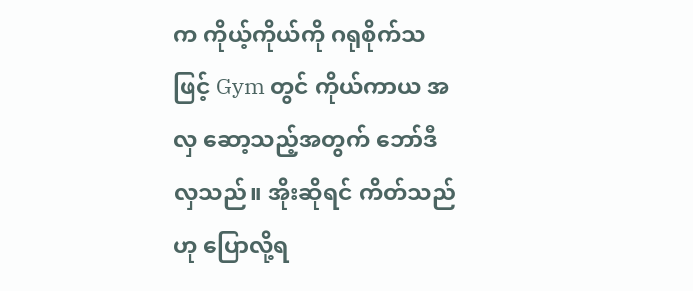က ကိုယ့်ကိုယ်ကို ဂရုစိုက်သဖြင့် Gym တွင် ကိုယ်ကာယ အလှ ဆော့သည့်အတွက် ဘော်ဒီလှသည်။ အိုးဆိုရင် ကိတ်သည်ဟု ပြောလို့ရ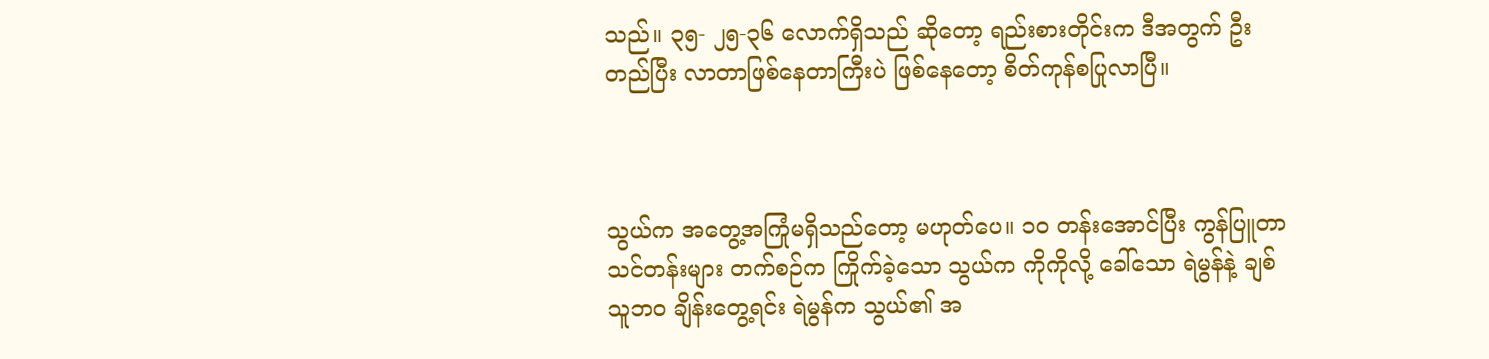သည်။ ၃၅- ၂၅-၃၆ လောက်ရှိသည် ဆိုတော့ ရည်းစားတိုင်းက ဒီအတွက် ဦးတည်ပြီး လာတာဖြစ်နေတာကြီးပဲ ဖြစ်နေတော့ စိတ်ကုန်စပြုလာပြီ။



သွယ်က အတွေ့အကြုံမရှိသည်တော့ မဟုတ်ပေ။ ၁၀ တန်းအောင်ပြီး ကွန်ပြူတာ သင်တန်းများ တက်စဉ်က ကြိုက်ခဲ့သော သွယ်က ကိုကိုလို့ ခေါ်သော ရဲမွန်နဲ့ ချစ်သူဘဝ ချိန်းတွေ့ရင်း ရဲမွန်က သွယ်၏ အ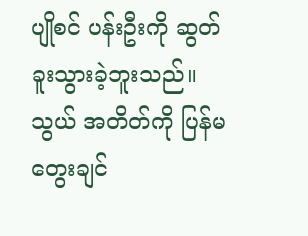ပျိုစင် ပန်းဦးကို ဆွတ်ခူးသွားခဲ့ဘူးသည်။ သွယ် အတိတ်ကို ပြန်မတွေးချင်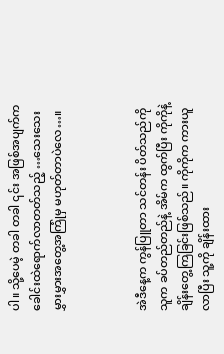ပါ။ သို့ပေမဲ့ တခါ တခါ ၎င်း အဖြစ်အပျက်က ခေါင်းထဲရောက်လာတတ်သည့် …သေးသေးမွှားမွှားအတွေ့အကြုံမှ မဟုတ်တာပဲလေ…။



အဲဒီနေ့က ကွန်ပြူတာ သင်တန်း ပိတ်သည်ကို သူက ခပ်တည်တည်နဲ့ အိမ်က ထွက်ပြီး ကိုကိုနဲ့ ချိန်းတွေ့ကြခြင်းဖြစ်သည်။ ကိုကိုက ကားယူလာပြီး သူ့ကို ချိန်းထား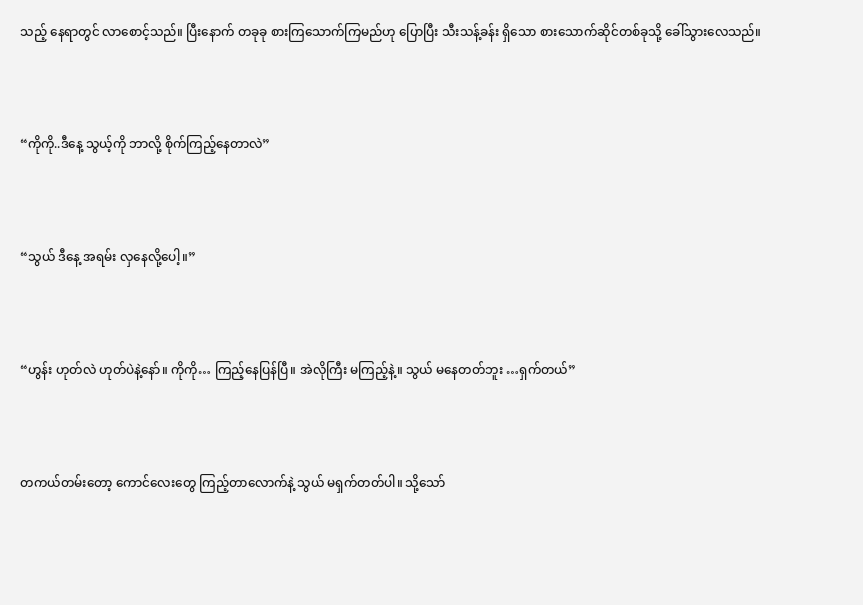သည့် နေရာတွင် လာစောင့်သည်။ ပြီးနောက် တခုခု စားကြသောက်ကြမည်ဟု ပြောပြီး သီးသန့်ခန်း ရှိသော စားသောက်ဆိုင်တစ်ခုသို့ ခေါ်သွားလေသည်။



“ကိုကို..ဒီနေ့ သွယ့်ကို ဘာလို့ စိုက်ကြည့်နေတာလဲ”



“သွယ် ဒီနေ့ အရမ်း လှနေလို့ပေါ့။”



“ဟွန်း ဟုတ်လဲ ဟုတ်ပဲနဲ့နော်။ ကိုကို… ကြည့်နေပြန်ပြီ။ အဲလိုကြီး မကြည့်နဲ့။ သွယ် မနေတတ်ဘူး …ရှက်တယ်”



တကယ်တမ်းတော့ ကောင်လေးတွေ ကြည့်တာလောက်နဲ့ သွယ် မရှက်တတ်ပါ။ သို့သော်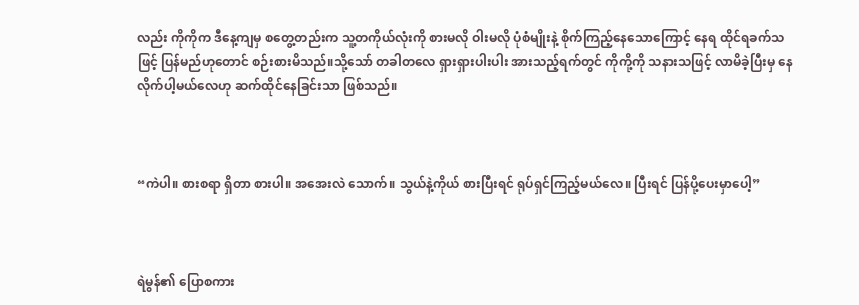လည်း ကိုကိုက ဒီနေ့ကျမှ စတွေ့တည်းက သူ့တကိုယ်လုံးကို စားမလို ဝါးမလို ပုံစံမျိုးနဲ့ စိုက်ကြည့်နေသောကြောင့် နေရ ထိုင်ရခက်သဖြင့် ပြန်မည်ဟုတောင် စဉ်းစားမိသည်။သို့သော် တခါတလေ ရှားရှားပါးပါး အားသည့်ရက်တွင် ကိုကို့ကို သနားသဖြင့် လာမိခဲ့ပြီးမှ နေလိုက်ပါ့မယ်လေဟု ဆက်ထိုင်နေခြင်းသာ ဖြစ်သည်။



“ကဲပါ။ စားစရာ ရှိတာ စားပါ။ အအေးလဲ သောက်။ သွယ်နဲ့ကိုယ် စားပြီးရင် ရုပ်ရှင်ကြည့်မယ်လေ။ ပြီးရင် ပြန်ပို့ပေးမှာပေါ့”



ရဲမွန်၏ ပြောစကား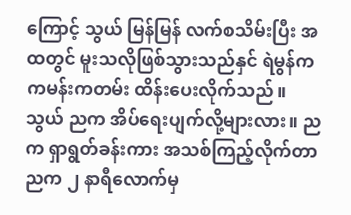ကြောင့် သွယ် မြန်မြန် လက်စသိမ်းပြီး အထတွင် မူးသလိုဖြစ်သွားသည်နှင် ရဲမွန်က ကမန်းကတမ်း ထိန်းပေးလိုက်သည်။ သွယ် ညက အိပ်ရေးပျက်လို့များလား။ ညက ရှာရွတ်ခန်းကား အသစ်ကြည့်လိုက်တာ ညက ၂ နာရီလောက်မှ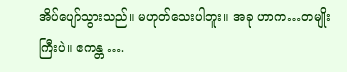အိပ်ပျော်သွားသည်။ မဟုတ်သေးပါဘူး။ အခု ဟာက…တမျိုးကြီးပဲ။ ဧကန္တ ….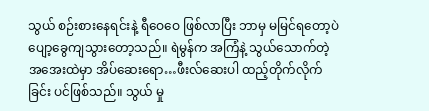သွယ် စဉ်းစားနေရင်းနဲ့ ရီဝေဝေ ဖြစ်လာပြီး ဘာမှ မမြင်ရတော့ပဲ ပျော့ခွေကျသွားတော့သည်။ ရဲမွန်က အကြံနဲ့ သွယ်သောက်တဲ့ အအေးထဲမှာ အိပ်ဆေးရော…ဖီးလ်ဆေးပါ ထည့်တိုက်လိုက်ခြင်း ပင်ဖြစ်သည်။ သွယ် မှု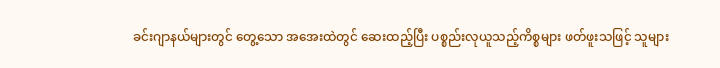ခင်းဂျာနယ်များတွင် တွေ့သော အအေးထဲတွင် ဆေးထည့်ပြီး ပစ္စည်းလုယူသည့်ကိစ္စများ ဖတ်ဖူးသဖြင့် သူများ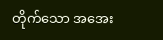တိုက်သော အအေး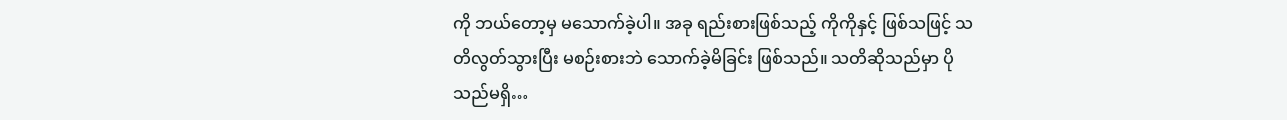ကို ဘယ်တော့မှ မသောက်ခဲ့ပါ။ အခု ရည်းစားဖြစ်သည့် ကိုကိုနှင့် ဖြစ်သဖြင့် သတိလွတ်သွားပြီး မစဉ်းစားဘဲ သောက်ခဲ့မိခြင်း ဖြစ်သည်။ သတိဆိုသည်မှာ ပိုသည်မရှိ…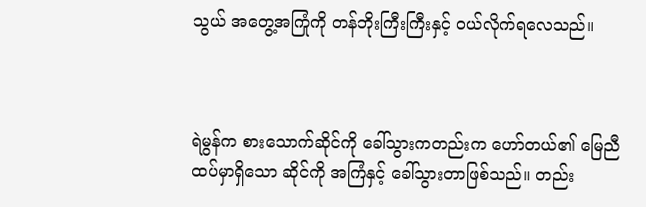သွယ် အတွေ့အကြုံကို တန်ဘိုးကြီးကြီးနှင့် ဝယ်လိုက်ရလေသည်။



ရဲမွန်က စားသောက်ဆိုင်ကို ခေါ်သွားကတည်းက ဟော်တယ်၏ မြေညီထပ်မှာရှိသော ဆိုင်ကို အကြံနှင့် ခေါ်သွားတာဖြစ်သည်။ တည်း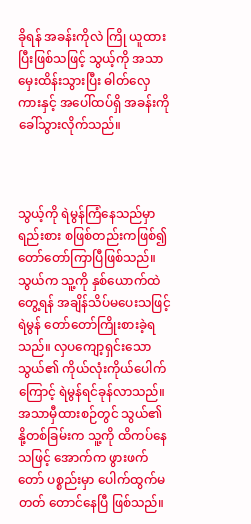ခိုရန် အခန်းကိုလဲ ကြို ယူထားပြီးဖြစ်သဖြင့် သွယ့်ကို အသာမှေးထိန်းသွားပြီး ဓါတ်လှေကားနှင့် အပေါ်ထပ်ရှိ အခန်းကို ခေါ်သွားလိုက်သည်။



သွယ့်ကို ရဲမွန်ကြံနေသည်မှာ ရည်းစား စဖြစ်တည်းကဖြစ်၍ တော်တော်ကြာပြီဖြစ်သည်။ သွယ်က သူ့ကို နှစ်ယောက်ထဲတွေ့ရန် အချိန်သိပ်မပေးသဖြင့် ရဲမွန် တော်တော်ကြိုးစားခဲ့ရသည်။ လှပကျော့ရှင်းသော သွယ်၏ ကိုယ်လုံးကိုယ်ပေါက်ကြောင့် ရဲမွန်ရင်ခုန်လာသည်။ အသာမှီထားစဉ်တွင် သွယ်၏ နို့တစ်ခြမ်းက သူ့ကို ထိကပ်နေသဖြင့် အောက်က ဖွားဖက်တော် ပစ္စည်းမှာ ပေါက်ထွက်မတတ် တောင်နေပြီ ဖြစ်သည်။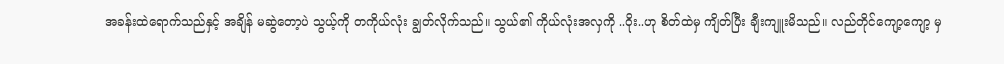အခန်းထဲရောက်သည်နှင့် အချိန် မဆွဲတော့ပဲ သွယ့်ကို တကိုယ်လုံး ချွတ်လိုက်သည်။ သွယ်၏ ကိုယ်လုံးအလှကို ..ဝိုး..ဟု စိတ်ထဲမှ ကျိတ်ပြီး ချီးကျူးမိသည်။ လည်တိုင်ကျော့ကျော့ မှ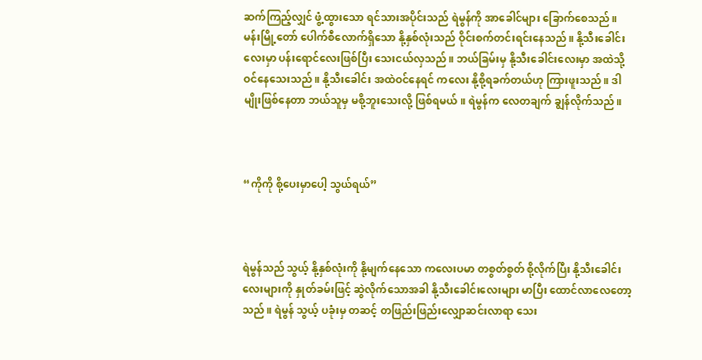ဆက်ကြည့်လျှင် ဖွံ့ထွားသော ရင်သားအပိုင်းသည် ရဲမွန်ကို အာခေါင်များ ခြောက်စေသည်။ မန်းမြို့တော် ပေါက်စီလောက်ရှိသော နို့နှစ်လုံးသည် ဝိုင်းစက်တင်းရင်းနေသည်။ နို့သီးခေါင်းလေးမှာ ပန်းရောင်လေးဖြစ်ပြီး သေးငယ်လှသည်။ ဘယ်ခြမ်းမှ နို့သီးခေါင်းလေးမှာ အထဲသို့ဝင်နေသေးသည်။ နို့သီးခေါင်း အထဲဝင်နေရင် ကလေး နို့စို့ရခက်တယ်ဟု ကြားဖူးသည်။ ဒါမျိုးဖြစ်နေတာ ဘယ်သူမှ မစို့ဘူးသေးလို့ ဖြစ်ရမယ်။ ရဲမွန်က လေတချက် ချွန်လိုက်သည်။



“ကိုကို စို့ပေးမှာပေါ့ သွယ်ရယ်”



ရဲမွန်သည် သွယ့် နို့နှစ်လုံးကို နို့မျက်နေသော ကလေးပမာ တစွတ်စွတ် စို့လိုက်ပြီး နို့သီးခေါင်းလေးများကို နှုတ်ခမ်းဖြင့် ဆွဲလိုက်သောအခါ နို့သီးခေါင်းလေးများ မာပြီး ထောင်လာလေတော့သည်။ ရဲမွန် သွယ့် ပခုံးမှ တဆင့် တဖြည်းဖြည်းလျှောဆင်းလာရာ သေး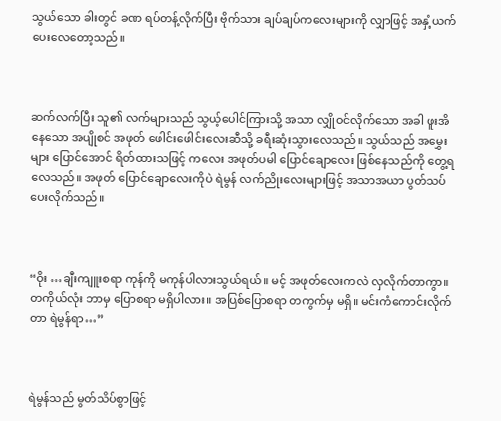သွယ်သော ခါးတွင် ခဏ ရပ်တန့်လိုက်ပြီး ဗိုက်သား ချပ်ချပ်ကလေးများကို လျှာဖြင့် အနှံ့ယက်ပေးလေတော့သည်။



ဆက်လက်ပြီး သူ၏ လက်များသည် သွယ့်ပေါင်ကြားသို့ အသာ လျှိုဝင်လိုက်သော အခါ ဖူးအိနေသော အပျိုစင် အဖုတ် ဖေါင်းဖေါင်းလေးဆီသို့ ခရီးဆုံးသွားလေသည်။ သွယ်သည် အမွှေးများ ပြောင်အောင် ရိတ်ထားသဖြင့် ကလေး အဖုတ်ပမါ ပြောင်ချောလေး ဖြစ်နေသည်ကို တွေ့ရလေသည်။ အဖုတ် ပြောင်ချောလေးကိုပဲ ရဲမွန် လက်ညိုးလေးများဖြင့် အသာအယာ ပွတ်သပ်ပေးလိုက်သည်။



“ဝိုး …ချီးကျူးစရာ ကုန်ကို မကုန်ပါလားသွယ်ရယ်။ မင့် အဖုတ်လေးကလဲ လှလိုက်တာကွာ။ တကိုယ်လုံး ဘာမှ ပြောစရာ မရှိပါလား။ အပြစ်ပြောစရာ တကွက်မှ မရှိ။ မင်းကံကောင်းလိုက်တာ ရဲမွန်ရာ…”



ရဲမွန်သည် မွတ်သိပ်စွာဖြင့်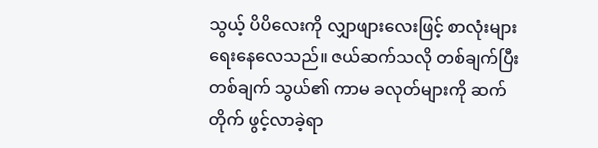သွယ့် ပိပိလေးကို လျှာဖျားလေးဖြင့် စာလုံးများရေးနေလေသည်။ ဇယ်ဆက်သလို တစ်ချက်ပြီး တစ်ချက် သွယ်၏ ကာမ ခလုတ်များကို ဆက်တိုက် ဖွင့်လာခဲ့ရာ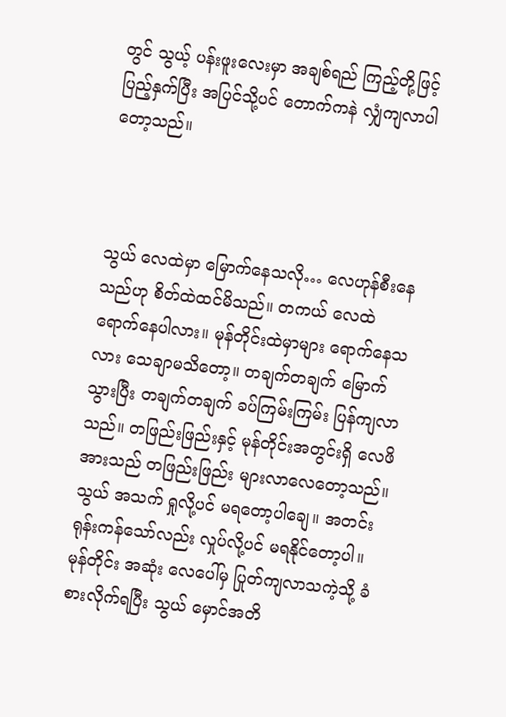တွင် သွယ့် ပန်းဖူးလေးမှာ အချစ်ရည် ကြည့်တို့ဖြင့် ပြည့်နှက်ပြီး အပြင်သို့ပင် တောက်ကနဲ လျှံကျလာပါတော့သည်။



သွယ် လေထဲမှာ မြောက်နေသလို… လေဟုန်စီးနေသည်ဟု စိတ်ထဲထင်မိသည်။ တကယ် လေထဲရောက်နေပါလား။ မုန်တိုင်းထဲမှာများ ရောက်နေသလား သေချာမသိတော့။ တချက်တချက် မြောက်သွားပြီး တချက်တချက် ခပ်ကြမ်းကြမ်း ပြန်ကျလာသည်။ တဖြည်းဖြည်းနှင့် မုန်တိုင်းအတွင်းရှိ လေဖိအားသည် တဖြည်းဖြည်း များလာလေတော့သည်။ သွယ် အသက် ရှုလို့ပင် မရတော့ပါချေ။ အတင်းရုန်းကန်သော်လည်း လှုပ်လို့ပင် မရနိုင်တော့ပါ။ မုန်တိုင်း အဆုံး လေပေါ်မှ ပြုတ်ကျလာသကဲ့သို့ ခံစားလိုက်ရပြီး သွယ် မှောင်အတိ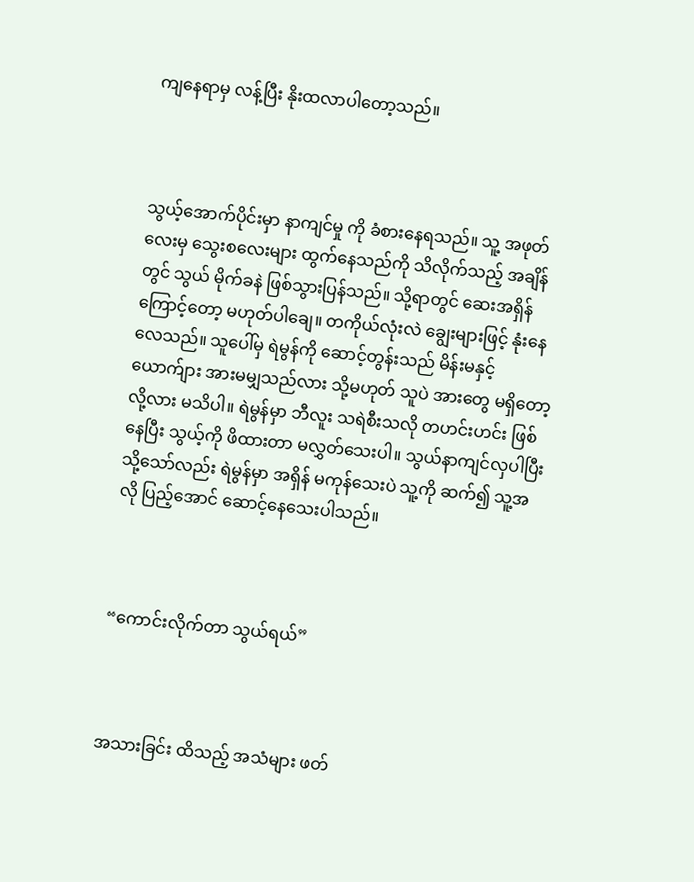ကျနေရာမှ လန့်ပြီး နိုးထလာပါတော့သည်။



သွယ့်အောက်ပိုင်းမှာ နာကျင်မှု ကို ခံစားနေရသည်။ သူ့ အဖုတ်လေးမှ သွေးစလေးများ ထွက်နေသည်ကို သိလိုက်သည့် အချိန်တွင် သွယ် မိုက်ခနဲ ဖြစ်သွားပြန်သည်။ သို့ရာတွင် ဆေးအရှိန်ကြောင့်တော့ မဟုတ်ပါချေ။ တကိုယ်လုံးလဲ ချွေးများဖြင့် နုံးနေလေသည်။ သူပေါ်မှ ရဲမွန်ကို ဆောင့်တွန်းသည် မိန်းမနှင့် ယောက်ျား အားမမျှသည်လား သို့မဟုတ် သူပဲ အားတွေ မရှိတော့လို့လား မသိပါ။ ရဲမွန်မှာ ဘီလူး သရဲစီးသလို တဟင်းဟင်း ဖြစ်နေပြီး သွယ့်ကို ဖိထားတာ မလွှတ်သေးပါ။ သွယ်နာကျင်လှပါပြီး သို့သော်လည်း ရဲမွန်မှာ အရှိန် မကုန်သေးပဲ သူ့ကို ဆက်၍ သူ့အလို ပြည့်အောင် ဆောင့်နေသေးပါသည်။



“ကောင်းလိုက်တာ သွယ်ရယ်”



အသားခြင်း ထိသည့် အသံများ ဖတ်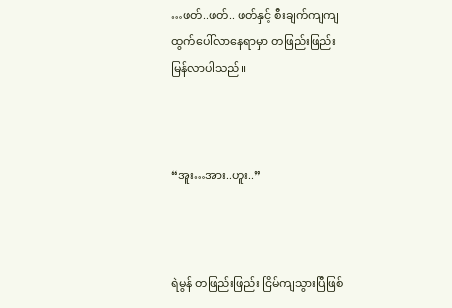…ဖတ်..ဖတ်.. ဖတ်နှင့် စီးချက်ကျကျ ထွက်ပေါ်လာနေရာမှာ တဖြည်းဖြည်း မြန်လာပါသည်။



“အူး…အား..ဟူး..”



ရဲမွန် တဖြည်းဖြည်း ငြိမ်ကျသွားပြီဖြစ်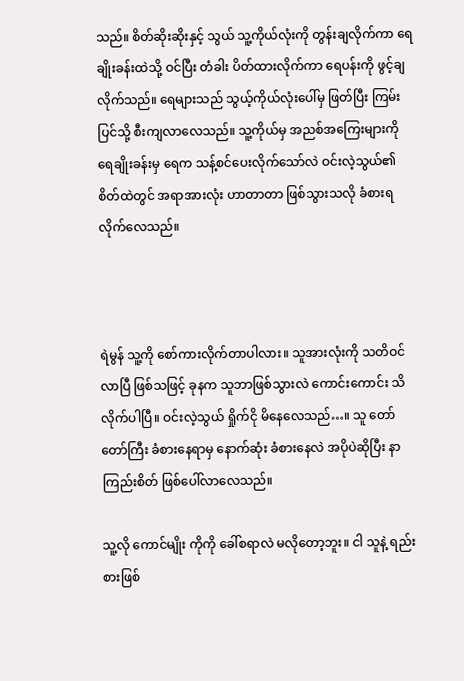သည်။ စိတ်ဆိုးဆိုးနှင့် သွယ် သူ့ကိုယ်လုံးကို တွန်းချလိုက်ကာ ရေချိုးခန်းထဲသို့ ဝင်ပြီး တံခါး ပိတ်ထားလိုက်ကာ ရေပန်းကို ဖွင့်ချလိုက်သည်။ ရေများသည် သွယ့်ကိုယ်လုံးပေါ်မှ ဖြတ်ပြီး ကြမ်းပြင်သို့ စီးကျလာလေသည်။ သူ့ကိုယ်မှ အညစ်အကြေးများကို ရေချိုးခန်းမှ ရေက သန့်စင်ပေးလိုက်သော်လဲ ဝင်းလဲ့သွယ်၏ စိတ်ထဲတွင် အရာအားလုံး ဟာတာတာ ဖြစ်သွားသလို ခံစားရလိုက်လေသည်။



ရဲမွန် သူ့ကို စော်ကားလိုက်တာပါလား။ သူအားလုံးကို သတိဝင်လာပြီ ဖြစ်သဖြင့် ခုနက သူဘာဖြစ်သွားလဲ ကောင်းကောင်း သိလိုက်ပါပြီ။ ဝင်းလဲ့သွယ် ရှိုက်ငို မိနေလေသည်…။ သူ တော်တော်ကြီး ခံစားနေရာမှ နောက်ဆုံး ခံစားနေလဲ အပိုပဲဆိုပြီး နာကြည်းစိတ် ဖြစ်ပေါ်လာလေသည်။

သူ့လို ကောင်မျိုး ကိုကို ခေါ်စရာလဲ မလိုတော့ဘူး။ ငါ သူနဲ့ ရည်းစားဖြစ်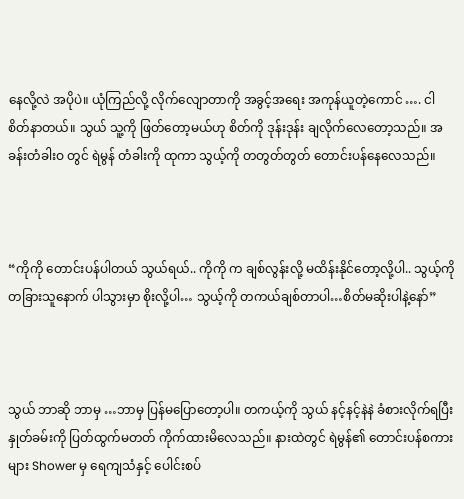နေလို့လဲ အပိုပဲ။ ယုံကြည်လို့ လိုက်လျောတာကို အခွင့်အရေး အကုန်ယူတဲ့ကောင် …. ငါ စိတ်နာတယ်။ သွယ် သူ့ကို ဖြတ်တော့မယ်ဟု စိတ်ကို ဒုန်းဒုန်း ချလိုက်လေတော့သည်။ အခန်းတံခါးဝ တွင် ရဲမွန် တံခါးကို ထုကာ သွယ့်ကို တတွတ်တွတ် တောင်းပန်နေလေသည်။



“ကိုကို တောင်းပန်ပါတယ် သွယ်ရယ်.. ကိုကို က ချစ်လွန်းလို့ မထိန်းနိုင်တော့လို့ပါ.. သွယ့်ကို တခြားသူနောက် ပါသွားမှာ စိုးလို့ပါ… သွယ့်ကို တကယ်ချစ်တာပါ…စိတ်မဆိုးပါနဲ့နော်”



သွယ် ဘာဆို ဘာမှ …ဘာမှ ပြန်မပြောတော့ပါ။ တကယ့်ကို သွယ် နင့်နင့်နဲနဲ ခံစားလိုက်ရပြီး နှုတ်ခမ်းကို ပြတ်ထွက်မတတ် ကိုက်ထားမိလေသည်။ နားထဲတွင် ရဲမွန်၏ တောင်းပန်စကားများ Shower မှ ရေကျသံနှင့် ပေါင်းစပ်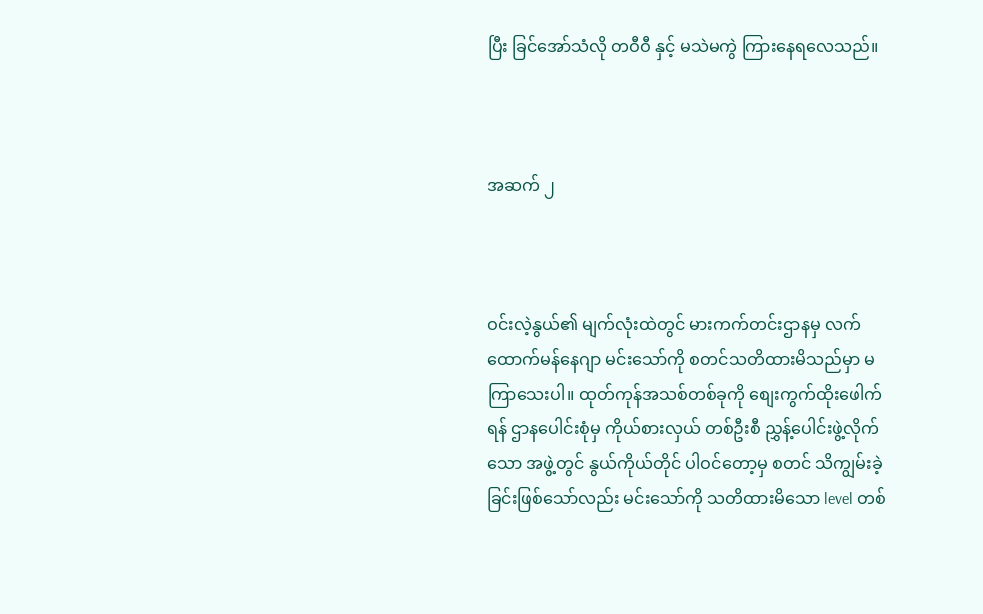ပြီး ခြင်အော်သံလို တဝီဝီ နှင့် မသဲမကွဲ ကြားနေရလေသည်။



အဆက် ၂



ဝင်းလဲ့နွယ်၏ မျက်လုံးထဲတွင် မားကက်တင်းဌာနမှ လက်ထောက်မန်နေဂျာ မင်းသော်ကို စတင်သတိထားမိသည်မှာ မကြာသေးပါ။ ထုတ်ကုန်အသစ်တစ်ခုကို စျေးကွက်ထိုးဖေါက်ရန် ဌာနပေါင်းစုံမှ ကိုယ်စားလှယ် တစ်ဦးစီ ညွှန့်ပေါင်းဖွဲ့လိုက်သော အဖွဲ့တွင် နွယ်ကိုယ်တိုင် ပါဝင်တော့မှ စတင် သိကျွမ်းခဲ့ခြင်းဖြစ်သော်လည်း မင်းသော်ကို သတိထားမိသော level တစ်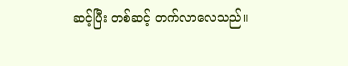ဆင့်ပြီး တစ်ဆင့် တက်လာလေသည်။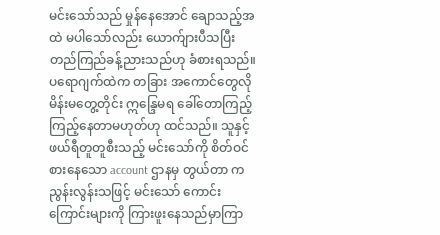မင်းသော်သည် မှုန်နေအောင် ချောသည့်အထဲ မပါသော်လည်း ယောက်ျားပီသပြီး တည်ကြည်ခန့်ညားသည်ဟု ခံစားရသည်။ ပရောဂျက်ထဲက တခြား အကောင်တွေလို မိန်းမတွေ့တိုင်း ဣန္ဒြေမရ ခေါ်တောကြည့် ကြည့်နေတာမဟုတ်ဟု ထင်သည်။ သူနှင့် ဖယ်ရီတူတူစီးသည့် မင်းသော်ကို စိတ်ဝင်စားနေသော account ဌာနမှ တွယ်တာ က ညွန်းလွန်းသဖြင့် မင်းသော် ကောင်းကြောင်းများကို ကြားဖူးနေသည်မှာကြာ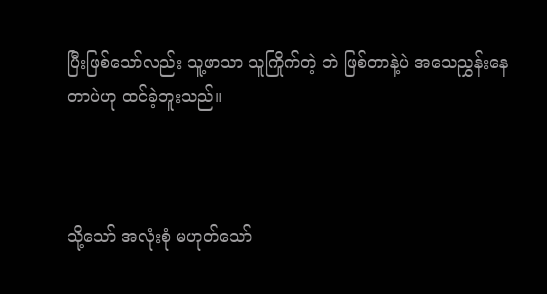ပြီးဖြစ်သော်လည်း သူ့ဖာသာ သူကြိုက်တဲ့ ဘဲ ဖြစ်တာနဲ့ပဲ အသေညွှန်းနေတာပဲဟု ထင်ခဲ့ဘူးသည်။



သို့သော် အလုံးစုံ မဟုတ်သော်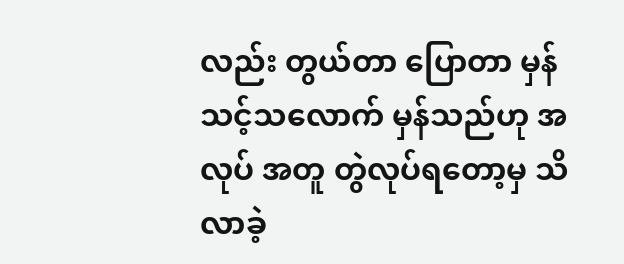လည်း တွယ်တာ ပြောတာ မှန်သင့်သလောက် မှန်သည်ဟု အလုပ် အတူ တွဲလုပ်ရတော့မှ သိလာခဲ့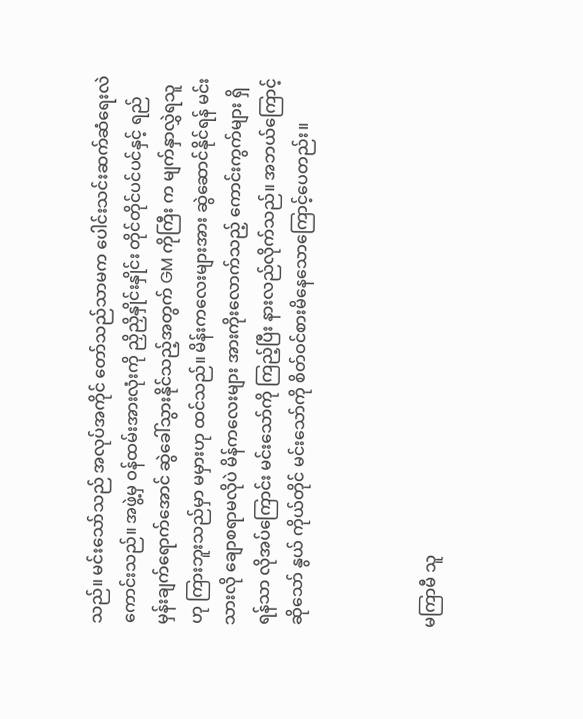သည်။ မင်းသော်သည် အလုပ်အကိုင် တော်သည်သာမက ပေါင်းသင်းဆက်ဆံရေးလဲ ကောင်းသည်။ အဖွဲ့မှ ဝန်ထမ်းအားလုံးကို ညှိညှိနှိုင်းနှိုင်း တိုင်တိုင်ပင်ပင်နှင့် ရည်မှန်းချက်ရောက်အောင် ဆွဲခေါ်သွားနိုင်သည့်အတွက် GM ကိုကြီး က မျက်နှာလွှဲရသူဟု ကြားဘူးသည်မှာ မမှားဟု ထင်သည်။ မိန်းကလေးများအား ဆွဲဆောင်နိုင်ရန် မင်းသားလို ချောစရာမလိုပဲ မိန်ကလေးများ အားကိုးလောက်သည့် ကောင်းကွက်များ ရှိရန်သာ လိုအပ်ကြောင်း မင်းသော်ကို ကြည့်ပြီး နားလည်လိုက်သည်။ အဘယ်ကြောင့်ဆိုသော် နွယ် ကိုယ်တိုင် မင်းသော်ကို စိတ်ဝင်စားမိနေသောကြောင့်ပေတည်း။



မကြာမီ သူ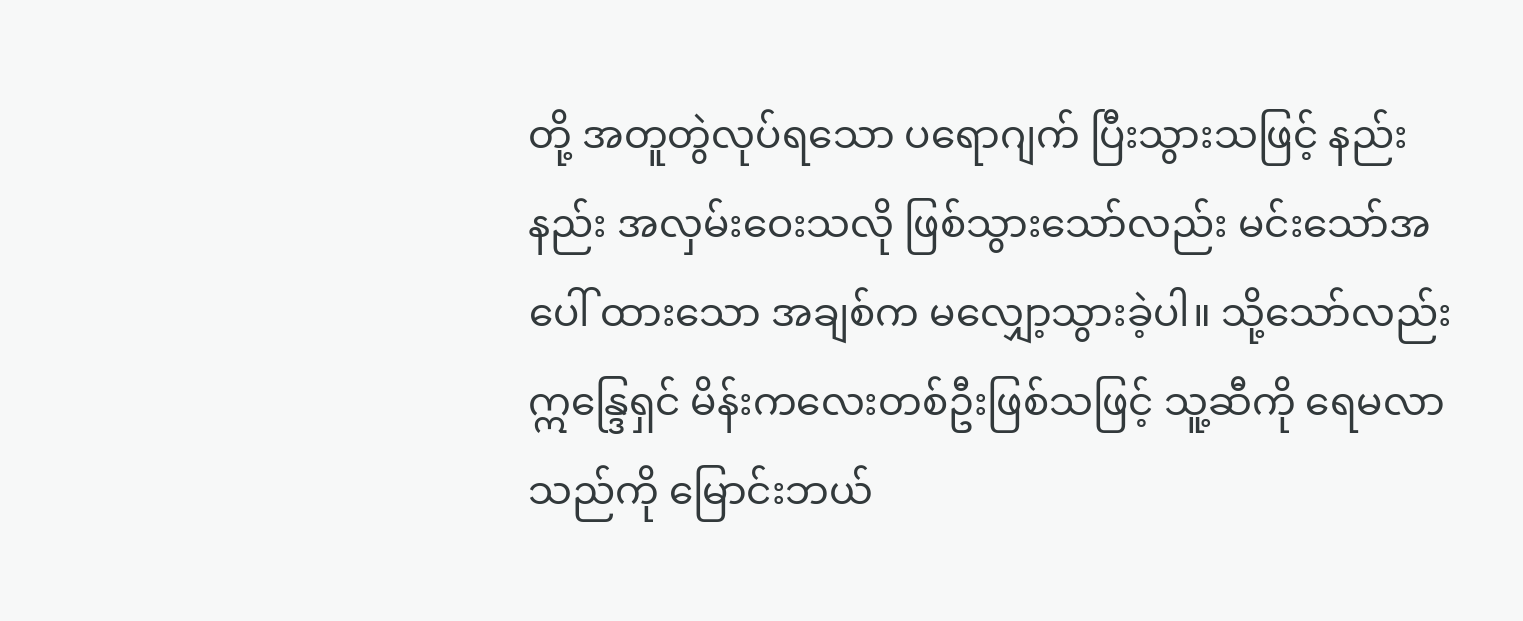တို့ အတူတွဲလုပ်ရသော ပရောဂျက် ပြီးသွားသဖြင့် နည်းနည်း အလှမ်းဝေးသလို ဖြစ်သွားသော်လည်း မင်းသော်အပေါ် ထားသော အချစ်က မလျှော့သွားခဲ့ပါ။ သို့သော်လည်း ဣန္ဒြေရှင် မိန်းကလေးတစ်ဦးဖြစ်သဖြင့် သူ့ဆီကို ရေမလာသည်ကို မြောင်းဘယ်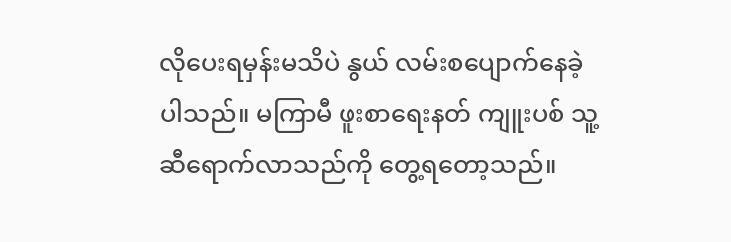လိုပေးရမှန်းမသိပဲ နွယ် လမ်းစပျောက်နေခဲ့ပါသည်။ မကြာမီ ဖူးစာရေးနတ် ကျူးပစ် သူ့ဆီရောက်လာသည်ကို တွေ့ရတော့သည်။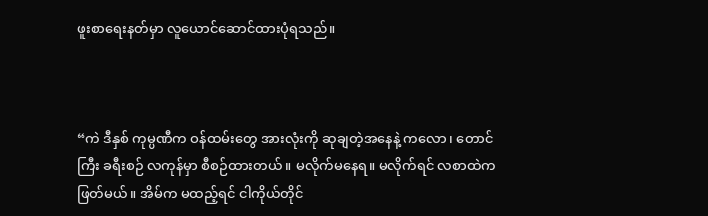ဖူးစာရေးနတ်မှာ လူယောင်ဆောင်ထားပုံရသည်။



“ကဲ ဒီနှစ် ကုမ္ပဏီက ဝန်ထမ်းတွေ အားလုံးကို ဆုချတဲ့အနေနဲ့ ကလော၊ တောင်ကြီး ခရီးစဉ် လကုန်မှာ စီစဉ်ထားတယ်။ မလိုက်မနေရ။ မလိုက်ရင် လစာထဲက ဖြတ်မယ်။ အိမ်က မထည့်ရင် ငါကိုယ်တိုင်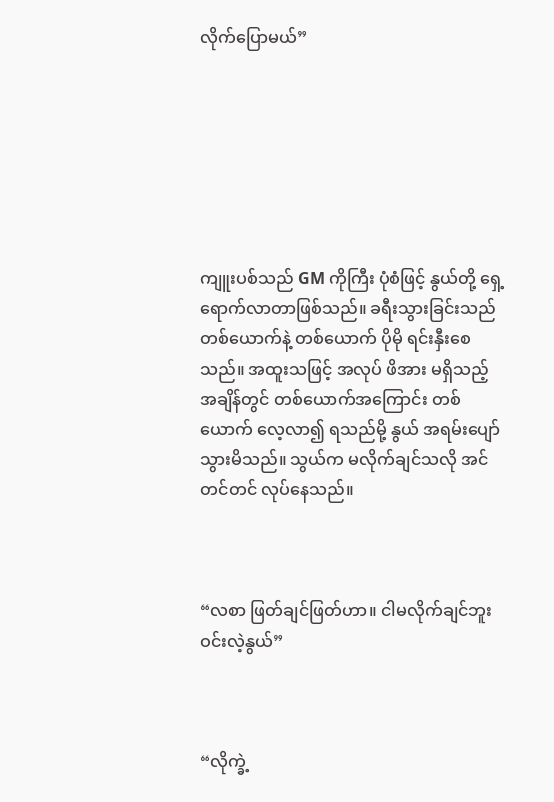လိုက်ပြောမယ်”







ကျူးပစ်သည် GM ကိုကြီး ပုံစံဖြင့် နွယ်တို့ ရှေ့ရောက်လာတာဖြစ်သည်။ ခရီးသွားခြင်းသည် တစ်ယောက်နဲ့ တစ်ယောက် ပိုမို ရင်းနှီးစေသည်။ အထူးသဖြင့် အလုပ် ဖိအား မရှိသည့်အချိန်တွင် တစ်ယောက်အကြောင်း တစ်ယောက် လေ့လာ၍ ရသည်မို့ နွယ် အရမ်းပျော်သွားမိသည်။ သွယ်က မလိုက်ချင်သလို အင်တင်တင် လုပ်နေသည်။



“လစာ ဖြတ်ချင်ဖြတ်ဟာ။ ငါမလိုက်ချင်ဘူး ဝင်းလဲ့နွယ်”



“လိုက္ခဲ့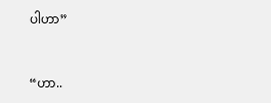ပါဟာ”



“ဟာ..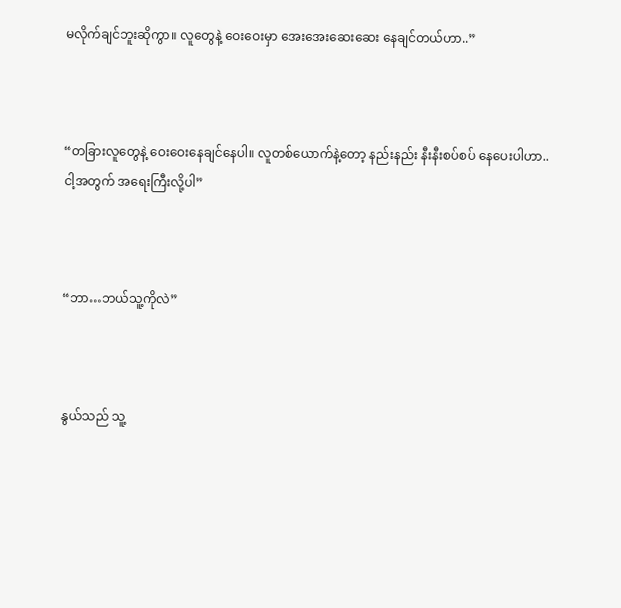မလိုက်ချင်ဘူးဆိုကွာ။ လူတွေနဲ့ ဝေးဝေးမှာ အေးအေးဆေးဆေး နေချင်တယ်ဟာ..”



“တခြားလူတွေနဲ့ ဝေးဝေးနေချင်နေပါ။ လူတစ်ယောက်နဲ့တော့ နည်းနည်း နီးနီးစပ်စပ် နေပေးပါဟာ..ငါ့အတွက် အရေးကြီးလို့ပါ”



“ဘာ…ဘယ်သူ့ကိုလဲ”



နွယ်သည် သူ့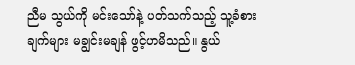ညီမ သွယ်ကို မင်းသော်နဲ့ ပတ်သက်သည့် သူ့ခံစားချက်များ မချွင်းမချန် ဖွင့်ဟမိသည်။ နွယ်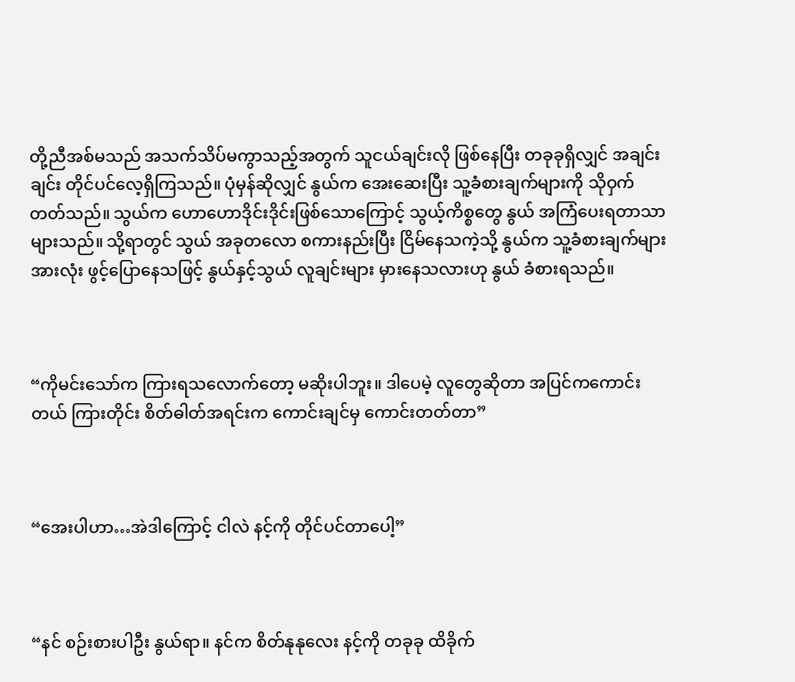တို့ညီအစ်မသည် အသက်သိပ်မကွာသည့်အတွက် သူငယ်ချင်းလို ဖြစ်နေပြီး တခုခုရှိလျှင် အချင်းချင်း တိုင်ပင်လေ့ရှိကြသည်။ ပုံမှန်ဆိုလျှင် နွယ်က အေးဆေးပြီး သူ့ခံစားချက်များကို သိုဝှက်တတ်သည်။ သွယ်က ဟောဟောဒိုင်းဒိုင်းဖြစ်သောကြောင့် သွယ့်ကိစ္စတွေ နွယ် အကြံပေးရတာသာများသည်။ သို့ရာတွင် သွယ် အခုတလော စကားနည်းပြီး ငြိမ်နေသကဲ့သို့ နွယ်က သူ့ခံစားချက်များ အားလုံး ဖွင့်ပြောနေသဖြင့် နွယ်နှင့်သွယ် လူချင်းများ မှားနေသလားဟု နွယ် ခံစားရသည်။



“ကိုမင်းသော်က ကြားရသလောက်တော့ မဆိုးပါဘူး။ ဒါပေမဲ့ လူတွေဆိုတာ အပြင်ကကောင်းတယ် ကြားတိုင်း စိတ်ဓါတ်အရင်းက ကောင်းချင်မှ ကောင်းတတ်တာ”



“အေးပါဟာ…အဲဒါကြောင့် ငါလဲ နင့်ကို တိုင်ပင်တာပေါ့”



“နင် စဉ်းစားပါဦး နွယ်ရာ။ နင်က စိတ်နုနုလေး နင့်ကို တခုခု ထိခိုက်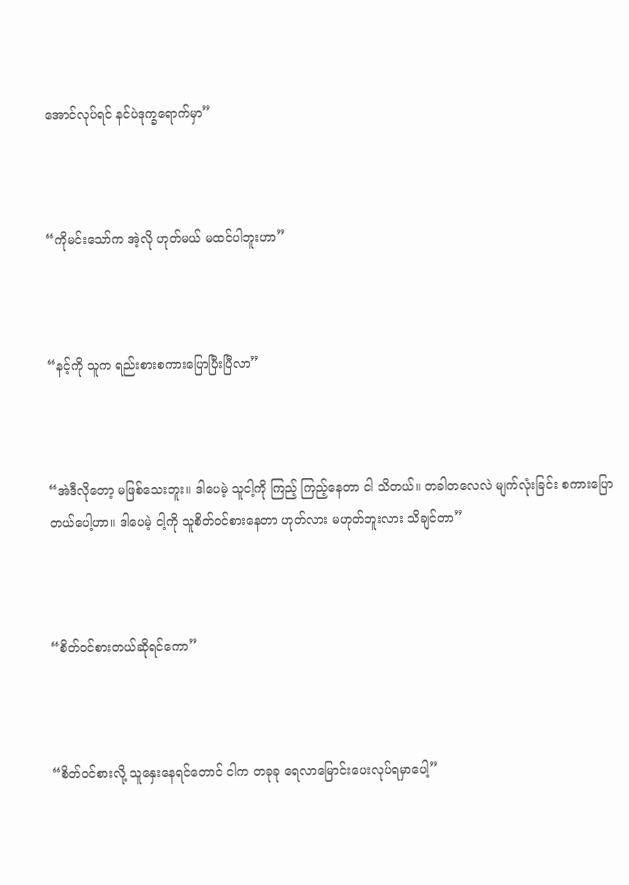အောင်လုပ်ရင် နင်ပဲဒုက္ခရောက်မှာ”



“ကိုမင်းသော်က အဲ့လို ဟုတ်မယ် မထင်ပါဘူးဟာ”



“နင့်ကို သူက ရည်းစားစကားပြောပြီးပြီလာ”



“အဲဒီလိုတော့ မဖြစ်သေးဘူး။ ဒါပေမဲ့ သူငါ့ကို ကြည့် ကြည့်နေတာ ငါ သိတယ်။ တခါတလေလဲ မျက်လုံးခြင်း စကားပြောတယ်ပေါ့ဟာ။ ဒါပေမဲ့ ငါ့ကို သူစိတ်ဝင်စားနေတာ ဟုတ်လား မဟုတ်ဘူးလား သိချင်တာ”



“စိတ်ဝင်စားတယ်ဆိုရင်ကော”



“စိတ်ဝင်စားလို့ သူနှေးနေရင်တောင် ငါက တခုခု ရေလာမြောင်းပေးလုပ်ရမှာပေါ့”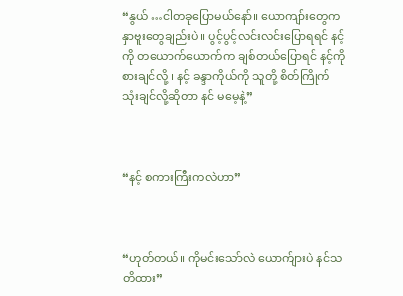“နွယ် …ငါတခုပြောမယ်နော်။ ယောကျာ်းတွေက နှာဗူးတွေချည်းပဲ။ ပွင့်ပွင့်လင်းလင်းပြောရရင် နင့်ကို တယောက်ယောက်က ချစ်တယ်ပြောရင် နင့်ကို စားချင်လို့ ၊ နင့် ခန္ဒာကိုယ်ကို သူတို့ စိတ်ကြိုက်သုံးချင်လို့ဆိုတာ နင် မမေ့နဲ့”



“နင့် စကားကြီးကလဲဟာ”



“ဟုတ်တယ်။ ကိုမင်းသော်လဲ ယောက်ျားပဲ နင်သတိထား”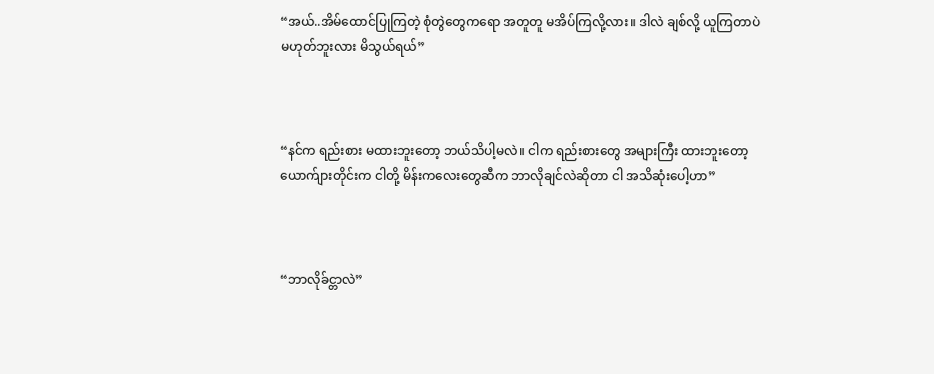“အယ်..အိမ်ထောင်ပြုကြတဲ့ စုံတွဲတွေကရော အတူတူ မအိပ်ကြလို့လား။ ဒါလဲ ချစ်လို့ ယူကြတာပဲ မဟုတ်ဘူးလား မိသွယ်ရယ်”



“နင်က ရည်းစား မထားဘူးတော့ ဘယ်သိပါ့မလဲ။ ငါက ရည်းစားတွေ အများကြီး ထားဘူးတော့ ယောက်ျားတိုင်းက ငါတို့ မိန်းကလေးတွေဆီက ဘာလိုချင်လဲဆိုတာ ငါ အသိဆုံးပေါ့ဟာ”



“ဘာလိုခ်င္တာလဲ”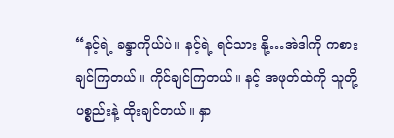“နင့်ရဲ့ ခန္ဒာကိုယ်ပဲ။ နင့်ရဲ့ ရင်သား နို့…အဲဒါကို ကစားချင်ကြတယ်။ ကိုင်ချင်ကြတယ်။ နင့် အဖုတ်ထဲကို သူတို့ ပစ္စည်းနဲ့ ထိုးချင်တယ်။ နှာ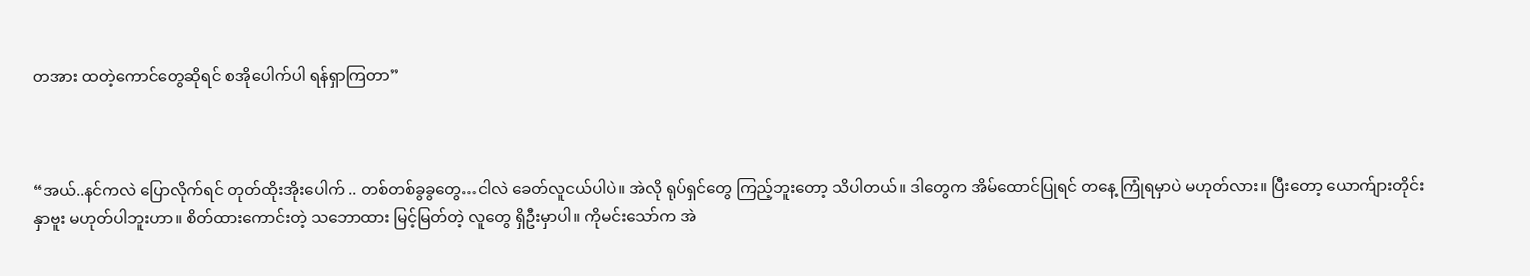တအား ထတဲ့ကောင်တွေဆိုရင် စအိုပေါက်ပါ ရန်ရှာကြတာ”



“အယ်..နင်ကလဲ ပြောလိုက်ရင် တုတ်ထိုးအိုးပေါက် .. တစ်တစ်ခွခွတွေ…ငါလဲ ခေတ်လူငယ်ပါပဲ။ အဲလို ရုပ်ရှင်တွေ ကြည့်ဘူးတော့ သိပါတယ်။ ဒါတွေက အိမ်ထောင်ပြုရင် တနေ့ ကြုံရမှာပဲ မဟုတ်လား။ ပြီးတော့ ယောက်ျားတိုင်း နှာဗူး မဟုတ်ပါဘူးဟာ။ စိတ်ထားကောင်းတဲ့ သဘောထား မြင့်မြတ်တဲ့ လူတွေ ရှိဦးမှာပါ။ ကိုမင်းသော်က အဲ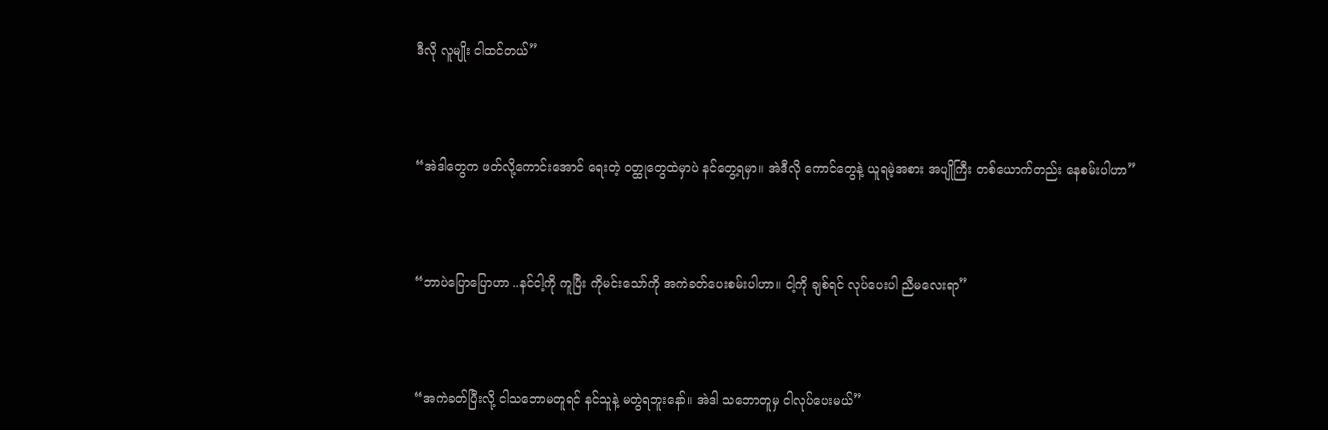ဒီလို လူမျိုး ငါထင်တယ်”



“အဲဒါတွေက ဖတ်လို့ကောင်းအောင် ရေးတဲ့ ဝတ္ထုတွေထဲမှာပဲ နင်တွေ့ရမှာ။ အဲဒီလို ကောင်တွေနဲ့ ယူရမဲ့အစား အပျိုကြီး တစ်ယောက်တည်း နေစမ်းပါဟာ”



“ဘာပဲပြောပြောဟာ ..နင်ငါ့ကို ကူပြီး ကိုမင်းသော်ကို အကဲခတ်ပေးစမ်းပါဟာ။ ငါ့ကို ချစ်ရင် လုပ်ပေးပါ ညီမလေးရာ”



“အကဲခတ်ပြီးလို့ ငါသဘောမတူရင် နင်သူနဲ့ မတွဲရဘူးနော်။ အဲဒါ သဘောတူမှ ငါလုပ်ပေးမယ်”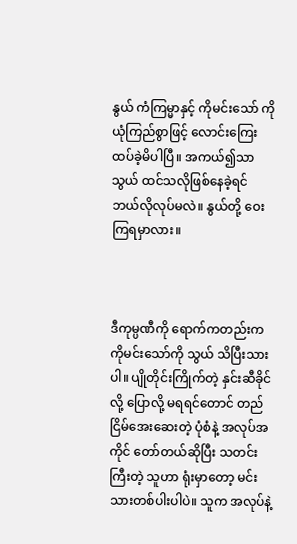နွယ် ကံကြမ္မာနှင့် ကိုမင်းသော် ကို ယုံကြည်စွာဖြင့် လောင်းကြေးထပ်ခဲ့မိပါပြီ။ အကယ်၍သာ သွယ် ထင်သလိုဖြစ်နေခဲ့ရင် ဘယ်လိုလုပ်မလဲ။ နွယ်တို့ ဝေးကြရမှာလား။



ဒီကုမ္ပဏီကို ရောက်ကတည်းက ကိုမင်းသော်ကို သွယ် သိပြီးသားပါ။ ပျိုတိုင်းကြိုက်တဲ့ နှင်းဆီခိုင်လို့ ပြောလို့ မရရင်တောင် တည်ငြိမ်အေးဆေးတဲ့ ပုံစံနဲ့ အလုပ်အကိုင် တော်တယ်ဆိုပြီး သတင်းကြီးတဲ့ သူဟာ ရုံးမှာတော့ မင်းသားတစ်ပါးပါပဲ။ သူက အလုပ်နဲ့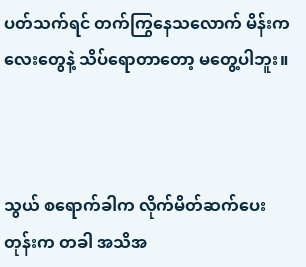ပတ်သက်ရင် တက်ကြွနေသလောက် မိန်းကလေးတွေနဲ့ သိပ်ရောတာတော့ မတွေ့ပါဘူး။



သွယ် စရောက်ခါက လိုက်မိတ်ဆက်ပေးတုန်းက တခါ အသိအ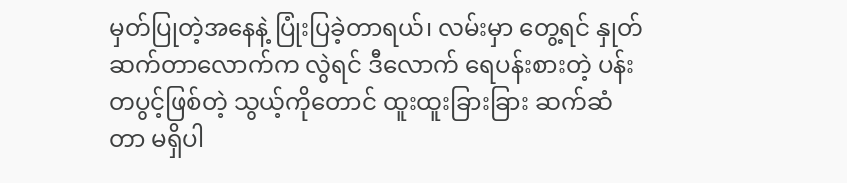မှတ်ပြုတဲ့အနေနဲ့ ပြုံးပြခဲ့တာရယ်၊ လမ်းမှာ တွေ့ရင် နှုတ်ဆက်တာလောက်က လွဲရင် ဒီလောက် ရေပန်းစားတဲ့ ပန်းတပွင့်ဖြစ်တဲ့ သွယ့်ကိုတောင် ထူးထူးခြားခြား ဆက်ဆံတာ မရှိပါ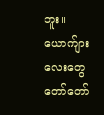ဘူး။ ယောက်ျားလေးတွေ တော်တော်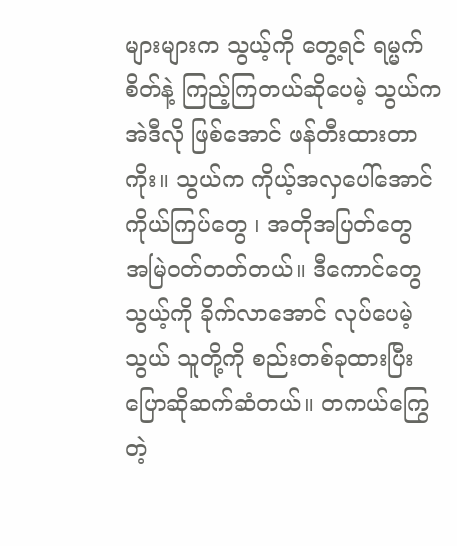များများက သွယ့်ကို တွေ့ရင် ရမ္မက်စိတ်နဲ့ ကြည့်ကြတယ်ဆိုပေမဲ့ သွယ်က အဲဒီလို ဖြစ်အောင် ဖန်တီးထားတာကိုး။ သွယ်က ကိုယ့်အလှပေါ်အောင် ကိုယ်ကြပ်တွေ ၊ အတိုအပြတ်တွေ အမြဲဝတ်တတ်တယ်။ ဒီကောင်တွေ သွယ့်ကို ခိုက်လာအောင် လုပ်ပေမဲ့ သွယ် သူတို့ကို စည်းတစ်ခုထားပြီး ပြောဆိုဆက်ဆံတယ်။ တကယ်ကြွေတဲ့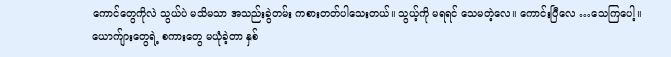ကောင်တွေကိုလဲ သွယ်ပဲ မသိမသာ အသည်းခွဲတမ်း ကစားတတ်ပါသေးတယ်။ သွယ့်ကို မရရင် သေမတဲ့လေ။ ကောင်းပြီလေ …သေကြပေါ့။ ယောက်ျားတွေရဲ့ စကားတွေ မယုံခဲ့တာ နှစ်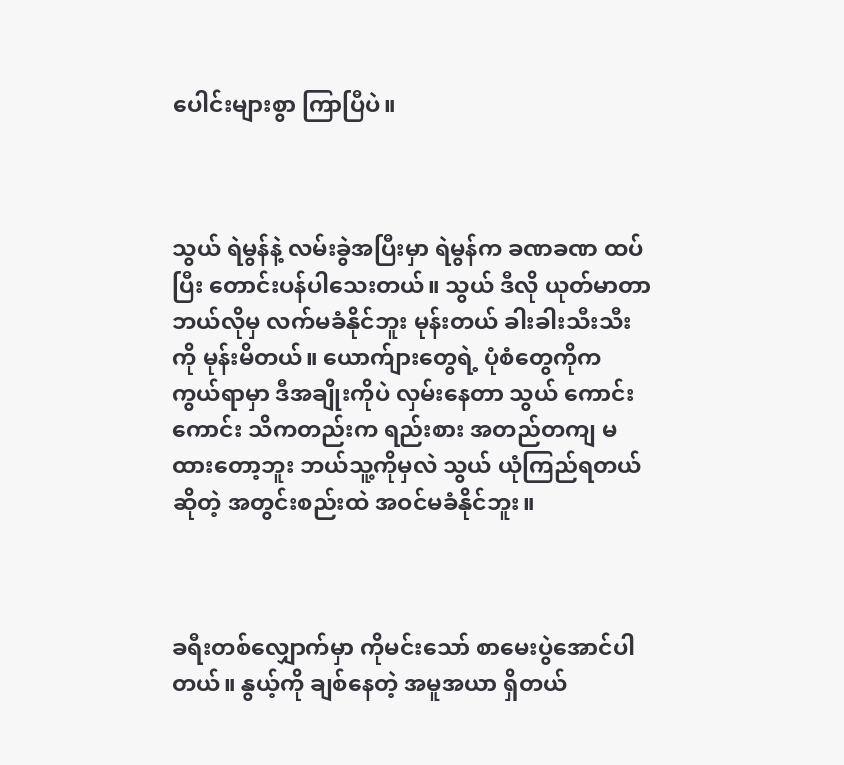ပေါင်းများစွာ ကြာပြီပဲ။



သွယ် ရဲမွန်နဲ့ လမ်းခွဲအပြီးမှာ ရဲမွန်က ခဏခဏ ထပ်ပြီး တောင်းပန်ပါသေးတယ်။ သွယ် ဒီလို ယုတ်မာတာ ဘယ်လိုမှ လက်မခံနိုင်ဘူး မုန်းတယ် ခါးခါးသီးသီးကို မုန်းမိတယ်။ ယောက်ျားတွေရဲ့ ပုံစံတွေကိုက ကွယ်ရာမှာ ဒီအချိုးကိုပဲ လှမ်းနေတာ သွယ် ကောင်းကောင်း သိကတည်းက ရည်းစား အတည်တကျ မထားတော့ဘူး ဘယ်သူ့ကိုမှလဲ သွယ် ယုံကြည်ရတယ်ဆိုတဲ့ အတွင်းစည်းထဲ အဝင်မခံနိုင်ဘူး။



ခရီးတစ်လျှောက်မှာ ကိုမင်းသော် စာမေးပွဲအောင်ပါတယ်။ နွယ့်ကို ချစ်နေတဲ့ အမူအယာ ရှိတယ်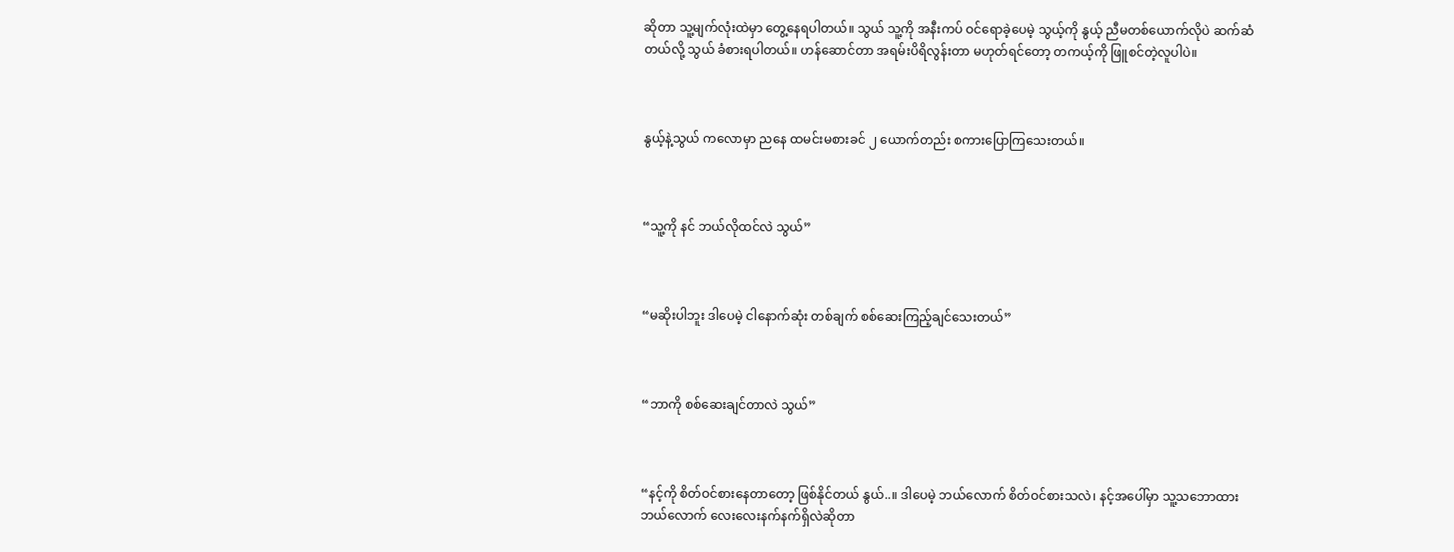ဆိုတာ သူ့မျက်လုံးထဲမှာ တွေ့နေရပါတယ်။ သွယ် သူ့ကို အနီးကပ် ဝင်ရောခဲ့ပေမဲ့ သွယ့်ကို နွယ့် ညီမတစ်ယောက်လိုပဲ ဆက်ဆံတယ်လို့ သွယ် ခံစားရပါတယ်။ ဟန်ဆောင်တာ အရမ်းပိရိလွန်းတာ မဟုတ်ရင်တော့ တကယ့်ကို ဖြူစင်တဲ့လူပါပဲ။



နွယ့်နဲ့သွယ် ကလောမှာ ညနေ ထမင်းမစားခင် ၂ ယောက်တည်း စကားပြောကြသေးတယ်။



“သူ့ကို နင် ဘယ်လိုထင်လဲ သွယ်”



“မဆိုးပါဘူး ဒါပေမဲ့ ငါနောက်ဆုံး တစ်ချက် စစ်ဆေးကြည့်ချင်သေးတယ်”



“ဘာကို စစ်ဆေးချင်တာလဲ သွယ်”



“နင့်ကို စိတ်ဝင်စားနေတာတော့ ဖြစ်နိုင်တယ် နွယ်..။ ဒါပေမဲ့ ဘယ်လောက် စိတ်ဝင်စားသလဲ၊ နင့်အပေါ်မှာ သူ့သဘောထား ဘယ်လောက် လေးလေးနက်နက်ရှိလဲဆိုတာ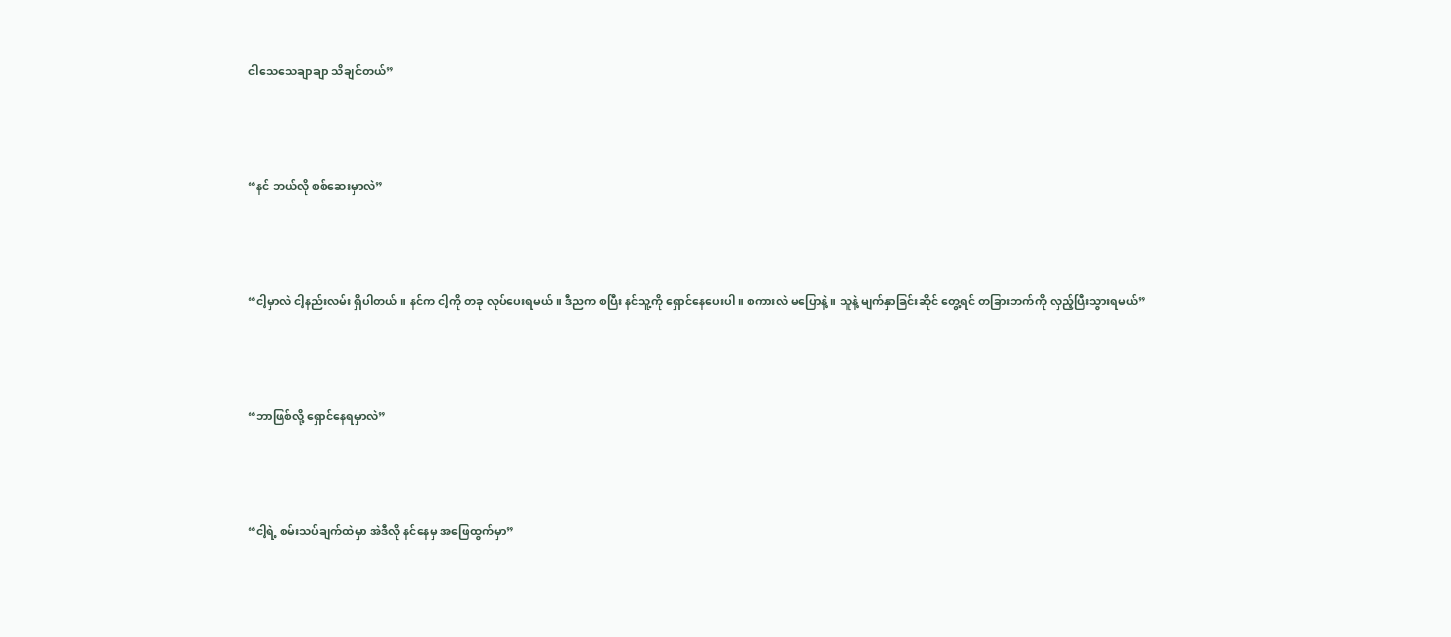ငါသေသေချာချာ သိချင်တယ်”



“နင် ဘယ်လို စစ်ဆေးမှာလဲ”



“ငါ့မှာလဲ ငါ့နည်းလမ်း ရှိပါတယ်။ နင်က ငါ့ကို တခု လုပ်ပေးရမယ်။ ဒီညက စပြီး နင်သူ့ကို ရှောင်နေပေးပါ။ စကားလဲ မပြောနဲ့။ သူနဲ့ မျက်နှာခြင်းဆိုင် တွေ့ရင် တခြားဘက်ကို လှည့်ပြီးသွားရမယ်”



“ဘာဖြစ်လို့ ရှောင်နေရမှာလဲ”



“ငါ့ရဲ့ စမ်းသပ်ချက်ထဲမှာ အဲဒီလို နင်နေမှ အဖြေထွက်မှာ”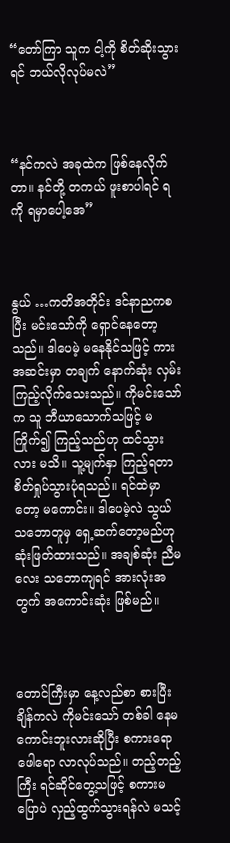“တော်ကြာ သူက ငါ့ကို စိတ်ဆိုးသွားရင် ဘယ်လိုလုပ်မလဲ”



“နင်ကလဲ အခုထဲက ဖြစ်နေလိုက်တာ။ နင်တို့ တကယ် ဖူးစာပါရင် ရကို ရမှာပေါ့အေ”



နွယ် …ကတိအတိုင်း ဒင်နာညကစပြီး မင်းသော်ကို ရှောင်နေတော့သည်။ ဒါပေမဲ့ မနေနိုင်သဖြင့် ကားအဆင်းမှာ တချက် နောက်ဆုံး လှမ်းကြည့်လိုက်သေးသည်။ ကိုမင်းသော်က သူ ဘီယာသောက်သဖြင့် မကြိုက်၍ ကြည့်သည်ဟု ထင်သွားလား မသိ။ သူ့မျက်နှာ ကြည့်ရတာ စိတ်ရှုပ်သွားပုံရသည်။ ရင်ထဲမှာတော့ မကောင်း။ ဒါပေမဲ့လဲ သွယ် သဘောတူမှ ရှေ့ဆက်တော့မည်ဟု ဆုံးဖြတ်ထားသည်။ အချစ်ဆုံး ညီမလေး သဘောကျရင် အားလုံးအတွက် အကောင်းဆုံး ဖြစ်မည်။



တောင်ကြီးမှာ နေ့လည်စာ စားပြီးချိန်ကလဲ ကိုမင်းသော် တစ်ခါ နေမကောင်းဘူးလားဆိုပြီး စကားရော ဖေါရော လာလုပ်သည်။ တည့်တည့်ကြီး ရင်ဆိုင်တွေ့သဖြင့် စကားမပြောပဲ လှည့်ထွက်သွားရန်လဲ မသင့်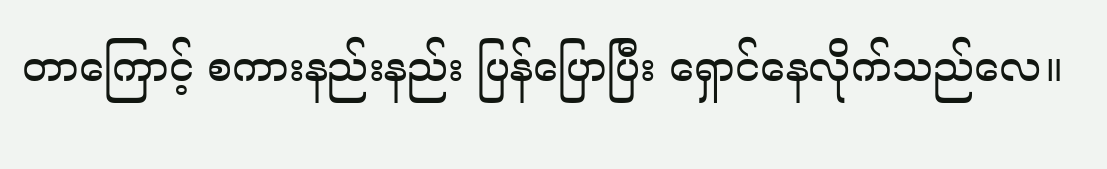တာကြောင့် စကားနည်းနည်း ပြန်ပြောပြီး ရှောင်နေလိုက်သည်လေ။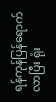ရန်ကုန်ပြန်ရောက်လာပြီး ရုံး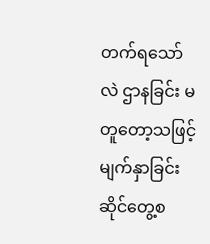တက်ရသော်လဲ ဌာနခြင်း မတူတော့သဖြင့် မျက်နှာခြင်းဆိုင်တွေ့စ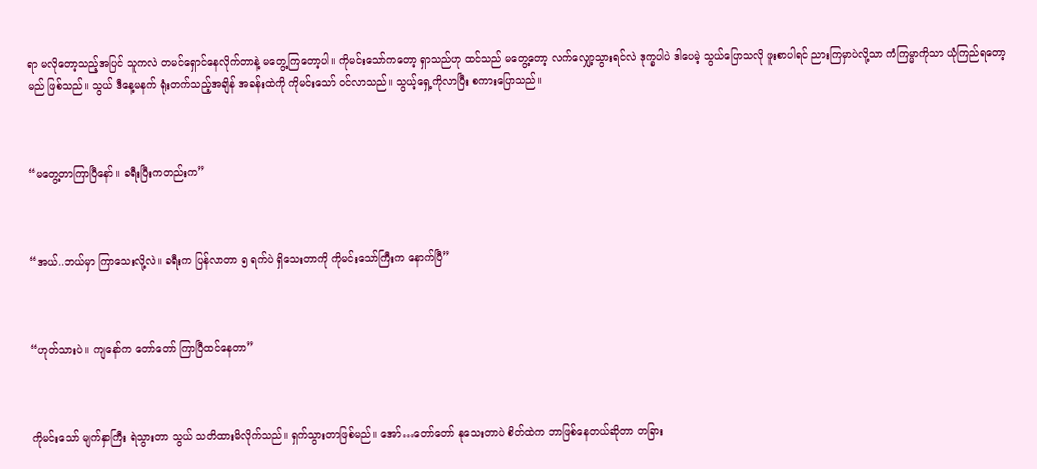ရာ မလိုတော့သည့်အပြင် သူကလဲ တမင်ရှောင်နေလိုက်တာနဲ့ မတွေ့ကြတော့ပါ။ ကိုမင်းသော်ကတော့ ရှာသည်ဟု ထင်သည် မတွေ့တော့ လက်လျှော့သွားရင်လဲ ဒုက္ခပါပဲ ဒါပေမဲ့ သွယ်ပြောသလို ဖူးစာပါရင် ညားကြမှာပဲလို့သာ ကံကြမ္မာကိုသာ ယုံကြည်ရတော့မည် ဖြစ်သည်။ သွယ် ဒီနေ့မနက် ရုံးတက်သည့်အချိန် အခန်းထဲကို ကိုမင်းသော် ဝင်လာသည်။ သွယ့်ရှေ့ကိုလာပြီး စကားပြောသည်။



“မတွေ့တာကြာပြီနော်။ ခရီးပြီးကတည်းက”



“အယ်..ဘယ်မှာ ကြာသေးလို့လဲ။ ခရီးက ပြန်လာတာ ၅ ရက်ပဲ ရှိသေးတာကို ကိုမင်းသော်ကြီးက နောက်ပြီ”



“ဟုတ်သားပဲ။ ကျနော်က တော်တော် ကြာပြီထင်နေတာ”



ကိုမင်းသော် မျက်နှာကြီး ရဲသွားတာ သွယ် သတိထားမိလိုက်သည်။ ရှက်သွားတာဖြစ်မည်။ အော်…တော်တော် နုသေးတာပဲ စိတ်ထဲက ဘာဖြစ်နေတယ်ဆိုတာ တခြား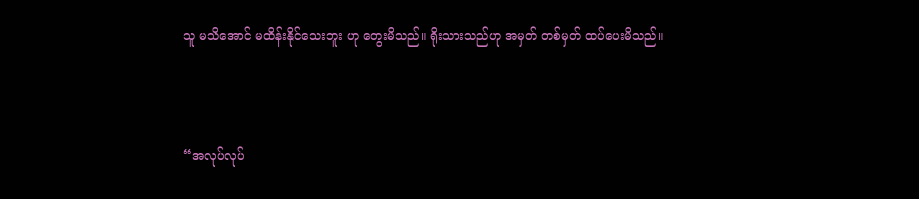သူ မသိအောင် မထိန်းနိုင်သေးဘူး ဟု တွေးမိသည်။ ရိုးသားသည်ဟု အမှတ် တစ်မှတ် ထပ်ပေးမိသည်။



“အလုပ်လုပ်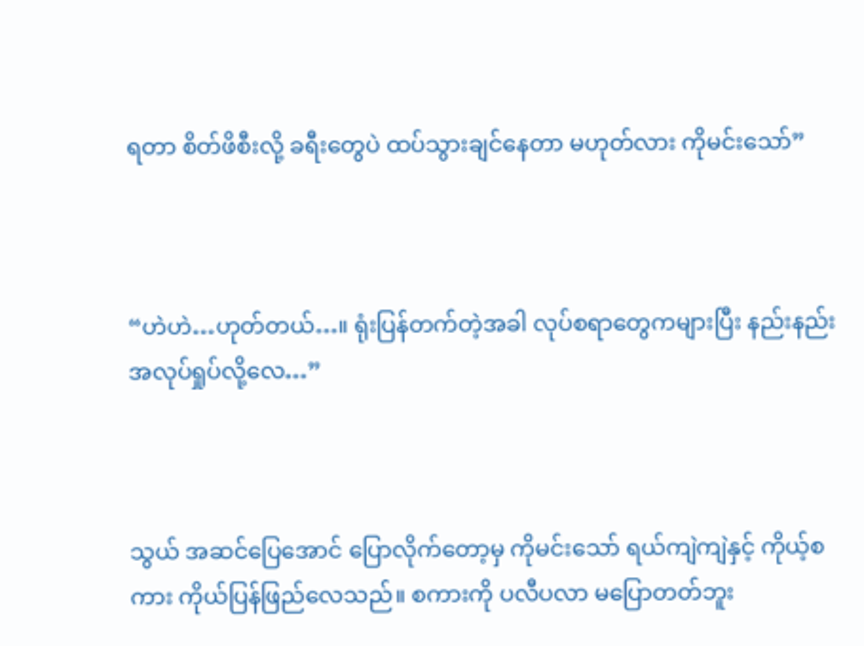ရတာ စိတ်ဖိစီးလို့ ခရီးတွေပဲ ထပ်သွားချင်နေတာ မဟုတ်လား ကိုမင်းသော်”



“ဟဲဟဲ…ဟုတ်တယ်…။ ရုံးပြန်တက်တဲ့အခါ လုပ်စရာတွေကများပြီး နည်းနည်း အလုပ်ရှုပ်လို့လေ…”



သွယ် အဆင်ပြေအောင် ပြောလိုက်တော့မှ ကိုမင်းသော် ရယ်ကျဲကျဲနှင့် ကိုယ့်စကား ကိုယ်ပြန်ဖြည်လေသည်။ စကားကို ပလီပလာ မပြောတတ်ဘူး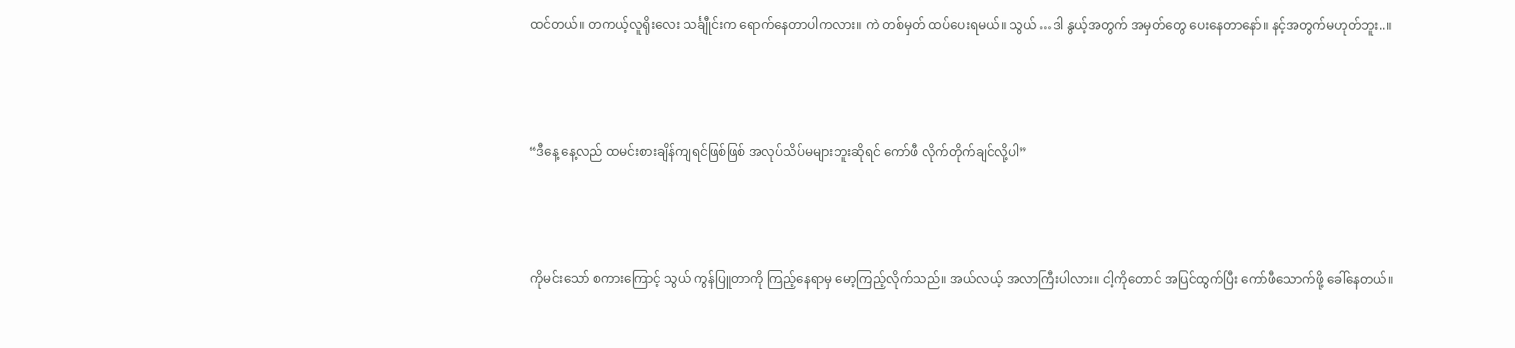ထင်တယ်။ တကယ့်လူရိုးလေး သင်္ချီုင်းက ရောက်နေတာပါကလား။ ကဲ တစ်မှတ် ထပ်ပေးရမယ်။ သွယ် …ဒါ နွယ့်အတွက် အမှတ်တွေ ပေးနေတာနော်။ နင့်အတွက်မဟုတ်ဘူး..။



“ဒီနေ့ နေ့လည် ထမင်းစားချိန်ကျရင်ဖြစ်ဖြစ် အလုပ်သိပ်မများဘူးဆိုရင် ကော်ဖီ လိုက်တိုက်ချင်လို့ပါ”



ကိုမင်းသော် စကားကြောင့် သွယ် ကွန်ပြူတာကို ကြည့်နေရာမှ မော့ကြည့်လိုက်သည်။ အယ်လယ့် အလာကြီးပါလား။ ငါ့ကိုတောင် အပြင်ထွက်ပြီး ကော်ဖီသောက်ဖို့ ခေါ်နေတယ်။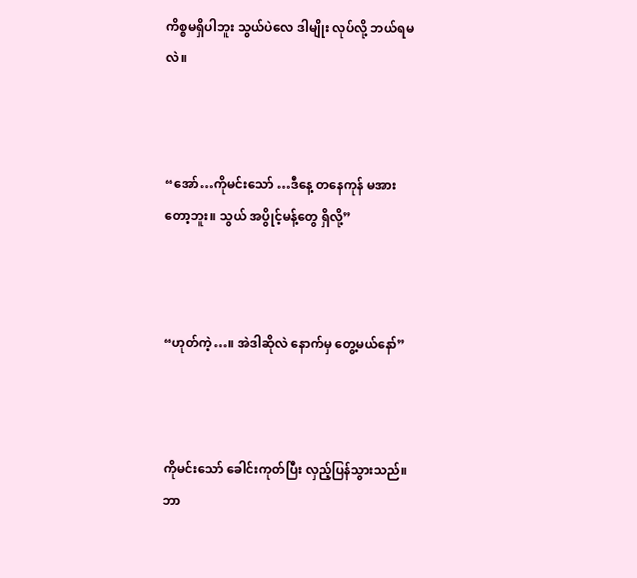ကိစ္စမရှိပါဘူး သွယ်ပဲလေ ဒါမျိုး လုပ်လို့ ဘယ်ရမလဲ။



“အော်…ကိုမင်းသော် …ဒီနေ့ တနေကုန် မအားတော့ဘူး။ သွယ် အပွိုင့်မန့်တွေ ရှိလို့”



“ဟုတ်ကဲ့…။ အဲဒါဆိုလဲ နောက်မှ တွေ့မယ်နော်”



ကိုမင်းသော် ခေါင်းကုတ်ပြီး လှည့်ပြန်သွားသည်။ ဘာ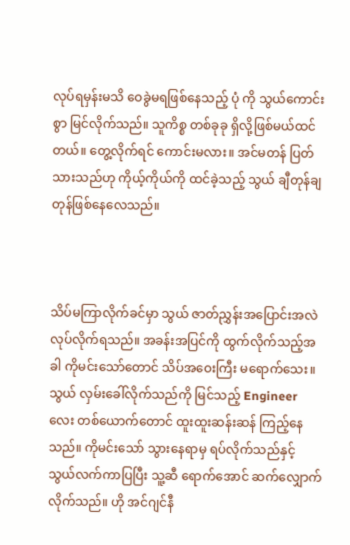လုပ်ရမှန်းမသိ ဝေခွဲမရဖြစ်နေသည့် ပုံ ကို သွယ်ကောင်းစွာ မြင်လိုက်သည်။ သူကိစ္စ တစ်ခုခု ရှိလို့ဖြစ်မယ်ထင်တယ်။ တွေ့လိုက်ရင် ကောင်းမလား။ အင်မတန် ပြတ်သားသည်ဟု ကိုယ့်ကိုယ်ကို ထင်ခဲ့သည့် သွယ် ချီတုန်ချတုန်ဖြစ်နေလေသည်။



သိပ်မကြာလိုက်ခင်မှာ သွယ် ဇာတ်ညွှန်းအပြောင်းအလဲ လုပ်လိုက်ရသည်။ အခန်းအပြင်ကို ထွက်လိုက်သည့်အခါ ကိုမင်းသော်တောင် သိပ်အဝေးကြီး မရောက်သေး။ သွယ် လှမ်းခေါ်လိုက်သည်ကို မြင်သည့် Engineer လေး တစ်ယောက်တောင် ထူးထူးဆန်းဆန် ကြည့်နေသည်။ ကိုမင်းသော် သွားနေရာမှ ရပ်လိုက်သည်နှင့် သွယ်လက်ကာပြပြီး သူ့ဆီ ရောက်အောင် ဆက်လျှောက်လိုက်သည်။ ဟို အင်ဂျင်နီ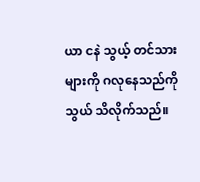ယာ ငနဲ သွယ့် တင်သားများကို ဂလုနေသည်ကို သွယ် သိလိုက်သည်။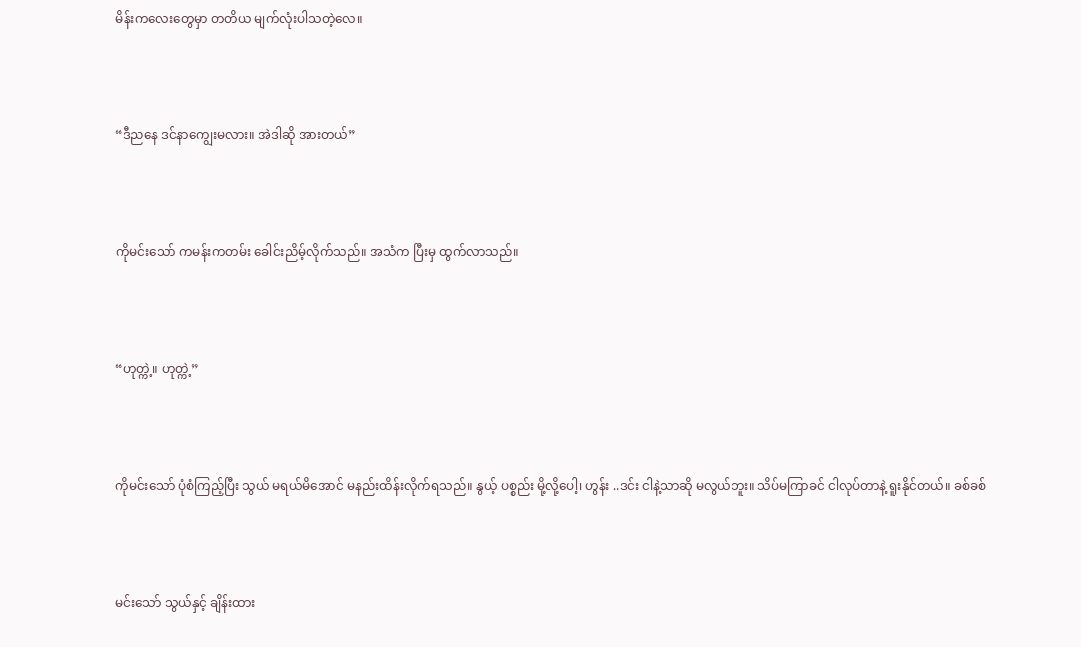မိန်းကလေးတွေမှာ တတိယ မျက်လုံးပါသတဲ့လေ။



“ဒီညနေ ဒင်နာကျွေးမလား။ အဲဒါဆို အားတယ်”



ကိုမင်းသော် ကမန်းကတမ်း ခေါင်းညိမ့်လိုက်သည်။ အသံက ပြီးမှ ထွက်လာသည်။



“ဟုတ္ကဲ့။ ဟုတ္ကဲ့”



ကိုမင်းသော် ပုံစံကြည့်ပြီး သွယ် မရယ်မိအောင် မနည်းထိန်းလိုက်ရသည်။ နွယ့် ပစ္စည်း မို့လို့ပေါ့၊ ဟွန်း ..ဒင်း ငါနဲ့သာဆို မလွယ်ဘူး။ သိပ်မကြာခင် ငါလုပ်တာနဲ့ ရူးနိုင်တယ်။ ခစ်ခစ်



မင်းသော် သွယ်နှင့် ချိန်းထား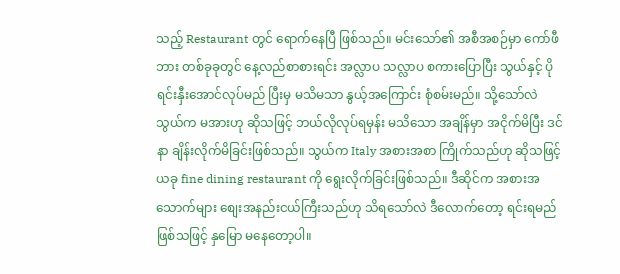သည့် Restaurant တွင် ရောက်နေပြီ ဖြစ်သည်။ မင်းသော်၏ အစီအစဉ်မှာ ကော်ဖီဘား တစ်ခုခုတွင် နေ့လည်စာစားရင်း အလ္လာပ သလ္လာပ စကားပြောပြီး သွယ်နှင့် ပိုရင်းနှီးအောင်လုပ်မည် ပြီးမှ မသိမသာ နွယ့်အကြောင်း စုံစမ်းမည်။ သို့သော်လဲ သွယ်က မအားဟု ဆိုသဖြင့် ဘယ်လိုလုပ်ရမှန်း မသိသော အချိန်မှာ အငိုက်မိပြီး ဒင်နာ ချိန်းလိုက်မိခြင်းဖြစ်သည်။ သွယ်က Italy အစားအစာ ကြိုက်သည်ဟု ဆိုသဖြင့် ယခု fine dining restaurant ကို ရွေးလိုက်ခြင်းဖြစ်သည်။ ဒီဆိုင်က အစားအသောက်များ စျေးအနည်းငယ်ကြီးသည်ဟု သိရသော်လဲ ဒီလောက်တော့ ရင်းရမည်ဖြစ်သဖြင့် နှမြော မနေတော့ပါ။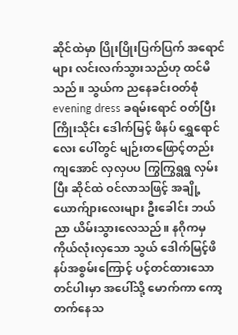ဆိုင်ထဲမှာ ပြိုးပြိုးပြက်ပြက် အရောင်များ လင်းလက်သွားသည်ဟု ထင်မိသည်။ သွယ်က ညနေခင်းဝတ်စုံ evening dress ခရမ်းရောင် ဝတ်ပြီး ကြိုးသိုင်း ဒေါက်မြင့် ဖိနပ် ရွှေရောင်လေး ပေါ်တွင် မျဉ်းတဖြောင့်တည်းကျအောင် လှလှပပ ကြွကြွရွရွ လှမ်းပြီး ဆိုင်ထဲ ဝင်လာသဖြင့် အချို့ယောက်ျားလေးများ ဦးခေါင်း ဘယ်ညာ ယိမ်းသွားလေသည်။ နဂိုကမှ ကိုယ်လုံးလှသော သွယ် ဒေါက်မြင့်ဖိနပ်အစွမ်းကြောင့် ပင့်တင်ထားသော တင်ပါးမှာ အပေါ်သို့ မောက်ကာ ကော့တက်နေသ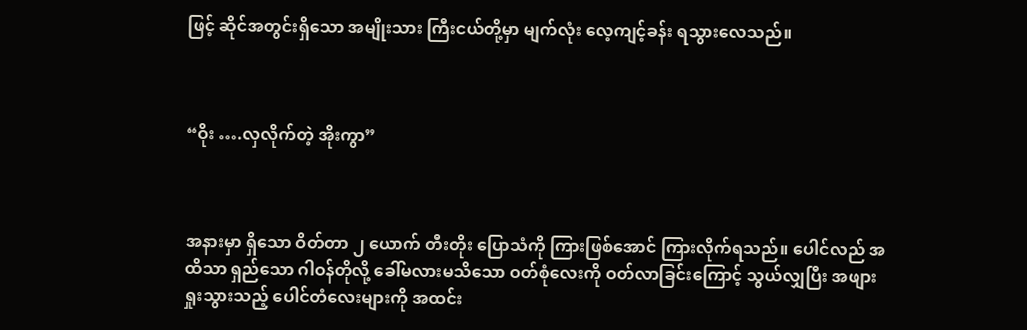ဖြင့် ဆိုင်အတွင်းရှိသော အမျိုးသား ကြီးငယ်တို့မှာ မျက်လုံး လေ့ကျင့်ခန်း ရသွားလေသည်။



“ဝိုး ….လှလိုက်တဲ့ အိုးကွာ”



အနားမှာ ရှိသော ဝိတ်တာ ၂ ယောက် တီးတိုး ပြောသံကို ကြားဖြစ်အောင် ကြားလိုက်ရသည်။ ပေါင်လည် အထိသာ ရှည်သော ဂါဝန်တိုလို့ ခေါ်မလားမသိသော ဝတ်စုံလေးကို ဝတ်လာခြင်းကြောင့် သွယ်လျှပြီး အဖျား ရှုးသွားသည့် ပေါင်တံလေးများကို အထင်း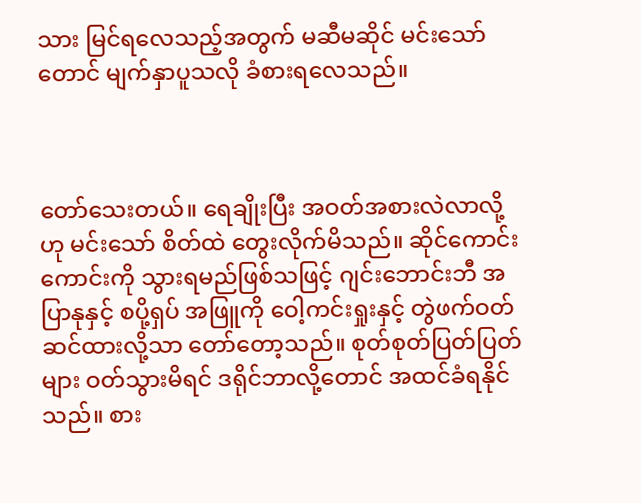သား မြင်ရလေသည့်အတွက် မဆီမဆိုင် မင်းသော်တောင် မျက်နှာပူသလို ခံစားရလေသည်။



တော်သေးတယ်။ ရေချိုးပြီး အဝတ်အစားလဲလာလို့ ဟု မင်းသော် စိတ်ထဲ တွေးလိုက်မိသည်။ ဆိုင်ကောင်းကောင်းကို သွားရမည်ဖြစ်သဖြင့် ဂျင်းဘောင်းဘီ အပြာနုနှင့် စပို့ရှပ် အဖြူကို ဝေါ့ကင်းရှုးနှင့် တွဲဖက်ဝတ်ဆင်ထားလို့သာ တော်တော့သည်။ စုတ်စုတ်ပြတ်ပြတ်များ ဝတ်သွားမိရင် ဒရိုင်ဘာလို့တောင် အထင်ခံရနိုင်သည်။ စား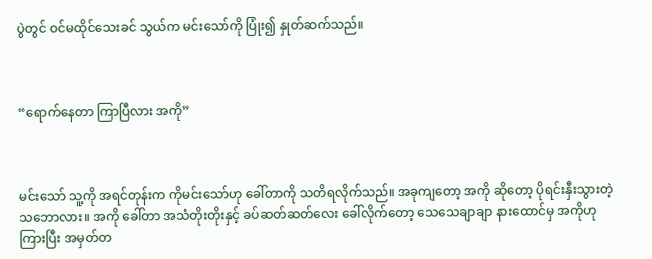ပွဲတွင် ဝင်မထိုင်သေးခင် သွယ်က မင်းသော်ကို ပြုံး၍ နှုတ်ဆက်သည်။



“ရောက်နေတာ ကြာပြီလား အကို”



မင်းသော် သူ့ကို အရင်တုန်းက ကိုမင်းသော်ဟု ခေါ်တာကို သတိရလိုက်သည်။ အခုကျတော့ အကို ဆိုတော့ ပိုရင်းနှီးသွားတဲ့ သဘောလား။ အကို ခေါ်တာ အသံတိုးတိုးနှင့် ခပ်ဆတ်ဆတ်လေး ခေါ်လိုက်တော့ သေသေချာချာ နားထောင်မှ အကိုဟု ကြားပြီး အမှတ်တ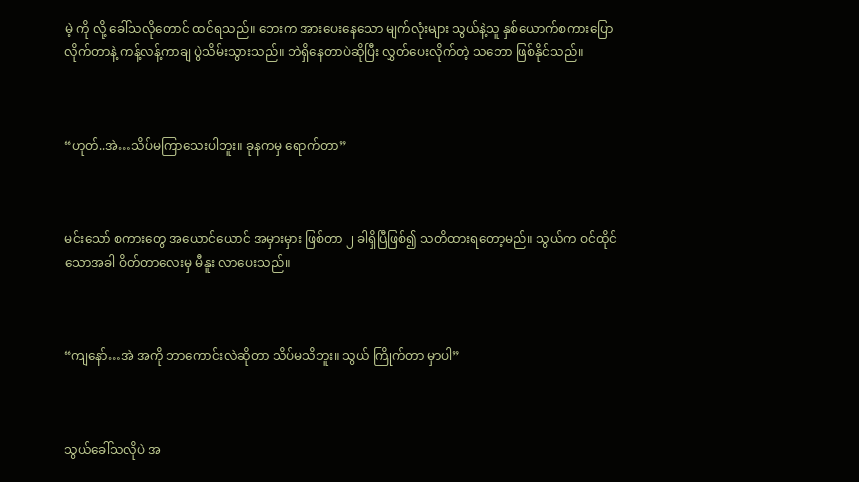မဲ့ ကို လို့ ခေါ်သလိုတောင် ထင်ရသည်။ ဘေးက အားပေးနေသော မျက်လုံးများ သွယ်နဲ့သူ နှစ်ယောက်စကားပြောလိုက်တာနဲ့ ကန့်လန့်ကာချ ပွဲသိမ်းသွားသည်။ ဘဲရှိနေတာပဲဆိုပြီး လွှတ်ပေးလိုက်တဲ့ သဘော ဖြစ်နိုင်သည်။



“ဟုတ်..အဲ…သိပ်မကြာသေးပါဘူး။ ခုနကမှ ရောက်တာ”



မင်းသော် စကားတွေ အယောင်ယောင် အမှားမှား ဖြစ်တာ ၂ ခါရှိပြီဖြစ်၍ သတိထားရတော့မည်။ သွယ်က ဝင်ထိုင်သောအခါ ဝိတ်တာလေးမှ မီနူး လာပေးသည်။



“ကျနော်…အဲ အကို ဘာကောင်းလဲဆိုတာ သိပ်မသိဘူး။ သွယ် ကြိုက်တာ မှာပါ”



သွယ်ခေါ်သလိုပဲ အ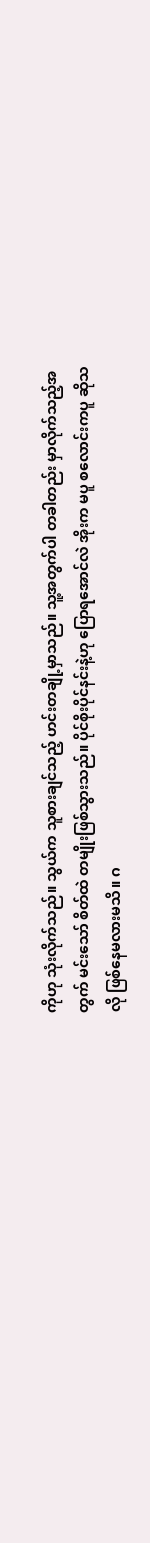ကိုဟု သုံးလိုက်သည်။ သွယ်က သူစားချင်သည့် ဟင်းတချို့မှာသည်။ သူ့အတွက်ပါ တခါတည်း မှာလိုက်သည့်အတွက် မင်းသော် စိတ်ထဲ တမျိုးဖြစ်သွားသည်။ ပိုင်စိုးပိုင်နင်းနဲ့ဟု ပြောရအောင်လဲ အိုးက မပူ စလောင်းကပူ ဆိုသလို ဖြစ်နေမလားမသိ။ ဂ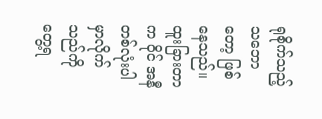ရုစိုက်သည့် သဘောတော့ ဖြစ်နေသည်။ ထူးခြားတာက ဝိုင် အနီတစ်လုံးပါ မှာလိုက်သည်ကို တွေ့ရ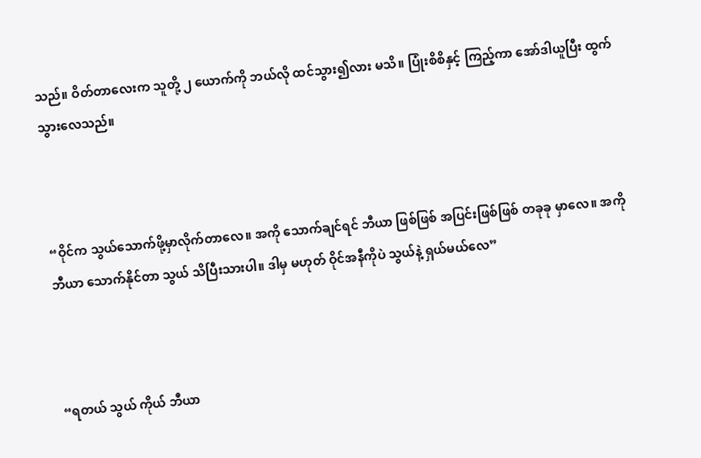သည်။ ဝိတ်တာလေးက သူတို့ ၂ ယောက်ကို ဘယ်လို ထင်သွား၍လား မသိ။ ပြုံးစိစိနှင့် ကြည့်ကာ အော်ဒါယူပြီး ထွက်သွားလေသည်။



“ဝိုင်က သွယ်သောက်ဖို့မှာလိုက်တာလေ။ အကို သောက်ချင်ရင် ဘီယာ ဖြစ်ဖြစ် အပြင်းဖြစ်ဖြစ် တခုခု မှာလေ။ အကို ဘီယာ သောက်နိုင်တာ သွယ် သိပြီးသားပါ။ ဒါမှ မဟုတ် ဝိုင်အနီကိုပဲ သွယ်နဲ့ ရှယ်မယ်လေ”



“ရတယ် သွယ် ကိုယ် ဘီယာ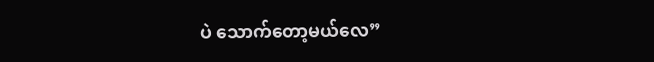ပဲ သောက်တော့မယ်လေ”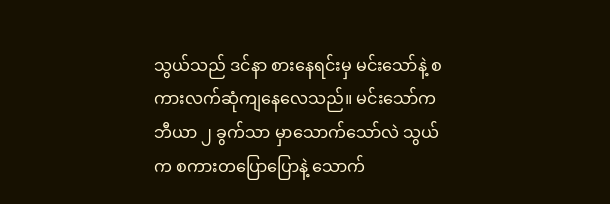သွယ်သည် ဒင်နာ စားနေရင်းမှ မင်းသော်နဲ့ စကားလက်ဆုံကျနေလေသည်။ မင်းသော်က ဘီယာ ၂ ခွက်သာ မှာသောက်သော်လဲ သွယ် က စကားတပြောပြောနဲ့ သောက်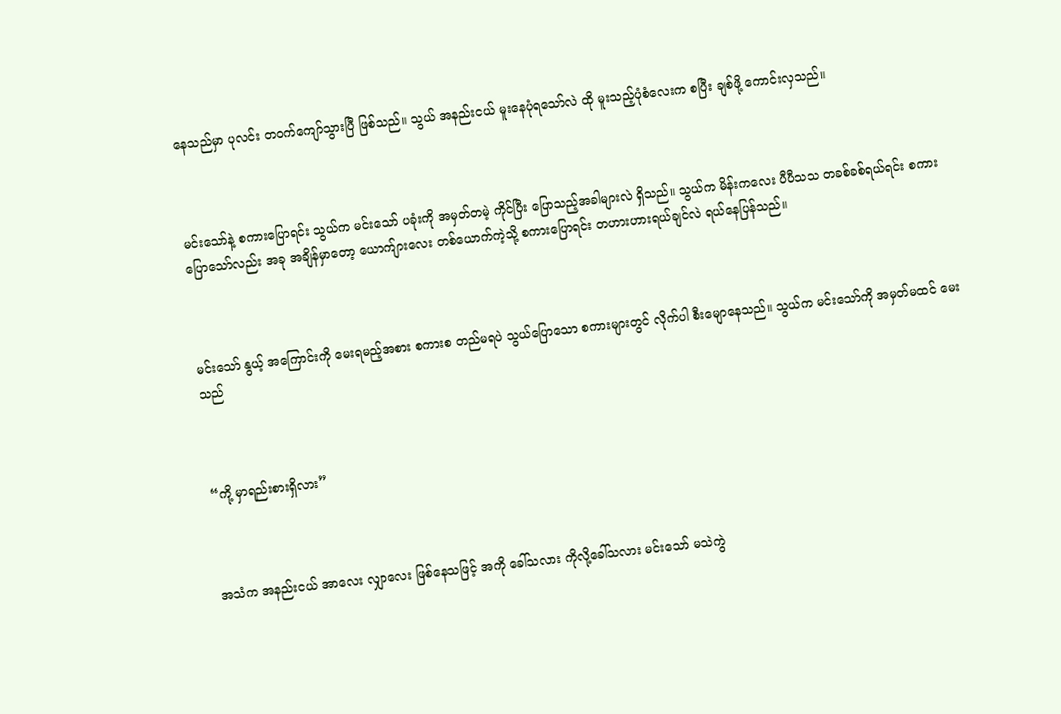နေသည်မှာ ပုလင်း တဝက်ကျော်သွားပြီ ဖြစ်သည်။ သွယ် အနည်းငယ် မူးနေပုံရသော်လဲ ထို မူးသည့်ပုံစံလေးက စပြီး ချစ်ဖို့ ကောင်းလှသည်။



မင်းသော်နဲ့ စကားပြောရင်း သွယ်က မင်းသော် ပခုံးကို အမှတ်တမဲ့ ကိုင်ပြီး ပြောသည့်အခါများလဲ ရှိသည်။ သွယ်က မိန်းကလေး ပီပီသသ တခစ်ခစ်ရယ်ရင်း စကားပြောသော်လည်း အခု အချိန်မှာတော့ ယောက်ျားလေး တစ်ယောက်ကဲ့သို့ စကားပြောရင်း တဟားဟားရယ်ချင်လဲ ရယ်နေပြန်သည်။



မင်းသော် နွယ့် အကြောင်းကို မေးရမည့်အစား စကားစ တည်မရပဲ သွယ်ပြောသော စကားများတွင် လိုက်ပါ စီးမျောနေသည်။ သွယ်က မင်းသော်ကို အမှတ်မထင် မေးသည်



“ကို့ မှာရည်းစားရှိလား”



အသံက အနည်းငယ် အာလေး လျှာလေး ဖြစ်နေသဖြင့် အကို ခေါ်သလား ကိုလို့ခေါ်သလား မင်းသော် မသဲကွဲ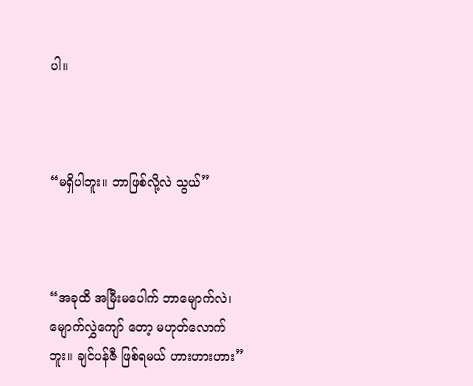ပါ။



“မရှိပါဘူး။ ဘာဖြစ်လို့လဲ သွယ်”



“အခုထိ အမြီးမပေါက် ဘာမျောက်လဲ၊ မျောက်လွှဲကျော် တော့ မဟုတ်လောက်ဘူး။ ချင်ပန်ဇီ ဖြစ်ရမယ် ဟားဟားဟား”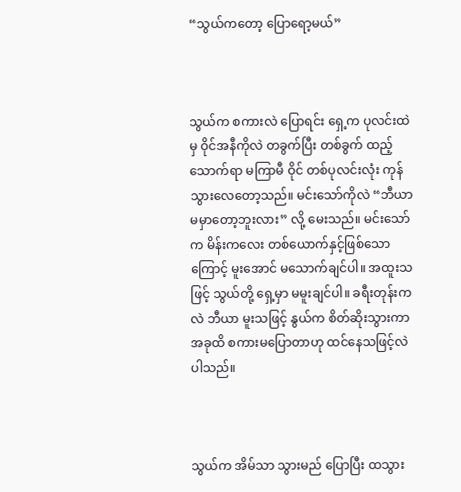“သွယ်ကတော့ ပြောရော့မယ်”



သွယ်က စကားလဲ ပြောရင်း ရှေ့က ပုလင်းထဲမှ ဝိုင်အနီကိုလဲ တခွက်ပြီး တစ်ခွက် ထည့်သောက်ရာ မကြာမီ ဝိုင် တစ်ပုလင်းလုံး ကုန်သွားလေတော့သည်။ မင်းသော်ကိုလဲ “ဘီယာ မမှာတော့ဘူးလား” လို့ မေးသည်။ မင်းသော်က မိန်းကလေး တစ်ယောက်နှင့်ဖြစ်သောကြောင့် မူးအောင် မသောက်ချင်ပါ။ အထူးသဖြင့် သွယ်တို့ ရှေ့မှာ မမူးချင်ပါ။ ခရီးတုန်းကလဲ ဘီယာ မူးသဖြင့် နွယ်က စိတ်ဆိုးသွားကာ အခုထိ စကားမပြောတာဟု ထင်နေသဖြင့်လဲ ပါသည်။



သွယ်က အိမ်သာ သွားမည် ပြောပြီး ထသွား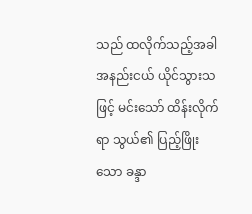သည် ထလိုက်သည့်အခါ အနည်းငယ် ယိုင်သွားသဖြင့် မင်းသော် ထိန်းလိုက်ရာ သွယ်၏ ပြည့်ဖြိုးသော ခန္ဒာ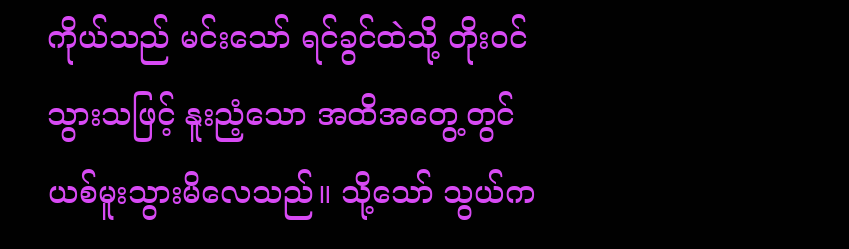ကိုယ်သည် မင်းသော် ရင်ခွင်ထဲသို့ တိုးဝင်သွားသဖြင့် နူးညံ့သော အထိအတွေ့တွင် ယစ်မူးသွားမိလေသည်။ သို့သော် သွယ်က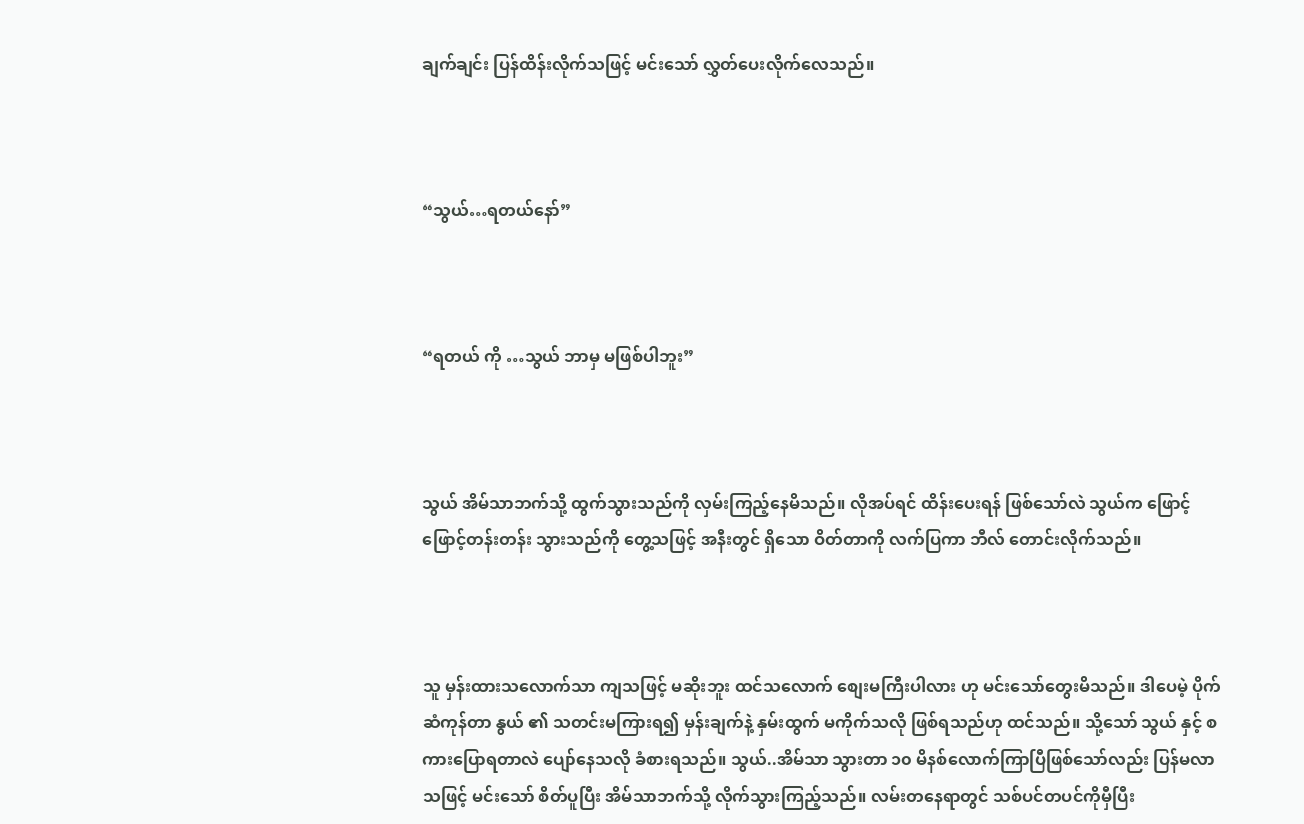ချက်ချင်း ပြန်ထိန်းလိုက်သဖြင့် မင်းသော် လွှတ်ပေးလိုက်လေသည်။



“သွယ်…ရတယ်နော်”



“ရတယ် ကို …သွယ် ဘာမှ မဖြစ်ပါဘူး”



သွယ် အိမ်သာဘက်သို့ ထွက်သွားသည်ကို လှမ်းကြည့်နေမိသည်။ လိုအပ်ရင် ထိန်းပေးရန် ဖြစ်သော်လဲ သွယ်က ဖြောင့်ဖြောင့်တန်းတန်း သွားသည်ကို တွေ့သဖြင့် အနီးတွင် ရှိသော ဝိတ်တာကို လက်ပြကာ ဘီလ် တောင်းလိုက်သည်။



သူ မှန်းထားသလောက်သာ ကျသဖြင့် မဆိုးဘူး ထင်သလောက် စျေးမကြီးပါလား ဟု မင်းသော်တွေးမိသည်။ ဒါပေမဲ့ ပိုက်ဆံကုန်တာ နွယ် ၏ သတင်းမကြားရ၍ မှန်းချက်နဲ့ နှမ်းထွက် မကိုက်သလို ဖြစ်ရသည်ဟု ထင်သည်။ သို့သော် သွယ် နှင့် စကားပြောရတာလဲ ပျော်နေသလို ခံစားရသည်။ သွယ်..အိမ်သာ သွားတာ ၁၀ မိနစ်လောက်ကြာပြီဖြစ်သော်လည်း ပြန်မလာသဖြင့် မင်းသော် စိတ်ပူပြီး အိမ်သာဘက်သို့ လိုက်သွားကြည့်သည်။ လမ်းတနေရာတွင် သစ်ပင်တပင်ကိုမှီပြီး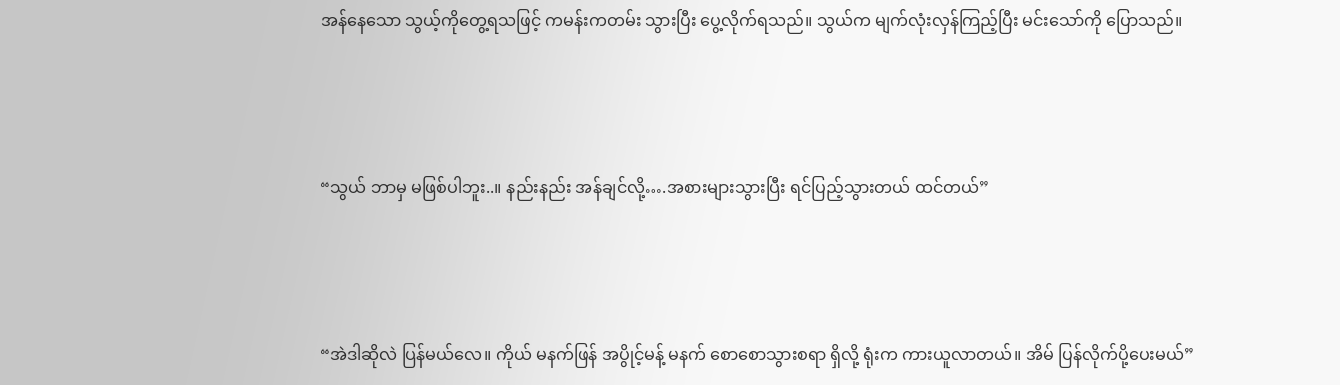အန်နေသော သွယ့်ကိုတွေ့ရသဖြင့် ကမန်းကတမ်း သွားပြီး ပွေ့လိုက်ရသည်။ သွယ်က မျက်လုံးလှန်ကြည့်ပြီး မင်းသော်ကို ပြောသည်။



“သွယ် ဘာမှ မဖြစ်ပါဘူး..။ နည်းနည်း အန်ချင်လို့….အစားများသွားပြီး ရင်ပြည့်သွားတယ် ထင်တယ်”



“အဲဒါဆိုလဲ ပြန်မယ်လေ။ ကိုယ် မနက်ဖြန် အပွိုင့်မန့် မနက် စောစောသွားစရာ ရှိလို့ ရုံးက ကားယူလာတယ်။ အိမ် ပြန်လိုက်ပို့ပေးမယ်”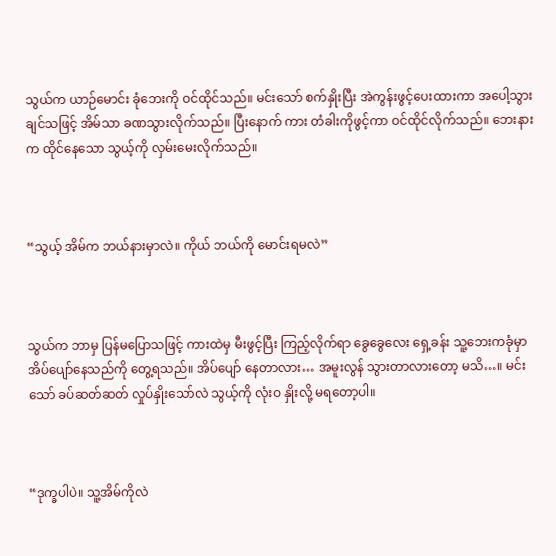သွယ်က ယာဉ်မောင်း ခုံဘေးကို ဝင်ထိုင်သည်။ မင်းသော် စက်နှိုးပြီး အဲကွန်းဖွင့်ပေးထားကာ အပေါ့သွားချင်သဖြင့် အိမ်သာ ခဏသွားလိုက်သည်။ ပြီးနောက် ကား တံခါးကိုဖွင့်ကာ ဝင်ထိုင်လိုက်သည်။ ဘေးနားက ထိုင်နေသော သွယ့်ကို လှမ်းမေးလိုက်သည်။



“သွယ့် အိမ်က ဘယ်နားမှာလဲ။ ကိုယ် ဘယ်ကို မောင်းရမလဲ”



သွယ်က ဘာမှ ပြန်မပြောသဖြင့် ကားထဲမှ မီးဖွင့်ပြီး ကြည့်လိုက်ရာ ခွေခွေလေး ရှေ့ခန်း သူ့ဘေးကခုံမှာ အိပ်ပျော်နေသည်ကို တွေ့ရသည်။ အိပ်ပျော် နေတာလား… အမူးလွန် သွားတာလားတော့ မသိ…။ မင်းသော် ခပ်ဆတ်ဆတ် လှုပ်နှိုးသော်လဲ သွယ့်ကို လုံးဝ နှိုးလို့ မရတော့ပါ။



“ဒုက္ခပါပဲ။ သူ့အိမ်ကိုလဲ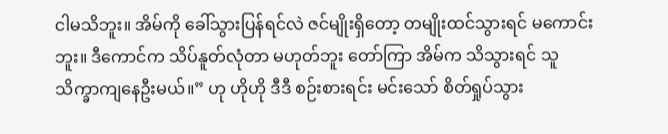ငါမသိဘူး။ အိမ်ကို ခေါ်သွားပြန်ရင်လဲ ဇင်မျိုးရှိတော့ တမျိုးထင်သွားရင် မကောင်းဘူး။ ဒီကောင်က သိပ်နူတ်လုံတာ မဟုတ်ဘူး တော်ကြာ အိမ်က သိသွားရင် သူ သိက္ခာကျနေဦးမယ်။” ဟု ဟိုဟို ဒီဒီ စဉ်းစားရင်း မင်းသော် စိတ်ရှုပ်သွား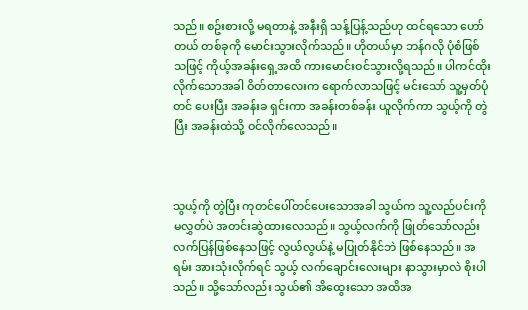သည်။ စဥ်းစားလို့ မရတာနဲ့ အနီးရှိ သန့်ပြန့်သည်ဟု ထင်ရသော ဟော်တယ် တစ်ခုကို မောင်းသွားလိုက်သည်။ ဟိုတယ်မှာ ဘန်ဂလို ပုံစံဖြစ်သဖြင့် ကိုယ့်အခန်းရှေ့အထိ ကားမောင်းဝင်သွားလို့ရသည်။ ပါကင်ထိုးလိုက်သောအခါ ဝိတ်တာလေးက ရောက်လာသဖြင့် မင်းသော် သူ့မှတ်ပုံတင် ပေးပြီး အခန်းခ ရှင်းကာ အခန်းတစ်ခန်း ယူလိုက်ကာ သွယ့်ကို တွဲပြီး အခန်းထဲသို့ ဝင်လိုက်လေသည်။



သွယ့်ကို တွဲပြီး ကုတင်ပေါ်တင်ပေးသောအခါ သွယ်က သူ့လည်ပင်းကို မလွှတ်ပဲ အတင်းဆွဲထားလေသည်။ သွယ့်လက်ကို ဖြုတ်သော်လည်း လက်ပြန်ဖြစ်နေသဖြင့် လွယ်လွယ်နဲ့ မပြုတ်နိုင်ဘဲ ဖြစ်နေသည်။ အရမ်း အားသုံးလိုက်ရင် သွယ့် လက်ချောင်းလေးများ နာသွားမှာလဲ စိုးပါသည်။ သို့သော်လည်း သွယ်၏ အိထွေးသော အထိအ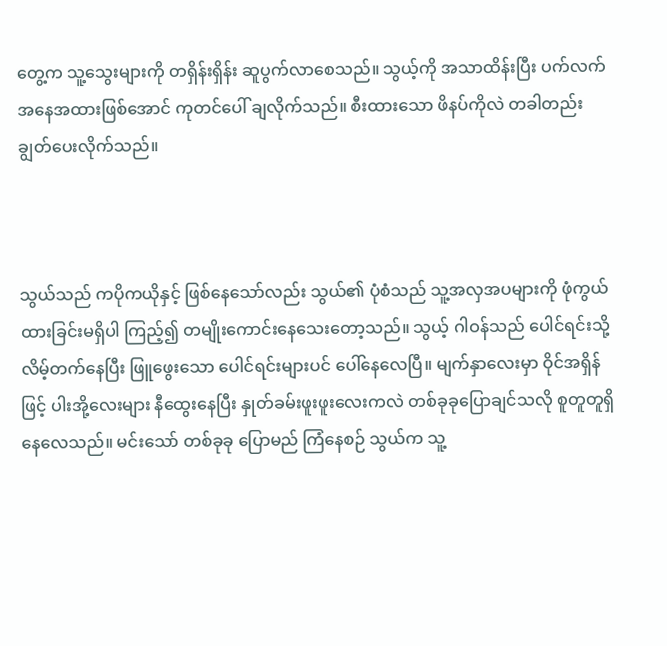တွေ့က သူ့သွေးများကို တရှိန်းရှိန်း ဆူပွက်လာစေသည်။ သွယ့်ကို အသာထိန်းပြီး ပက်လက်အနေအထားဖြစ်အောင် ကုတင်ပေါ် ချလိုက်သည်။ စီးထားသော ဖိနပ်ကိုလဲ တခါတည်း ချွတ်ပေးလိုက်သည်။



သွယ်သည် ကပိုကယိုနှင့် ဖြစ်နေသော်လည်း သွယ်၏ ပုံစံသည် သူ့အလှအပများကို ဖုံကွယ်ထားခြင်းမရှိပါ ကြည့်၍ တမျိုးကောင်းနေသေးတော့သည်။ သွယ့် ဂါဝန်သည် ပေါင်ရင်းသို့ လိမ့်တက်နေပြီး ဖြူဖွေးသော ပေါင်ရင်းများပင် ပေါ်နေလေပြီ။ မျက်နှာလေးမှာ ဝိုင်အရှိန်ဖြင့် ပါးအို့လေးများ နီထွေးနေပြီး နှုတ်ခမ်းဖူးဖူးလေးကလဲ တစ်ခုခုပြောချင်သလို စူတူတူရှိနေလေသည်။ မင်းသော် တစ်ခုခု ပြောမည် ကြံနေစဉ် သွယ်က သူ့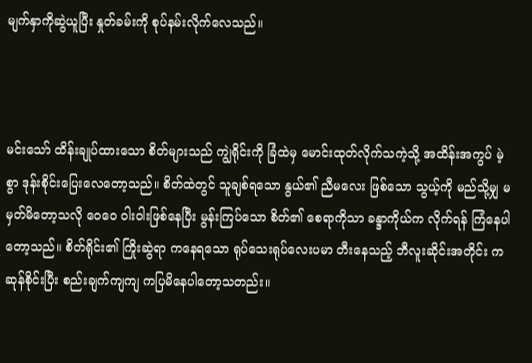မျက်နှာကိုဆွဲယူပြီး နှုတ်ခမ်းကို စုပ်နမ်းလိုက်လေသည်။



မင်းသော် ထိန်းချုပ်ထားသော စိတ်များသည် ကျွဲရိုင်းကို ခြံထဲမှ မောင်းထုတ်လိုက်သကဲ့သို့ အထိန်းအကွပ် မဲ့စွာ ဒုန်းစိုင်းပြေးလေတော့သည်။ စိတ်ထဲတွင် သူချစ်ရသော နွယ်၏ ညီမလေး ဖြစ်သော သွယ့်ကို မည်သို့မျှ မမှတ်မိတော့သလို ဝေဝေ ဝါးဝါးဖြစ်နေပြီး မွန်းကြပ်သော စိတ်၏ စေရာကိုသာ ခန္ဒာကိုယ်က လိုက်ရန် ကြံနေပါတော့သည်။ စိတ်ရိုင်း၏ ကြိုးဆွဲရာ ကနေရသော ရုပ်သေးရုပ်လေးပမာ တီးနေသည့် ဘီလူးဆိုင်းအတိုင်း ကဆုန်စိုင်းပြီး စည်းချက်ကျကျ ကပြမိနေပါတော့သတည်း။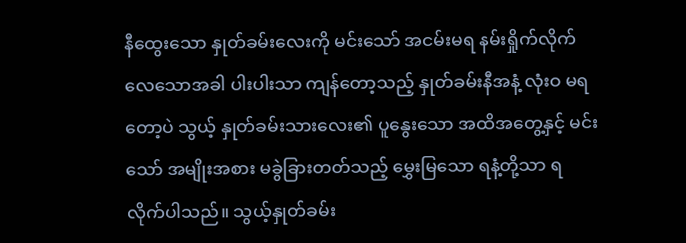နီထွေးသော နှုတ်ခမ်းလေးကို မင်းသော် အငမ်းမရ နမ်းရှိုက်လိုက်လေသောအခါ ပါးပါးသာ ကျန်တော့သည့် နှုတ်ခမ်းနီအနံ့ လုံးဝ မရတော့ပဲ သွယ့် နှုတ်ခမ်းသားလေး၏ ပူနွေးသော အထိအတွေ့နှင့် မင်းသော် အမျိုးအစား မခွဲခြားတတ်သည့် မွှေးမြသော ရနံ့တို့သာ ရလိုက်ပါသည်။ သွယ့်နှုတ်ခမ်း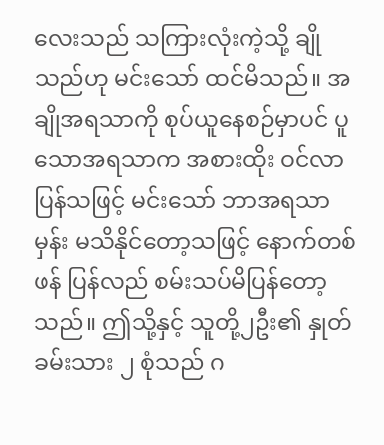လေးသည် သကြားလုံးကဲ့သို့ ချိုသည်ဟု မင်းသော် ထင်မိသည်။ အချိုအရသာကို စုပ်ယူနေစဉ်မှာပင် ပူသောအရသာက အစားထိုး ဝင်လာပြန်သဖြင့် မင်းသော် ဘာအရသာမှန်း မသိနိုင်တော့သဖြင့် နောက်တစ်ဖန် ပြန်လည် စမ်းသပ်မိပြန်တော့သည်။ ဤသို့နှင့် သူတို့၂ဦး၏ နှုတ်ခမ်းသား ၂ စုံသည် ဂ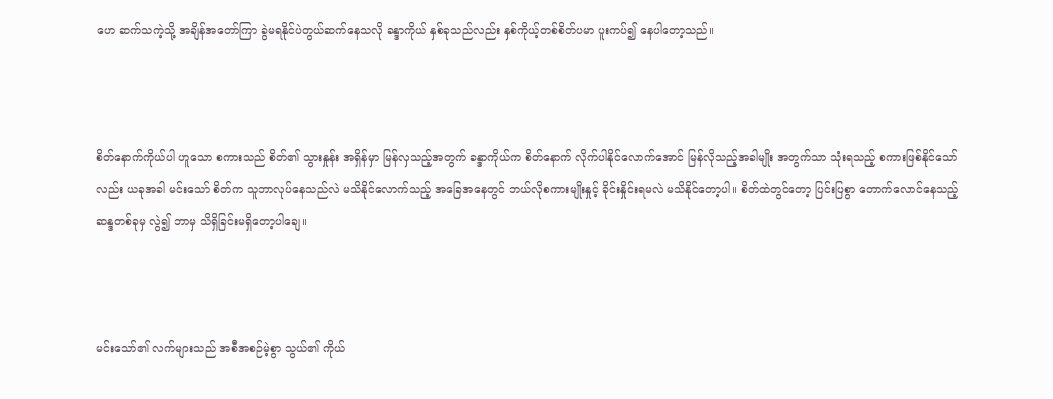ဟေ ဆက်သကဲ့သို့ အချိန်အတော်ကြာ ခွဲမရနိုင်ပဲတွယ်ဆက်နေသလို ခန္ဒာကိုယ် နှစ်ခုသည်လည်း နှစ်ကိုယ့်တစ်စိတ်ပမာ ပူးကပ်၍ နေပါတော့သည်။



စိတ်နောက်ကိုယ်ပါ ဟူသော စကားသည် စိတ်၏ သွားနှုန်း အရှိန်မှာ မြန်လှသည့်အတွက် ခန္ဒာကိုယ်က စိတ်နောက် လိုက်ပါနိုင်လောက်အောင် မြန်လိုသည့်အခါမျိုး အတွက်သာ သုံးရသည့် စကားဖြစ်နိုင်သော်လည်း ယခုအခါ မင်းသော် စိတ်က သူဘာလုပ်နေသည်လဲ မသိနိုင်လောက်သည့် အခြေအနေတွင် ဘယ်လိုစကားမျိုးနှုင့် ခိုင်းနှိုင်းရမလဲ မသိနိုင်တော့ပါ။ စိတ်ထဲတွင်တော့ ပြင်းပြစွာ တောက်လောင်နေသည့် ဆန္ဒတစ်ခုမှ လွဲ၍ ဘာမှ သိရှိခြင်းမရှိတော့ပါချေ။



မင်းသော်၏ လက်များသည် အစီအစဉ်မဲ့စွာ သွယ်၏ ကိုယ်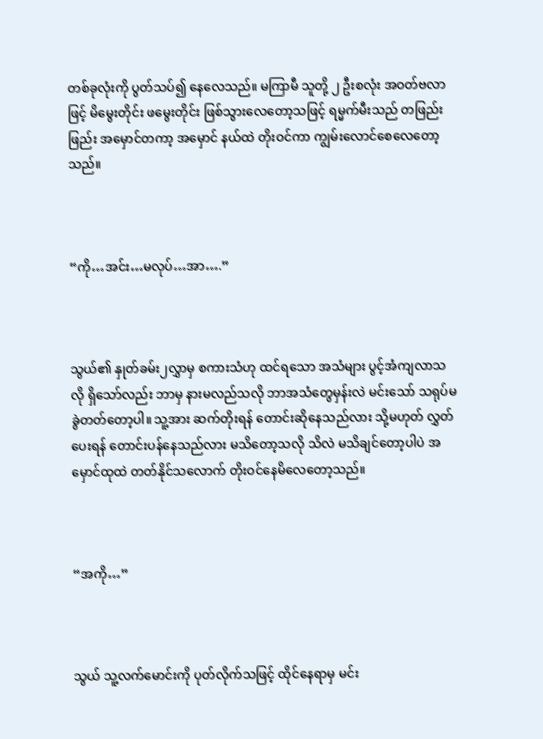တစ်ခုလုံးကို ပွတ်သပ်၍ နေလေသည်။ မကြာမီ သူတို့ ၂ ဦးစလုံး အဝတ်ဗလာဖြင့် မိမွေးတိုင်း ဖမွေးတိုင်း ဖြစ်သွားလေတော့သဖြင့် ရမ္မက်မီးသည် တဖြည်းဖြည်း အမှောင်တကာ့ အမှောင် နယ်ထဲ တိုးဝင်ကာ ကျွမ်းလောင်စေလေတော့သည်။



“ကို…အင်း…မလုပ်…အာ….”



သွယ်၏ နှုတ်ခမ်း၂လွှာမှ စကားသံဟု ထင်ရသော အသံများ ပွင့်အံကျလာသလို ရှိသော်လည်း ဘာမှ နားမလည်သလို ဘာအသံတွေမှန်းလဲ မင်းသော် သရုပ်မခွဲတတ်တော့ပါ။ သူ့အား ဆက်တိုးရန် တောင်းဆိုနေသည်လား သို့မဟုတ် လွှတ်ပေးရန် တောင်းပန်နေသည်လား မသိတော့သလို သိလဲ မသိချင်တော့ပါပဲ အမှောင်ထုထဲ တတ်နိုင်သလောက် တိုးဝင်နေမိလေတော့သည်။



“အကို…”



သွယ် သူ့လက်မောင်းကို ပုတ်လိုက်သဖြင့် ထိုင်နေရာမှ မင်း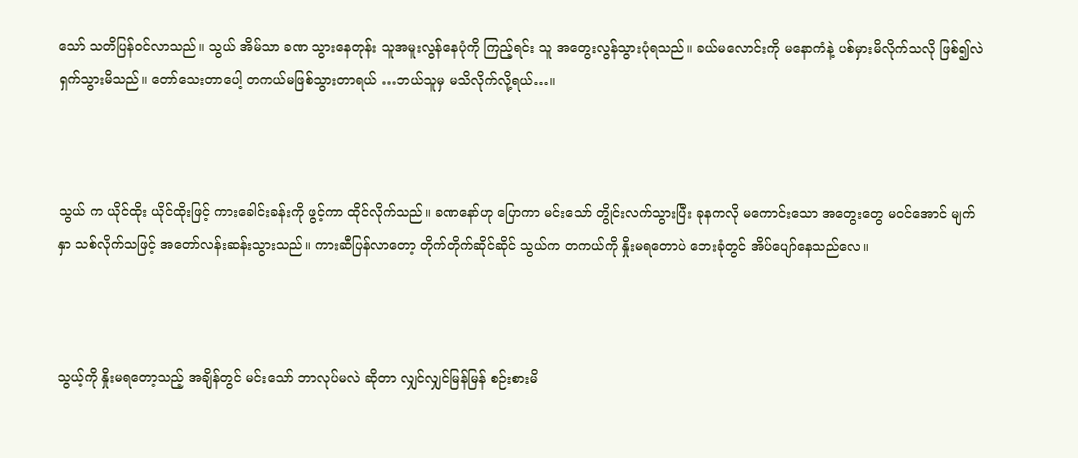သော် သတိပြန်ဝင်လာသည်။ သွယ် အိမ်သာ ခဏ သွားနေတုန်း သူအမူးလွန်နေပုံကို ကြည့်ရင်း သူ အတွေးလွန်သွားပုံရသည်။ ခယ်မလောင်းကို မနောကံနဲ့ ပစ်မှားမိလိုက်သလို ဖြစ်၍လဲ ရှက်သွားမိသည်။ တော်သေးတာပေါ့ တကယ်မဖြစ်သွားတာရယ် …ဘယ်သူမှ မသိလိုက်လို့ရယ်…။



သွယ် က ယိုင်ထိုး ယိုင်ထိုးဖြင့် ကားခေါင်းခန်းကို ဖွင့်ကာ ထိုင်လိုက်သည်။ ခဏနော်ဟု ပြောကာ မင်းသော် တွိုင်းလက်သွားပြီး ခုနကလို မကောင်းသော အတွေးတွေ မဝင်အောင် မျက်နှာ သစ်လိုက်သဖြင့် အတော်လန်းဆန်းသွားသည်။ ကားဆီပြန်လာတော့ တိုက်တိုက်ဆိုင်ဆိုင် သွယ်က တကယ်ကို နှိုးမရတောပဲ ဘေးခုံတွင် အိပ်ပျော်နေသည်လေ။



သွယ့်ကို နှိုးမရတော့သည့် အချိန်တွင် မင်းသော် ဘာလုပ်မလဲ ဆိုတာ လျှင်လျှင်မြန်မြန် စဉ်းစားမိ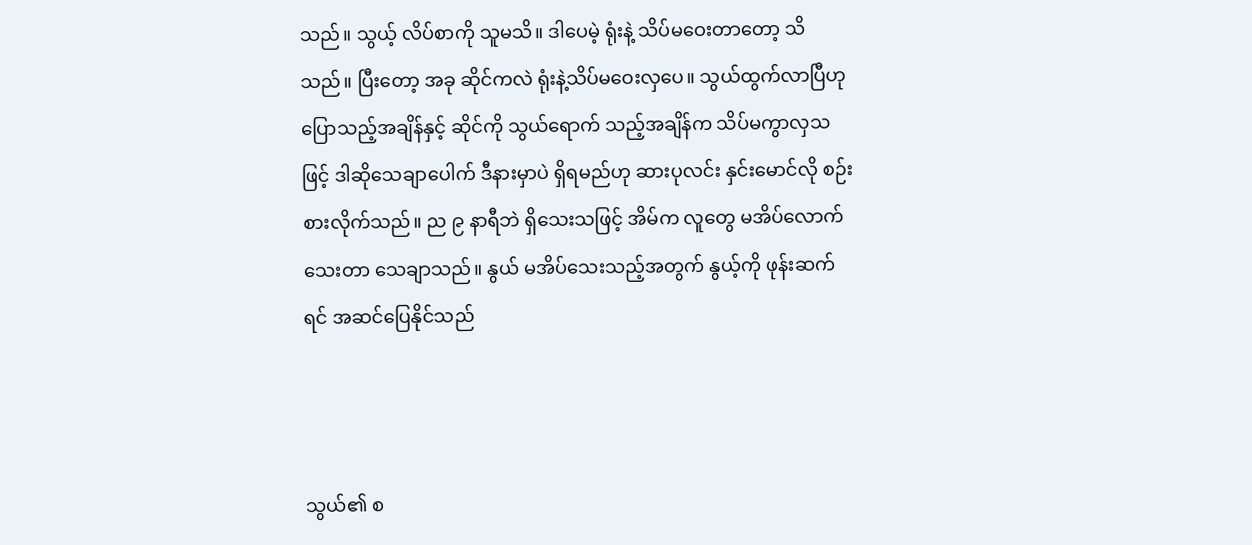သည်။ သွယ့် လိပ်စာကို သူမသိ။ ဒါပေမဲ့ ရုံးနဲ့ သိပ်မဝေးတာတော့ သိသည်။ ပြီးတော့ အခု ဆိုင်ကလဲ ရုံးနဲ့သိပ်မဝေးလှပေ။ သွယ်ထွက်လာပြီဟု ပြောသည့်အချိန်နှင့် ဆိုင်ကို သွယ်ရောက် သည့်အချိန်က သိပ်မကွာလှသဖြင့် ဒါဆိုသေချာပေါက် ဒီနားမှာပဲ ရှိရမည်ဟု ဆားပုလင်း နှင်းမောင်လို စဉ်းစားလိုက်သည်။ ည ၉ နာရီဘဲ ရှိသေးသဖြင့် အိမ်က လူတွေ မအိပ်လောက်သေးတာ သေချာသည်။ နွယ် မအိပ်သေးသည့်အတွက် နွယ့်ကို ဖုန်းဆက်ရင် အဆင်ပြေနိုင်သည်



သွယ်၏ စ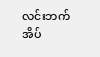လင်းဘက် အိပ်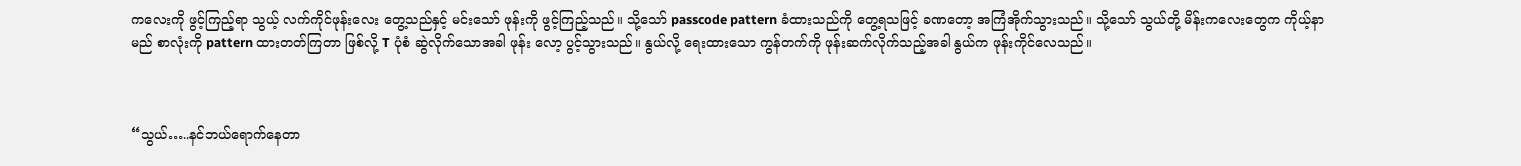ကလေးကို ဖွင့်ကြည့်ရာ သွယ့် လက်ကိုင်ဖုန်းလေး တွေ့သည်နှင့် မင်းသော် ဖုန်းကို ဖွင့်ကြည့်သည်။ သို့သော် passcode pattern ခံထားသည်ကို တွေ့ရသဖြင့် ခဏတော့ အကြံအိုက်သွားသည်။ သို့သော် သွယ်တို့ မိန်းကလေးတွေက ကိုယ့်နာမည် စာလုံးကို pattern ထားတတ်ကြတာ ဖြစ်လို့ T ပုံစံ ဆွဲလိုက်သောအခါ ဖုန်း လော့ ပွင့်သွားသည်။ နွယ်လို့ ရေးထားသော ကွန်တက်ကို ဖုန်းဆက်လိုက်သည့်အခါ နွယ်က ဖုန်းကိုင်လေသည်။



“သွယ်…..နင်ဘယ်ရောက်နေတာ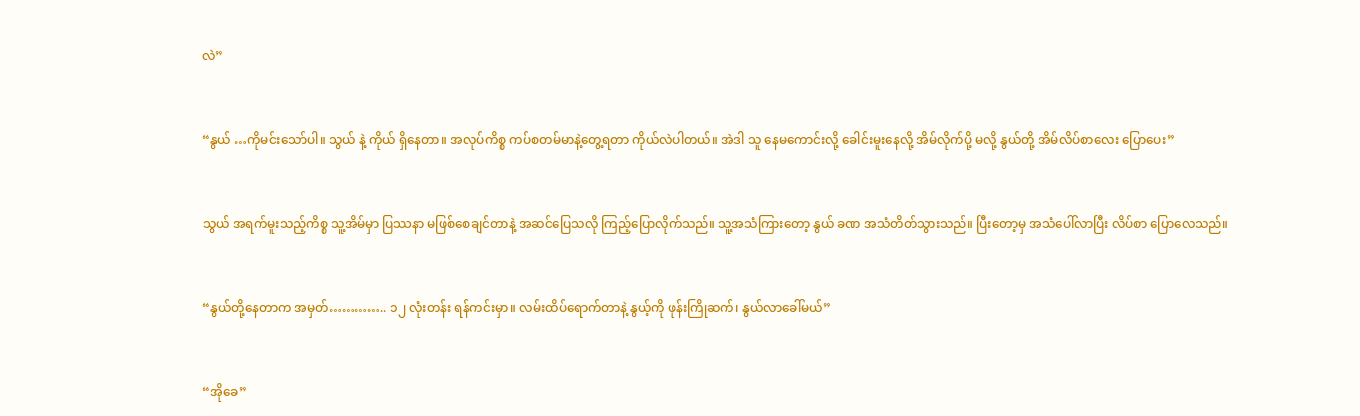လဲ”



“နွယ် …ကိုမင်းသော်ပါ။ သွယ် နဲ့ ကိုယ် ရှိနေတာ။ အလုပ်ကိစ္စ ကပ်စတမ်မာနဲ့တွေ့ရတာ ကိုယ်လဲပါတယ်။ အဲဒါ သူ နေမကောင်းလို့ ခေါင်းမူးနေလို့ အိမ်လိုက်ပို့ မလို့ နွယ်တို့ အိမ်လိပ်စာလေး ပြောပေး”



သွယ် အရက်မူးသည့်ကိစ္စ သူ့အိမ်မှာ ပြဿနာ မဖြစ်စေချင်တာနဲ့ အဆင်ပြေသလို ကြည့်ပြောလိုက်သည်။ သူ့အသံကြားတော့ နွယ် ခဏ အသံတိတ်သွားသည်။ ပြီးတော့မှ အသံပေါ်လာပြီး လိပ်စာ ပြောလေသည်။



“နွယ်တို့နေတာက အမှတ်………….. ၁၂ လုံးတန်း ရန်ကင်းမှာ။ လမ်းထိပ်ရောက်တာနဲ့ နွယ့်ကို ဖုန်းကြိုဆက်၊ နွယ်လာခေါ်မယ်”



“အိုခေ”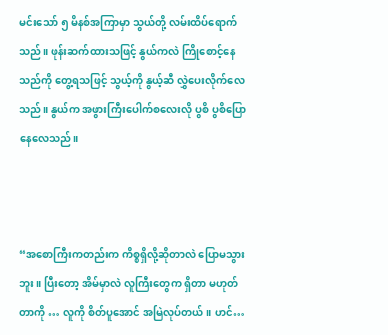မင်းသော် ၅ မိနစ်အကြာမှာ သွယ်တို့ လမ်းထိပ်ရောက်သည်။ ဖုန်းဆက်ထားသဖြင့် နွယ်ကလဲ ကြိုစောင့်နေသည်ကို တွေ့ရသဖြင့် သွယ့်ကို နွယ့်ဆီ လွှဲပေးလိုက်လေသည်။ နွယ်က အဖွားကြီးပေါက်စလေးလို ပွစိ ပွစိပြောနေလေသည်။



“အစောကြီးကတည်းက ကိစ္စရှိလို့ဆိုတာလဲ ပြောမသွားဘူး။ ပြီးတော့ အိမ်မှာလဲ လူကြီးတွေက ရှိတာ မဟုတ်တာကို … လူကို စိတ်ပူအောင် အမြဲလုပ်တယ်။ ဟင်…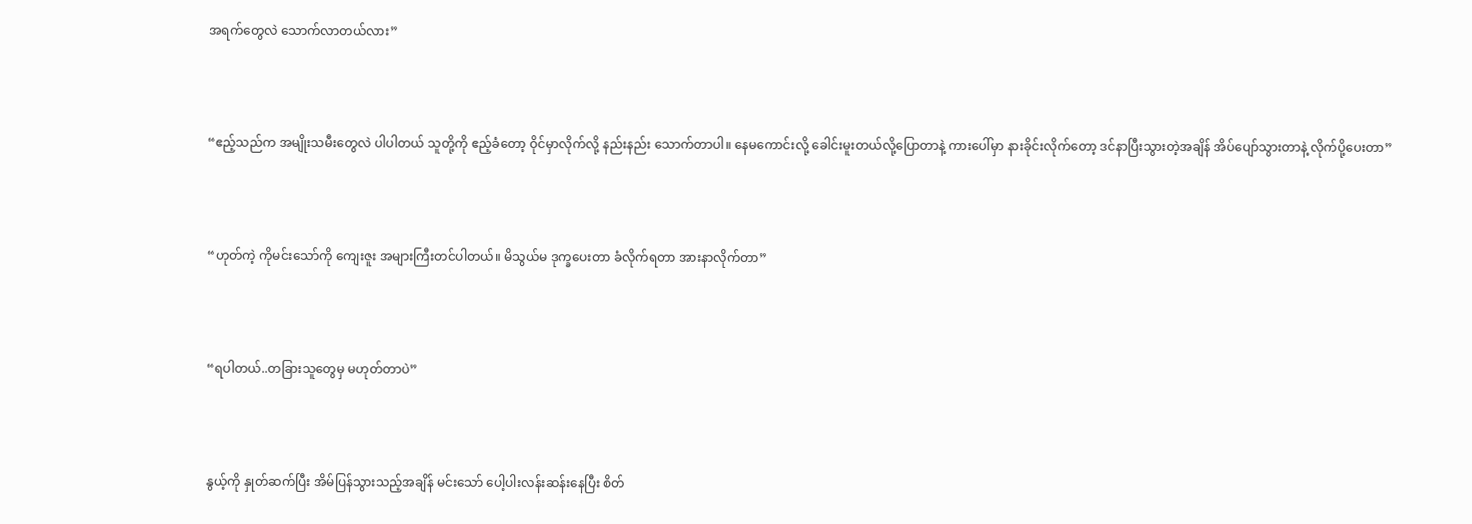အရက်တွေလဲ သောက်လာတယ်လား”



“ဧည့်သည်က အမျိုးသမီးတွေလဲ ပါပါတယ် သူတို့ကို ဧည့်ခံတော့ ဝိုင်မှာလိုက်လို့ နည်းနည်း သောက်တာပါ။ နေမကောင်းလို့ ခေါင်းမူးတယ်လို့ပြောတာနဲ့ ကားပေါ်မှာ နားခိုင်းလိုက်တော့ ဒင်နာပြီးသွားတဲ့အချိန် အိပ်ပျော်သွားတာနဲ့ လိုက်ပို့ပေးတာ”



“ဟုတ်ကဲ့ ကိုမင်းသော်ကို ကျေးဇူး အများကြီးတင်ပါတယ်။ မိသွယ်မ ဒုက္ခပေးတာ ခံလိုက်ရတာ အားနာလိုက်တာ”



“ရပါတယ်..တခြားသူတွေမှ မဟုတ်တာပဲ”



နွယ့်ကို နှုတ်ဆက်ပြီး အိမ်ပြန်သွားသည့်အချိန် မင်းသော် ပေါ့ပါးလန်းဆန်းနေပြီး စိတ်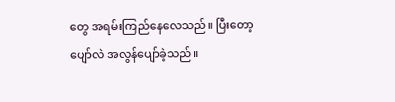တွေ အရမ်းကြည်နေလေသည်။ ပြီးတော့ ပျော်လဲ အလွန်ပျော်ခဲ့သည်။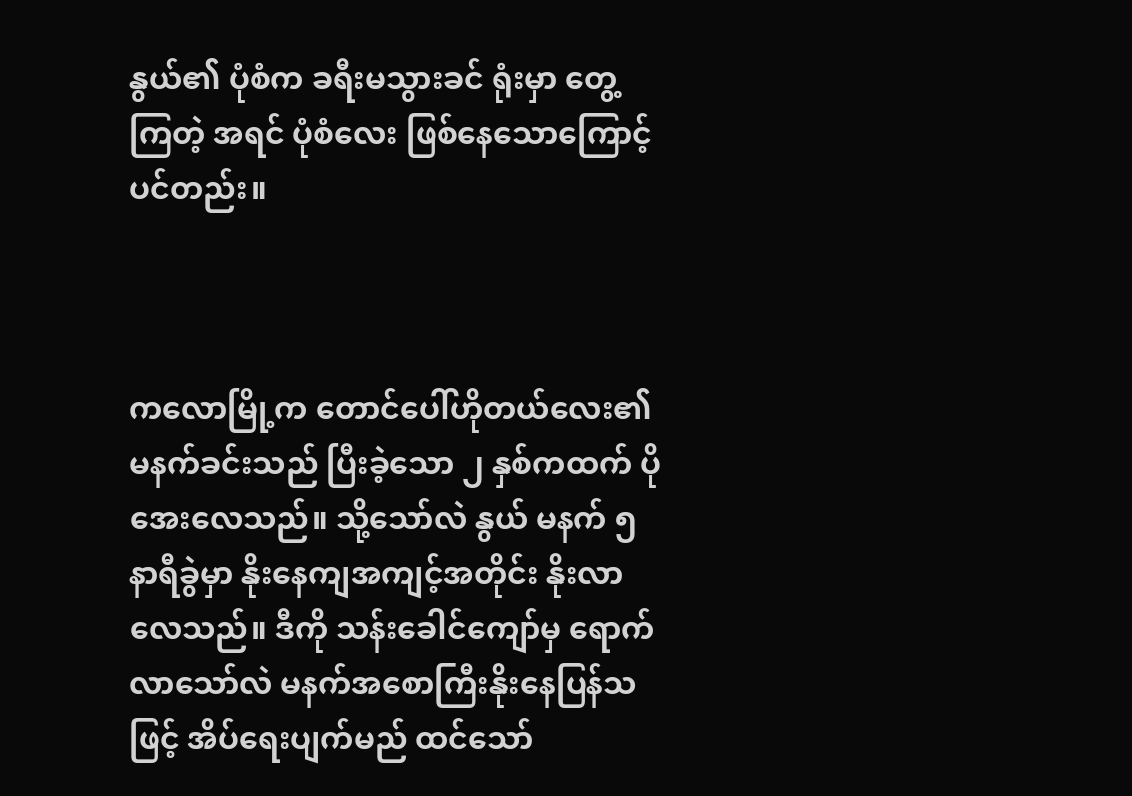နွယ်၏ ပုံစံက ခရီးမသွားခင် ရုံးမှာ တွေ့ကြတဲ့ အရင် ပုံစံလေး ဖြစ်နေသောကြောင့်ပင်တည်း။



ကလောမြို့က တောင်ပေါ်ဟိုတယ်လေး၏ မနက်ခင်းသည် ပြီးခဲ့သော ၂ နှစ်ကထက် ပိုအေးလေသည်။ သို့သော်လဲ နွယ် မနက် ၅ နာရီခွဲမှာ နိုးနေကျအကျင့်အတိုင်း နိုးလာလေသည်။ ဒီကို သန်းခေါင်ကျော်မှ ရောက်လာသော်လဲ မနက်အစောကြီးနိုးနေပြန်သဖြင့် အိပ်ရေးပျက်မည် ထင်သော်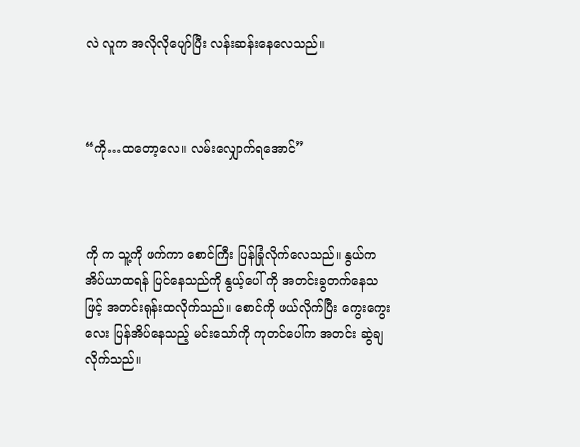လဲ လူက အလိုလိုပျော်ပြီး လန်းဆန်းနေလေသည်။



“ကို…ထတော့လေ။ လမ်းလျှောက်ရအောင်”



ကို က သူ့ကို ဖက်ကာ စောင်ကြီး ပြန်ခြုံလိုက်လေသည်။ နွယ်က အိပ်ယာထရန် ပြင်နေသည်ကို နွယ့်ပေါ် ကို အတင်းခွတက်နေသဖြင့် အတင်းရုန်းထလိုက်သည်။ စောင်ကို ဖယ်လိုက်ပြီး ကွေးကွေးလေး ပြန်အိပ်နေသည့် မင်းသော်ကို ကုတင်ပေါ်က အတင်း ဆွဲချလိုက်သည်။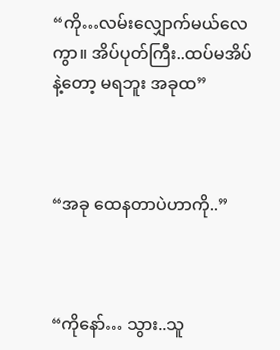“ကို…လမ်းလျှောက်မယ်လေကွာ။ အိပ်ပုတ်ကြီး..ထပ်မအိပ်နဲ့တော့ မရဘူး အခုထ”



“အခု ထေနတာပဲဟာကို..”



“ကိုနော်… သွား..သူ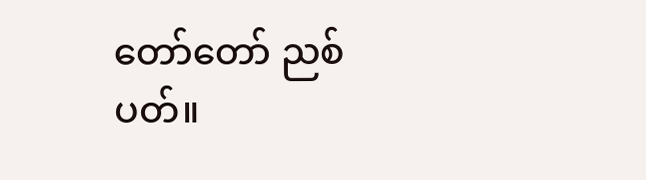တော်တော် ညစ်ပတ်။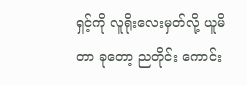ရှင့်ကို လူရိုးလေးမှတ်လို့ ယူမိတာ ခုတော့ ညတိုင်း ကောင်း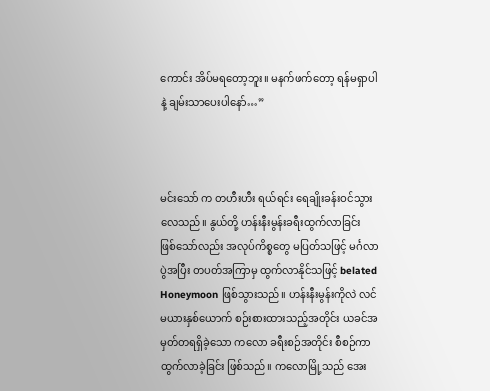ကောင်း အိပ်မရတော့ဘူး။ မနက်ဖက်တော့ ရန်မရှာပါနဲ့ ချမ်းသာပေးပါနော်…”



မင်းသော် က တဟီးဟီး ရယ်ရင်း ရေချိုးခန်းဝင်သွားလေသည်။ နွယ်တို့ ဟန်းနီးမွန်းခရီးထွက်လာခြင်း ဖြစ်သော်လည်း အလုပ်ကိစ္စတွေ မပြတ်သဖြင့် မင်္ဂလာပွဲအပြီး တပတ်အကြာမှ ထွက်လာနိုင်သဖြင့် belated Honeymoon ဖြစ်သွားသည်။ ဟန်းနီးမွန်းကိုလဲ လင်မယားနှစ်ယောက် စဉ်းစားထားသည့်အတိုင်း ယခင်အမှတ်တရရှိခဲ့သော ကလော ခရီးစဉ်အတိုင်း စီစဉ်ကာ ထွက်လာခဲ့ခြင်း ဖြစ်သည်။ ကလောမြို့သည် အေး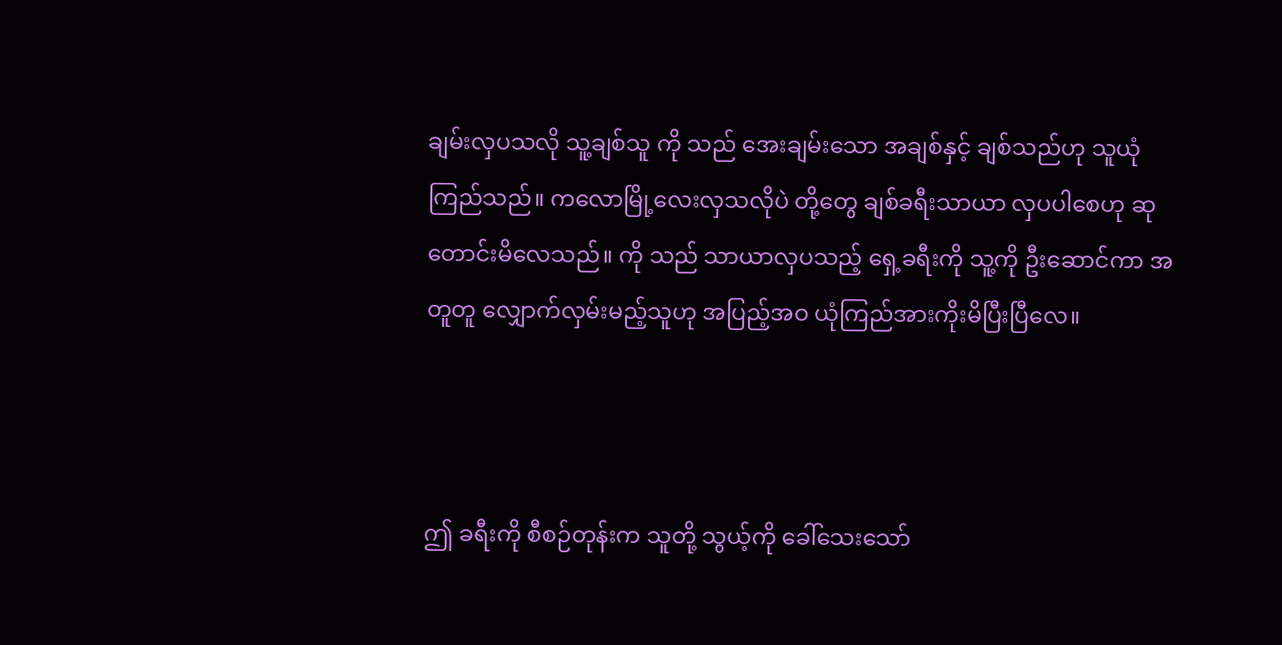ချမ်းလှပသလို သူ့ချစ်သူ ကို သည် အေးချမ်းသော အချစ်နှင့် ချစ်သည်ဟု သူယုံကြည်သည်။ ကလောမြို့လေးလှသလိုပဲ တို့တွေ ချစ်ခရီးသာယာ လှပပါစေဟု ဆုတောင်းမိလေသည်။ ကို သည် သာယာလှပသည့် ရှေ့ခရီးကို သူ့ကို ဦးဆောင်ကာ အတူတူ လျှောက်လှမ်းမည့်သူဟု အပြည့်အဝ ယုံကြည်အားကိုးမိပြီးပြီလေ။



ဤ ခရီးကို စီစဉ်တုန်းက သူတို့ သွယ့်ကို ခေါ်သေးသော်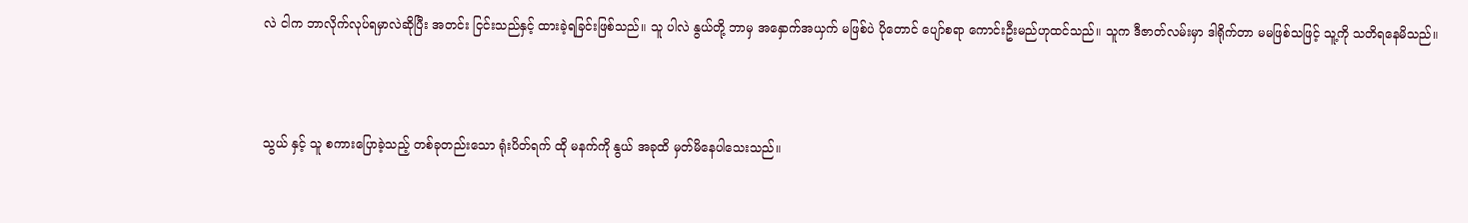လဲ ငါက ဘာလိုက်လုပ်ရမှာလဲဆိုပြီး အတင်း ငြင်းသည်နှင့် ထားခဲ့ရခြင်းဖြစ်သည်။ သူ ပါလဲ နွယ်တို့ ဘာမှ အနှောက်အယှက် မဖြစ်ပဲ ပိုတောင် ပျော်စရာ ကောင်းဦးမည်ဟုထင်သည်။ သူက ဒီဇာတ်လမ်းမှာ ဒါရိုက်တာ မမဖြစ်သဖြင့် သူ့ကို သတိရနေမိသည်။



သွယ် နှင့် သူ စကားပြောခဲ့သည့် တစ်ခုတည်းသော ရုံးပိတ်ရက် ထို မနက်ကို နွယ် အခုထိ မှတ်မိနေပါသေးသည်။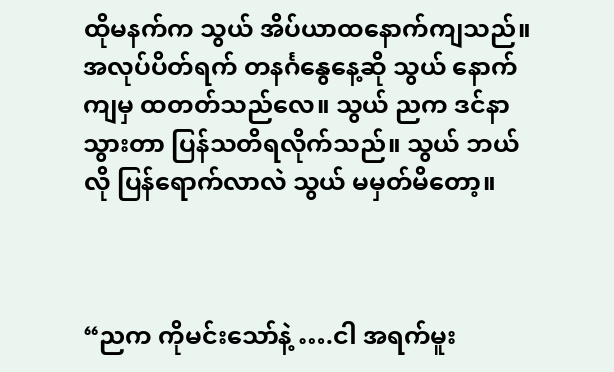ထိုမနက်က သွယ် အိပ်ယာထနောက်ကျသည်။ အလုပ်ပိတ်ရက် တနင်္ဂနွေနေ့ဆို သွယ် နောက်ကျမှ ထတတ်သည်လေ။ သွယ် ညက ဒင်နာသွားတာ ပြန်သတိရလိုက်သည်။ သွယ် ဘယ်လို ပြန်ရောက်လာလဲ သွယ် မမှတ်မိတော့။



“ညက ကိုမင်းသော်နဲ့ ….ငါ အရက်မူး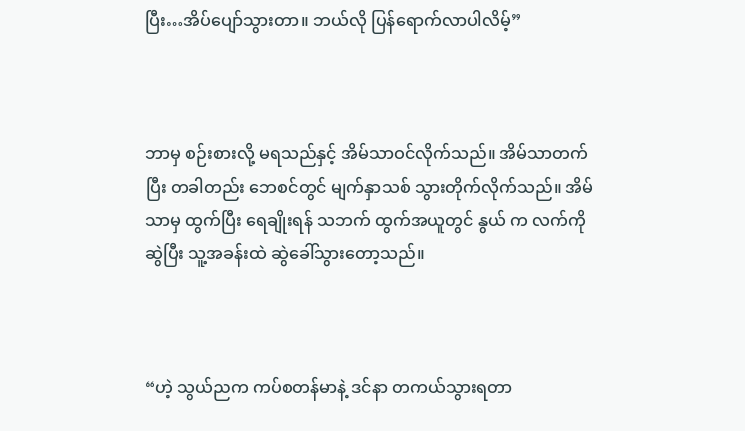ပြီး…အိပ်ပျော်သွားတာ။ ဘယ်လို ပြန်ရောက်လာပါလိမ့်”



ဘာမှ စဉ်းစားလို့ မရသည်နှင့် အိမ်သာဝင်လိုက်သည်။ အိမ်သာတက်ပြီး တခါတည်း ဘေစင်တွင် မျက်နှာသစ် သွားတိုက်လိုက်သည်။ အိမ်သာမှ ထွက်ပြီး ရေချိုးရန် သဘက် ထွက်အယူတွင် နွယ် က လက်ကို ဆွဲပြီး သူ့အခန်းထဲ ဆွဲခေါ်သွားတော့သည်။



“ဟဲ့ သွယ်ညက ကပ်စတန်မာနဲ့ ဒင်နာ တကယ်သွားရတာ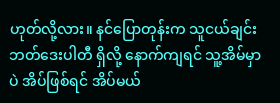ဟုတ်လို့လား။ နင်ပြောတုန်းက သူငယ်ချင်း ဘတ်ဒေးပါတီ ရှိလို့ နောက်ကျရင် သူ့အိမ်မှာပဲ အိပ်ဖြစ်ရင် အိပ်မယ်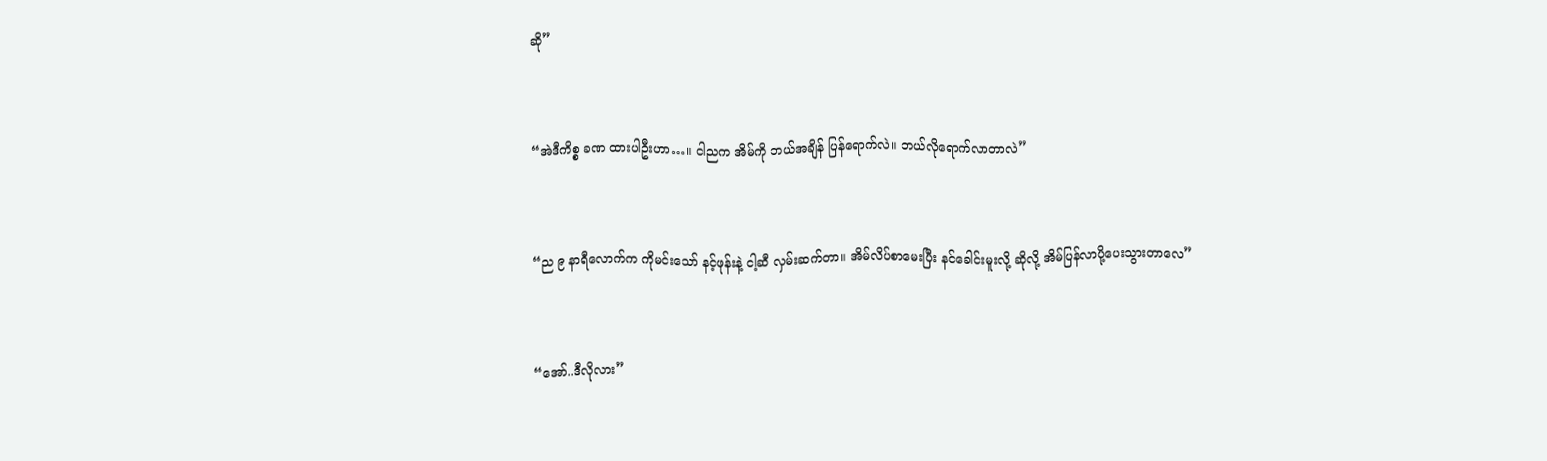ဆို”



“အဲဒီကိစ္စ ခဏ ထားပါဦးဟာ…။ ငါညက အိမ်ကို ဘယ်အချိန် ပြန်ရောက်လဲ။ ဘယ်လိုရောက်လာတာလဲ”



“ည ၉ နာရီလောက်က ကိုမင်းသော် နင့်ဖုန်းနဲ့ ငါ့ဆီ လှမ်းဆက်တာ။ အိမ်လိပ်စာမေးပြီး နင်ခေါင်းမူးလို့ ဆိုလို့ အိမ်ပြန်လာပို့ပေးသွားတာလေ”



“အော်..ဒီလိုလား”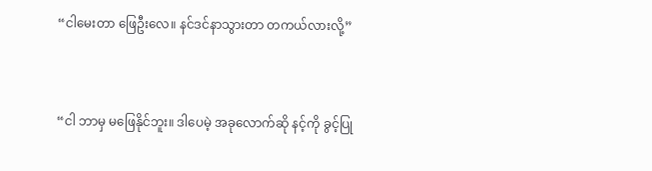“ငါမေးတာ ဖြေဦးလေ။ နင်ဒင်နာသွားတာ တကယ်လားလို့”



“ငါ ဘာမှ မဖြေနိုင်ဘူး။ ဒါပေမဲ့ အခုလောက်ဆို နင့်ကို ခွင့်ပြု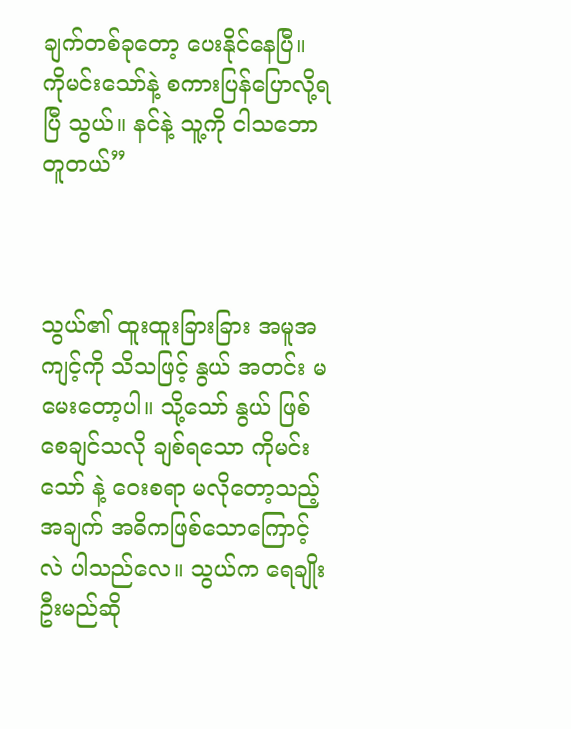ချက်တစ်ခုတော့ ပေးနိုင်နေပြီ။ ကိုမင်းသော်နဲ့ စကားပြန်ပြောလို့ရပြီ သွယ်။ နင်နဲ့ သူ့ကို ငါသဘောတူတယ်”



သွယ်၏ ထူးထူးခြားခြား အမူအကျင့်ကို သိသဖြင့် နွယ် အတင်း မမေးတော့ပါ။ သို့သော် နွယ် ဖြစ်စေချင်သလို ချစ်ရသော ကိုမင်းသော် နဲ့ ဝေးစရာ မလိုတော့သည့်အချက် အဓိကဖြစ်သောကြောင့်လဲ ပါသည်လေ။ သွယ်က ရေချိုးဦးမည်ဆို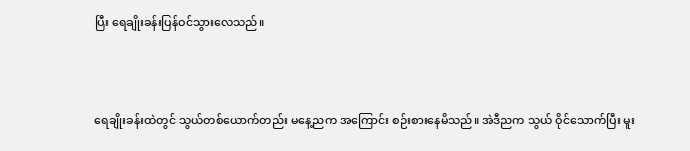ပြီး ရေချိုးခန်းပြန်ဝင်သွားလေသည်။



ရေချိုးခန်းထဲတွင် သွယ်တစ်ယောက်တည်း မနေ့ညက အကြောင်း စဉ်းစားနေမိသည်။ အဲဒီညက သွယ် ဝိုင်သောက်ပြီး မူး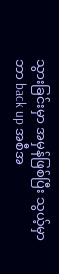သွားခြင်းမှာ အမှန်ဖြစ်ပြီး သွယ့်မှာ ဘာ back up အစီအ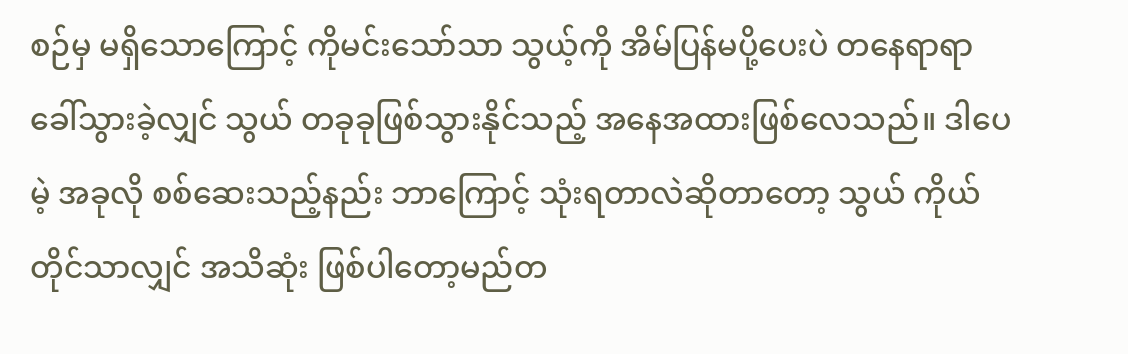စဉ်မှ မရှိသောကြောင့် ကိုမင်းသော်သာ သွယ့်ကို အိမ်ပြန်မပို့ပေးပဲ တနေရာရာ ခေါ်သွားခဲ့လျှင် သွယ် တခုခုဖြစ်သွားနိုင်သည့် အနေအထားဖြစ်လေသည်။ ဒါပေမဲ့ အခုလို စစ်ဆေးသည့်နည်း ဘာကြောင့် သုံးရတာလဲဆိုတာတော့ သွယ် ကိုယ်တိုင်သာလျှင် အသိဆုံး ဖြစ်ပါတော့မည်တ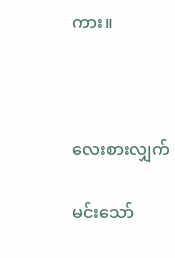ကား။



လေးစားလျှက်

မင်းသော်